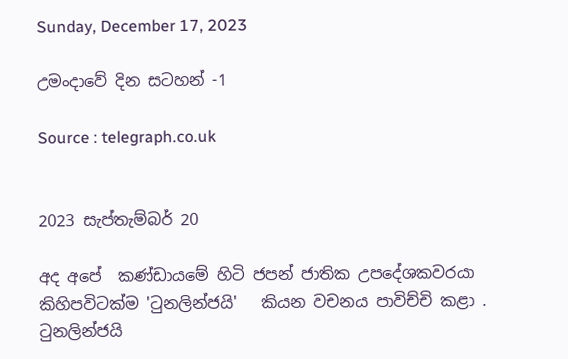Sunday, December 17, 2023

උමංදාවේ දින සටහන් -1

Source : telegraph.co.uk


2023 සැප්තැම්බර් 20

අද අපේ  කණ්ඩායමේ හිටි ජපන් ජාතික උපදේශකවරයා කිහිපවිටක්ම 'ටුනලින්ජයි'   කියන වචනය පාවිච්චි කළා . ටුනලින්ජයි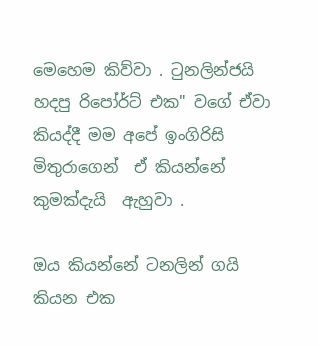මෙහෙම කිව්වා . ටුනලින්ජයි හදපු රිපෝර්ට් එක" වගේ ඒවා කියද්දී මම අපේ ඉංගිරිසි මිතුරාගෙන්  ඒ කියන්නේ කුමක්දැයි  ඇහුවා .

ඔය කියන්නේ ටනලින් ගයි  කියන එක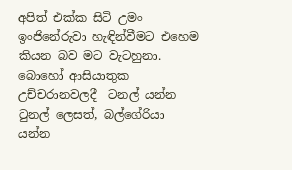අපිත් එක්ක සිටි උමං ඉංජිනේරුවා හැඳින්වීමට එහෙම කියන බව මට වැටහුනා. බොහෝ ආසියාතුක උච්චරානවලදී  ටනල් යන්න ටුනල් ලෙසත්, බල්ගේරියා යන්න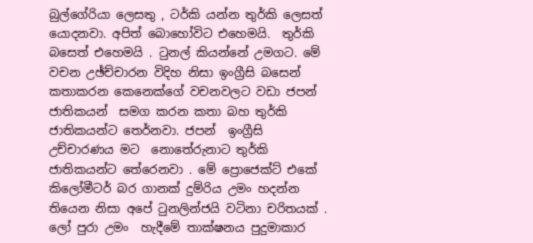බුල්ගේරියා ලෙසතු , ටර්කි යන්න තුර්කි ලෙසත් යොදනවා. අපිත් බොහෝවිට එහෙමයි.  තුර්කි බසෙත් එහෙමයි . ටුනල් කියන්නේ උමගට. මේ වචන උඡ්ච්චාරන විදිහ නිසා ඉංග්‍රීසි බසෙන් කතාකරන කෙනෙක්ගේ වචනවලට වඩා ජපන් ජාතිකයන්  සමග කරන කතා බහ තුර්කි ජාතිකයන්ට තෙර්නවා. ජපන්  ඉංග්‍රීසි උච්චාරණය මට  නොතේරුනාට තුර්කි ජාතිකයන්ට තේරෙනවා . මේ ප්‍රොජෙක්ට් එකේ කිලෝමීටර් බර ගානක් දුම්රිය උමං හදන්න තියෙන නිසා අපේ ටුනලින්ජයි වටිනා චරිතයක් . ලෝ පුරා උමං  හැදීමේ තාක්ෂනය පුදුමාකාර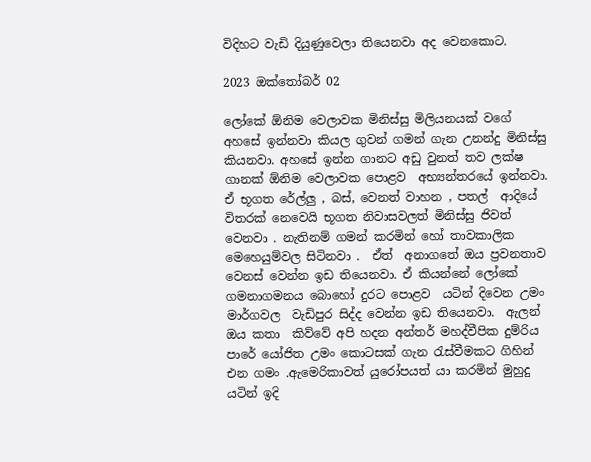විදිහට වැඩි දියුණුවෙලා තියෙනවා අද වෙනකොට.

2023 ඔක්තෝබර් 02

ලෝකේ ඕනිම වෙලාවක මිනිස්සු මිලියනයක් වගේ අහසේ ඉන්නවා කියල ගුවන් ගමන් ගැන උනන්දු මිනිස්සු කියනවා. අහසේ ඉන්න ගානට අඩු වුනත් තව ලක්ෂ ගානක් ඕනිම වෙලාවක පොළව  අභ්‍යන්තරයේ ඉන්නවා. ඒ භූගත රේල්ලු , බස්, වෙනත් වාහන , පතල්  ආදියේ විතරක් නෙවෙයි භූගත නිවාසවලත් මිනිස්සු ජිවත් වෙනවා . නැතිනම් ගමන් කරමින් හෝ තාවකාලික මෙහෙයුම්වල සිටිනවා .  ඒත්  අනාගතේ ඔය ප්‍රවනතාව වෙනස් වෙන්න ඉඩ තියෙනවා. ඒ කියන්නේ ලෝකේ ගමනාගමනය බොහෝ දුරට පොළව  යටින් දිවෙන උමං  මාර්ගවල  වැඩිපුර සිද්ද වෙන්න ඉඩ තියෙනවා.  ඇලන් ඔය කතා  කිව්වේ අපි හදන අන්තර් මහද්වීපික දුම්රිය පාරේ යෝජිත උමං කොටසක් ගැන රැස්වීමකට ගිහින් එන ගමං .ඇමෙරිකාවත් යුරෝපයත් යා කරමින් මුහුදු යටින් ඉදි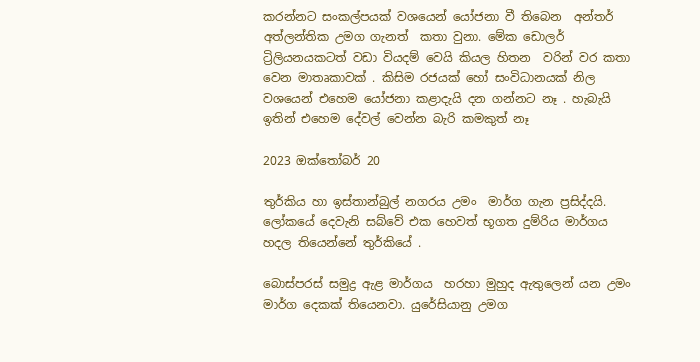කරන්නට සංකල්පයක් වශයෙන් යෝජනා වී තිබෙන  අන්තර්  අත්ලන්තික උමග ගැනත්  කතා වුනා. මේක ඩොලර් ට්‍රිලියනයකටත් වඩා වියදම් වෙයි කියල හිතන  වරින් වර කතා වෙන මාතෘකාවක් . කිසිම රජයක් හෝ සංවිධානයක් නිල වශයෙන් එහෙම යෝජනා කළාදැයි දන ගන්නට නෑ . හැබැයි ඉතින් එහෙම දේවල් වෙන්න බැරි කමකුත් නෑ

2023 ඔක්තෝබර් 20

තුර්කිය හා ඉස්තාන්බුල් නගරය උමං  මාර්ග ගැන ප්‍රසිද්දයි. ලෝකයේ දෙවැනි සබ්වේ එක හෙවත් භූගත දුම්රිය මාර්ගය හදල තියෙන්නේ තුර්කියේ .

බොස්පරස් සමුද්‍ර ඇළ මාර්ගය  හරහා මුහුද ඇතුලෙන් යන උමං  මාර්ග දෙකක් තියෙනවා. යුරේසියානු උමග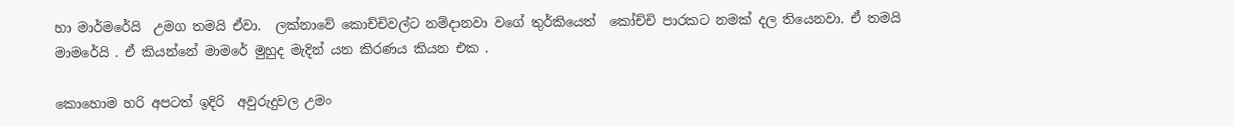හා මාර්මරේයි  උමග තමයි ඒවා.  ලක්නාවේ කොච්චිවල්ට නම්දානවා වගේ තුර්කියෙත්  කෝච්චි පාරකට නමක් දල තියෙනවා. ඒ තමයි මාමරේයි . ඒ කියන්නේ මාමරේ මුහුද මැදින් යන කිරණය කියන එක .

කොහොම හරි අපටත් ඉදිරි  අවුරුදුවල උමං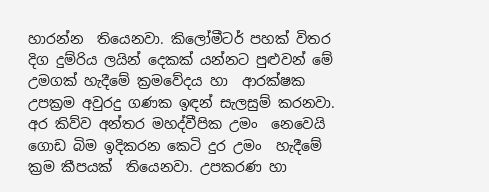හාරන්න  තියෙනවා. කිලෝමීටර් පහක් විතර දිග දුම්රිය ලයින් දෙකක් යන්නට පුළුවන් මේ උමගක් හැදීමේ ක්‍රමවේදය හා  ආරක්ෂක උපක්‍රම අවුරදු ගණක ඉඳන් සැලසුම් කරනවා. අර කිව්ව අන්තර මහද්වීපික උමං  නෙවෙයි ගොඩ බිම ඉදිකරන කෙටි දුර උමං  හැදීමේ ක්‍රම කීපයක්  තියෙනවා. උපකරණ හා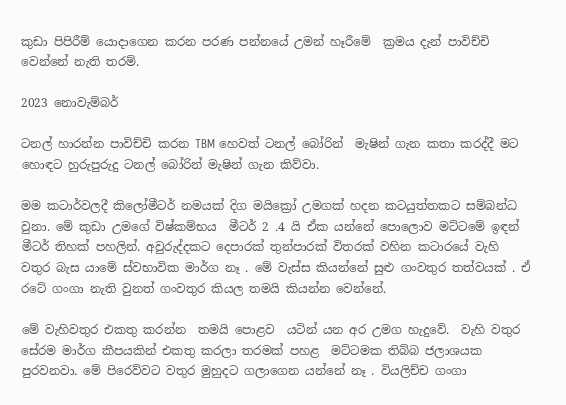කුඩා පිපිරීම් යොදාගෙන කරන පරණ පන්නයේ උමන් හෑරීමේ  ක්‍රමය දැන් පාවිච්චි වෙන්නේ නැති තරම්.

2023 නොවැම්බර්

ටනල් හාරන්න පාවිච්චි කරන TBM හෙවත් ටනල් බෝරින්  මැෂින් ගැන කතා කරද්දී මට හොඳට හුරුපුරුදු ටනල් බෝරින් මැෂින් ගැන කිව්වා.

මම කටාර්වලදී කිලෝමීටර් නමයක් දිග මයික්‍රෝ උමගක් හදන කටයුත්තකට සම්බන්ධ වුනා. මේ කුඩා උමගේ විෂ්කම්භය  මීටර් 2 .4 යි ඒක යන්නේ පොලොව මට්ටමේ ඉඳන් මීටර් තිහක් පහලින්. අවුරුද්දකට දෙපාරක් තුන්පාරක් විතරක් වහින කටාරයේ වැහි වතුර බැස යාමේ ස්වභාවික මාර්ග නෑ . මේ වැස්ස කියන්නේ සුළු ගංවතුර තත්වයක් . ඒ රටේ ගංගා නැති වුනත් ගංවතුර කියල තමයි කියන්න වෙන්නේ.

මේ වැහිවතුර එකතු කරන්න  තමයි පොළව  යටින් යන අර උමග හැදුවේ.  වැහි වතුර සේරම මාර්ග කීපයකින් එකතු කරලා තරමක් පහළ  මට්ටමක තිබ්බ ජලාශයක  පුරවනවා. මේ පිරෙව්වට වතුර මුහුදට ගලාගෙන යන්නේ නෑ . වියලිච්ච ගංගා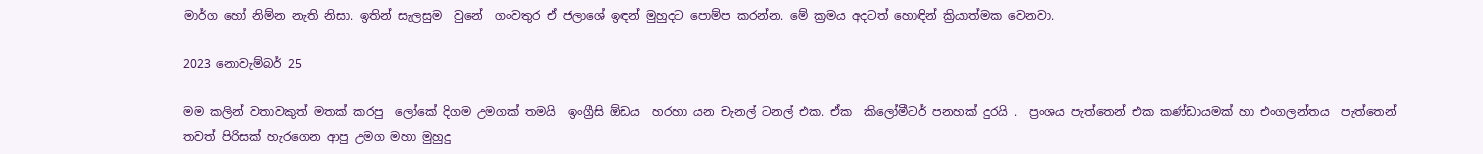මාර්ග හෝ නිම්න නැති නිසා. ඉතින් සැලසුම  වුනේ  ගංවතුර ඒ ජලාශේ ඉඳන් මුහුදට පොම්ප කරන්න. මේ ක්‍රමය අදටත් හොඳින් ක්‍රියාත්මක වෙනවා.

2023 නොවැම්බර් 25

මම කලින් වතාවකුත් මතක් කරපු  ලෝකේ දිගම උමගක් තමයි  ඉංග්‍රීසි ඕඩය  හරහා යන චැනල් ටනල් එක. ඒක  කිලෝමීටර් පනහක් දුරයි .  ප්‍රංශය පැත්තෙන් එක කණ්ඩායමක් හා එංගලන්තය  පැත්තෙන් තවත් පිරිසක් හැරගෙන ආපු උමග මහා මුහුදු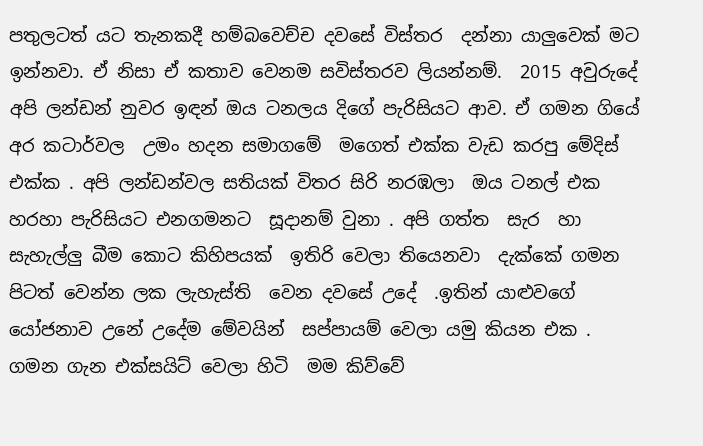පතුලටත් යට තැනකදී හම්බවෙච්ච දවසේ විස්තර  දන්නා යාලුවෙක් මට ඉන්නවා. ඒ නිසා ඒ කතාව වෙනම සවිස්තරව ලියන්නම්.  2015 අවුරුදේ අපි ලන්ඩන් නුවර ඉඳන් ඔය ටනලය දිගේ පැරිසියට ආව. ඒ ගමන ගියේ අර කටාර්වල  උමං හදන සමාගමේ  මගෙත් එක්ක වැඩ කරපු මේදිස් එක්ක . අපි ලන්ඩන්වල සතියක් විතර සිරි නරඹලා  ඔය ටනල් එක හරහා පැරිසියට එනගමනට  සූදානම් වුනා . අපි ගත්ත  සැර  හා සැහැල්ලු බීම කොට කිහිපයක්  ඉතිරි වෙලා තියෙනවා  දැක්කේ ගමන පිටත් වෙන්න ලක ලැහැස්ති  වෙන දවසේ උදේ  .ඉතින් යාළුවගේ යෝජනාව උනේ උදේම මේවයින්  සප්පායම් වෙලා යමු කියන එක .  ගමන ගැන එක්සයිට් වෙලා හිටි  මම කිව්වේ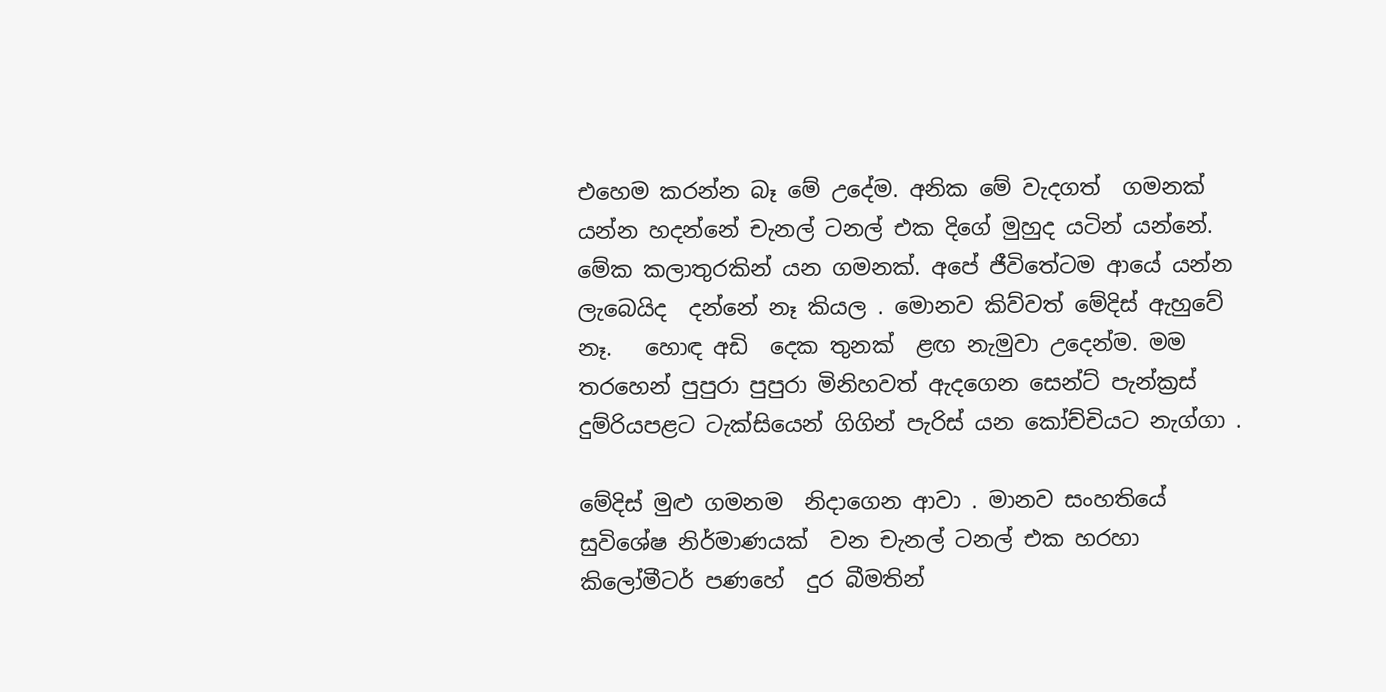එහෙම කරන්න බෑ මේ උදේම. අනික මේ වැදගත්  ගමනක් යන්න හදන්නේ චැනල් ටනල් එක දිගේ මුහුද යටින් යන්නේ. මේක කලාතුරකින් යන ගමනක්. අපේ ජීවිතේටම ආයේ යන්න ලැබෙයිද  දන්නේ නෑ කියල . මොනව කිව්වත් මේදිස් ඇහුවේ නෑ.   හොඳ අඩි  දෙක තුනක්  ළඟ නැමුවා උදෙන්ම. මම තරහෙන් පුපුරා පුපුරා මිනිහවත් ඇදගෙන සෙන්ට් පැන්ක්‍රස්  දුම්රියපළට ටැක්සියෙන් ගිගින් පැරිස් යන කෝච්චියට නැග්ගා .

මේදිස් මුළු ගමනම  නිදාගෙන ආවා . මානව සංහතියේ සුවිශේෂ නිර්මාණයක්  වන චැනල් ටනල් එක හරහා  කිලෝමීටර් පණහේ  දුර බීමතින්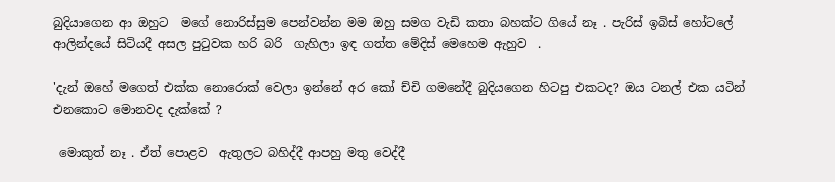බුදියාගෙන ආ ඔහුට  මගේ නොරිස්සුම පෙන්වන්න මම ඔහු සමග වැඩි කතා බහක්ට ගියේ නෑ . පැරිස් ඉබිස් හෝටලේ ආලින්දයේ සිටියදී අසල පුටුවක හරි බරි  ගැහිලා ඉඳ ගත්ත මේදිස් මෙහෙම ඇහුව  .

'දැන් ඔහේ මගෙත් එක්ක නොරොක් වෙලා ඉන්නේ අර කෝ ච්චි ගමනේදී බුදියගෙන හිටපු එකටද? ඔය ටනල් එක යටින් එනකොට මොනවද දැක්කේ ?

 මොකුත් නෑ . ඒත් පොළව  ඇතුලට බහිද්දී ආපහු මතු වෙද්දී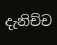දැනිච්ච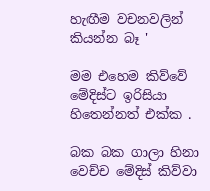හැඟීම වචනවලින් කියන්න බෑ '

මම එහෙම කිව්වේ මේදිස්ට ඉරිසියා හිතෙන්නත් එක්ක .

බක බක ගාලා හිනා වෙච්ච මේදිස් කිව්වා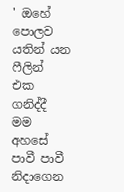' ඔහේ පොලව යතින් යන ෆීලින්  එක ගනිද්දී මම අහසේ පාවී පාවී නිදාගෙන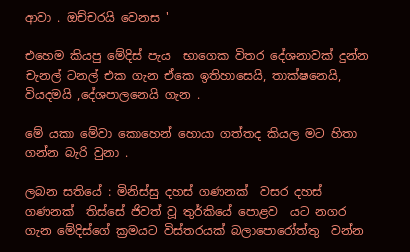ආවා . ඔච්චරයි වෙනස '

එහෙම කියපු මේදිස් පැය  භාගෙක විතර දේශනාවක් දුන්න චැනල් ටනල් එක ගැන ඒකෙ ඉතිහාසෙයි, තාක්ෂනෙයි, වියදමයි ,දේශපාලනෙයි ගැන .

මේ යකා මේවා කොහෙන් හොයා ගත්තද කියල මට හිතා ගන්න බැරි වුනා .

ලබන සතියේ : මිනිස්සු දහස් ගණනක්  වසර දහස් ගණනක්  තිස්සේ ජිවත් වූ තුර්කියේ පොළව  යට නගර ගැන මේදිස්ගේ ක්‍රමයට විස්තරයක් බලාපොරෝත්තු  වන්න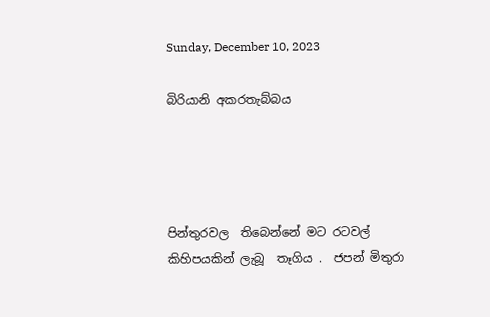Sunday, December 10, 2023

බිරියානි අකරතැබ්බය




පින්තුරවල  තිබෙන්නේ මට රටවල් කිහිපයකින් ලැබූ  තෑගිය .  ජපන් මිතුරා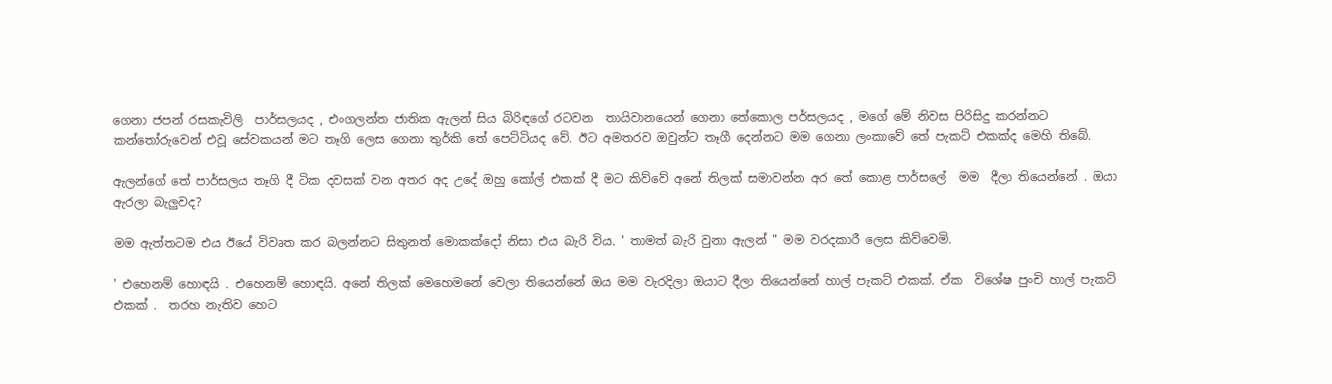ගෙනා ජපන් රසකැවිලි  පාර්සලයද , එංගලන්ත ජාතික ඇලන් සිය බිරිඳගේ රටවන  තායිවානයෙන් ගෙනා තේකොල පර්සලයද , මගේ මේ නිවස පිරිසිදු කරන්නට කන්තෝරුවෙන් එවූ සේවකයන් මට තෑගි ලෙස ගෙනා තුර්කි තේ පෙට්ටියද වේ. ඊට අමතරව ඔවුන්ට තෑගී දෙන්නට මම ගෙනා ලංකාවේ තේ පැකට් එකක්ද මෙහි තිබේ.

ඇලන්ගේ තේ පාර්සලය තෑගි දී ටික දවසක් වන අතර අද උදේ ඔහු කෝල් එකක් දී මට කිව්වේ අනේ තිලක් සමාවන්න අර තේ කොළ පාර්සලේ  මම  දීලා තියෙන්නේ . ඔයා ඇරලා බැලුවද?

මම ඇත්තටම එය ඊයේ විවෘත කර බලන්නට සිතුනත් මොකක්දෝ නිසා එය බැරි විය. ' තාමත් බැරි වුනා ඇලන් " මම වරදකාරී ලෙස කිව්වෙමි.

' එහෙනම් හොඳයි . එහෙනම් හොඳයි. අනේ තිලක් මෙහෙමනේ වෙලා තියෙන්නේ ඔය මම වැරදිලා ඔයාට දීලා තියෙන්නේ හාල් පැකට් එකක්. ඒක  විශේෂ පුංචි හාල් පැකට් එකක් .  තරහ නැතිව හෙට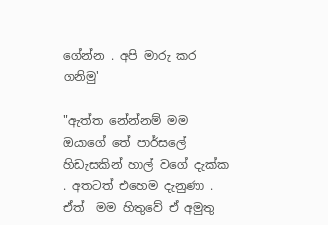ගේන්න . අපි මාරු කර ගනිමු'

"ඇත්ත නේන්නම් මම ඔයාගේ තේ පාර්සලේ හිඩැසකින් හාල් වගේ දැක්ක . අතටත් එහෙම දැනුණා . ඒත්  මම හිතුවේ ඒ අමුතු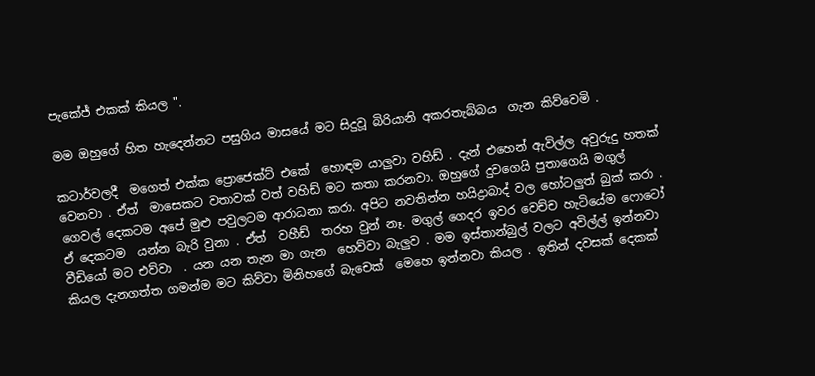පැකේජ් එකක් කියල ".

මම ඔහුගේ හිත හැදෙන්නට පසුගිය මාසයේ මට සිදුවූ බිරියානි අකරතැබ්බය  ගැන කිව්වෙමි .

කටාර්වලදී  මගෙත් එක්ක ප්‍රොජෙක්ට් එකේ  හොඳම යාලුවා වහිඩ් . දැන් එහෙන් ඇවිල්ල අවුරුදු හතක්  වෙනවා . ඒත්  මාසෙකට වතාවක් වත් වහිඩ් මට කතා කරනවා. ඔහුගේ දුවගෙයි පුතාගෙයි මගුල් ගෙවල් දෙකටම අපේ මුළු පවුලටම ආරාධනා කරා. අපිට නවතින්න හයිද්‍රාබාද් වල හෝටලුත් බුක් කරා . ඒ දෙකටම  යන්න බැරි වුනා . ඒත්  වහීඩ්  තරහ වුන් නෑ. මගුල් ගෙදර ඉවර වෙච්ච හැටියේම ෆොටෝ වීඩියෝ මට එව්වා  . යන යන තැන මා ගැන  හෙව්වා බැලුව . මම ඉස්තාන්බුල් වලට අවිල්ල් ඉන්නවා කියල දැනගත්ත ගමන්ම මට කිව්වා මිනිහගේ බැචෙක්  මෙහෙ ඉන්නවා කියල . ඉතින් දවසක් දෙකක්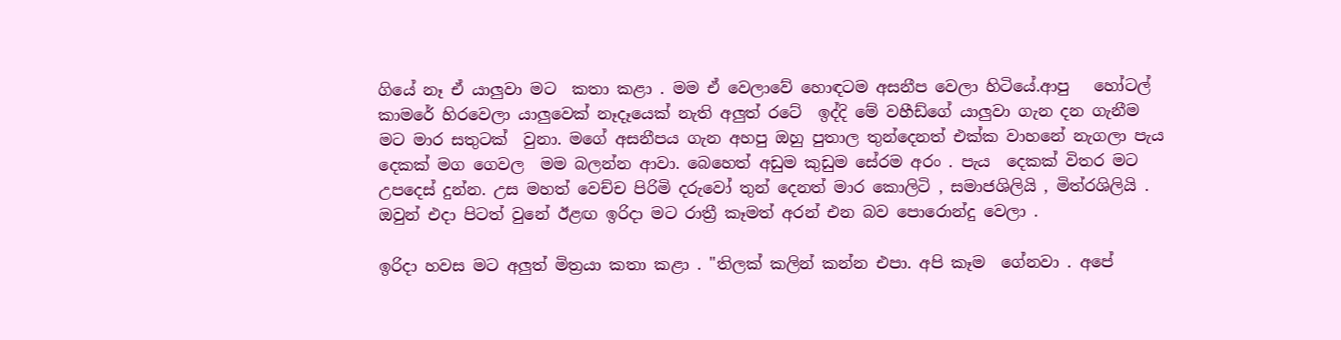ගියේ නෑ ඒ යාලුවා මට  කතා කළා . මම ඒ වෙලාවේ හොඳටම අසනීප වෙලා හිටියේ.ආපු   හෝටල් කාමරේ හිරවෙලා යාලුවෙක් නෑදෑයෙක් නැති අලුත් රටේ  ඉද්දි මේ වහීඩ්ගේ යාලුවා ගැන දන ගැනීම මට මාර සතුටක්  වුනා. මගේ අසනීපය ගැන අහපු ඔහු පුතාල තුන්දෙනත් එක්ක වාහනේ නැගලා පැය  දෙකක් මග ගෙවල  මම බලන්න ආවා. බෙහෙත් අඩුම කුඩුම සේරම අරං . පැය  දෙකක් විතර මට උපදෙස් දුන්න. උස මහත් වෙච්ච පිරිමි දරුවෝ තුන් දෙනත් මාර කොලිටි , සමාජශිලියි , මිත්රශිලියි . ඔවුන් එදා පිටත් වුනේ ඊළඟ ඉරිදා මට රාත්‍රී කෑමත් අරන් එන බව පොරොන්දු වෙලා .

ඉරිදා හවස මට අලුත් මිත්‍රයා කතා කළා . "තිලක් කලින් කන්න එපා. අපි කෑම  ගේනවා . අපේ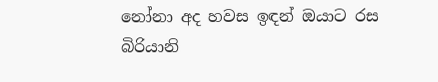නෝනා අද හවස ඉඳන් ඔයාට රස බිරියානි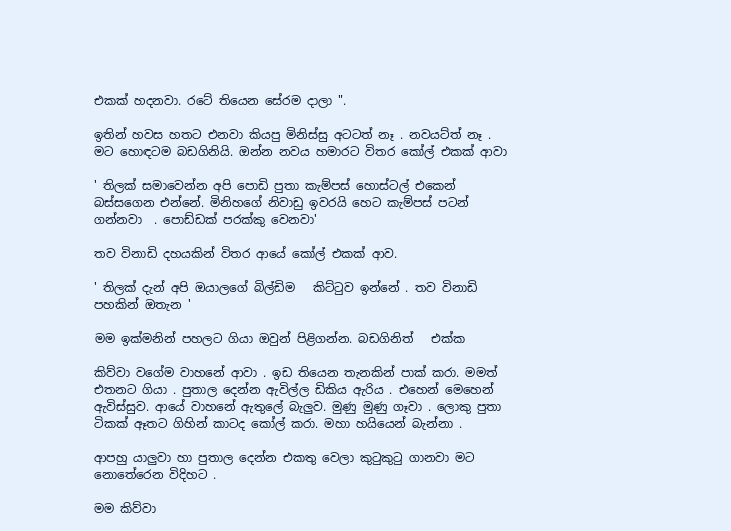එකක් හදනවා. රටේ තියෙන සේරම දාලා ".

ඉතින් හවස හතට එනවා කියපු මිනිස්සු අටටත් නෑ . නවයට්ත් නෑ . මට හොඳටම බඩගිනියි. ඔන්න නවය හමාරට විතර කෝල් එකක් ආවා

' තිලක් සමාවෙන්න අපි පොඩි පුතා කැම්පස් හොස්ටල් එකෙන් බස්සගෙන එන්නේ. මිනිහගේ නිවාඩු ඉවරයි හෙට කැම්පස් පටන් ගන්නවා  . පොඩ්ඩක් පරක්කු වෙනවා'

තව විනාඩි දහයකින් විතර ආයේ කෝල් එකක් ආව.

' තිලක් දැන් අපි ඔයාලගේ බිල්ඩිම   කිට්ටුව ඉන්නේ . තව විනාඩි පහකින් ඔතැන '

මම ඉක්මනින් පහලට ගියා ඔවුන් පිළිගන්න. බඩගිනිත්   එක්ක

කිව්වා වගේම වාහනේ ආවා . ඉඩ තියෙන තැනකින් පාක් කරා. මමත් එතනට ගියා . පුතාල දෙන්න ඇවිල්ල ඩිකිය ඇරිය . එහෙන් මෙහෙන් ඇවිස්සුව. ආයේ වාහනේ ඇතුලේ බැලුව. මුණු මුණු ගෑවා . ලොකු පුතා ටිකක් ඈතට ගිහින් කාටද කෝල් කරා. මහා හයියෙන් බැන්නා .

ආපහු යාලුවා හා පුතාල දෙන්න එකතු වෙලා කුටුකුටු ගානවා මට නොතේරෙන විදිහට .

මම කිව්වා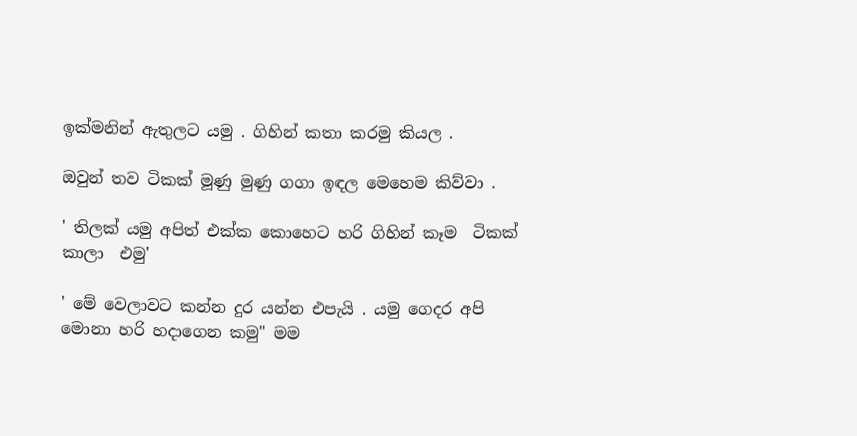ඉක්මනින් ඇතුලට යමු . ගිහින් කතා කරමු කියල .

ඔවුන් තව ටිකක් මූණු මුණු ගගා ඉඳල මෙහෙම කිව්වා .

' තිලක් යමු අපිත් එක්ක කොහෙට හරි ගිහින් කෑම  ටිකක් කාලා  එමු'

' මේ වෙලාවට කන්න දුර යන්න එපැයි . යමු ගෙදර අපි මොනා හරි හදාගෙන කමු" මම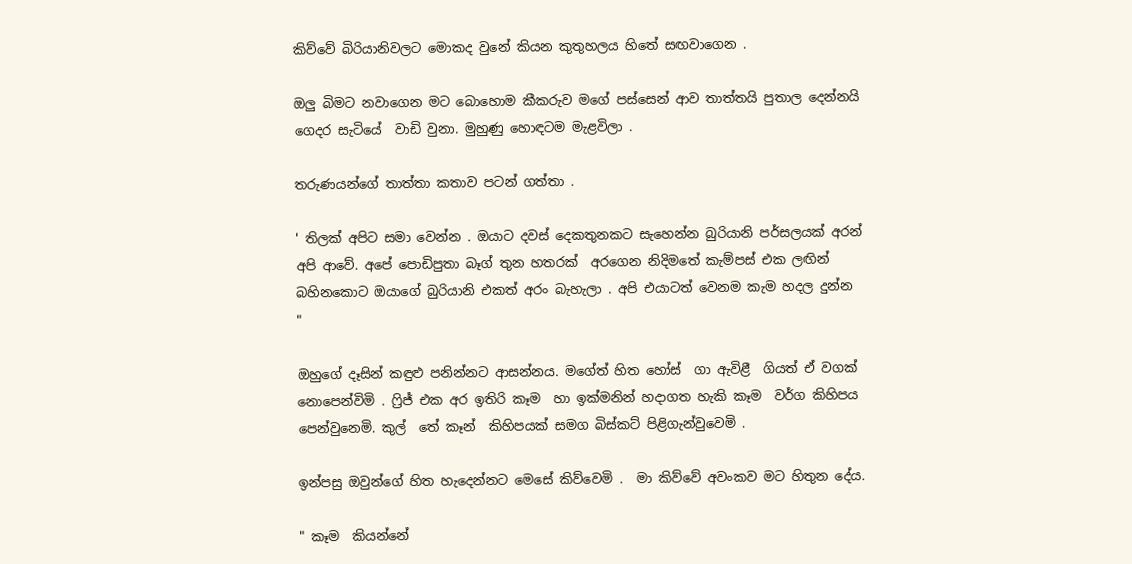කිව්වේ බිරියානිවලට මොකද වුනේ කියන කුතුහලය හිතේ සඟවාගෙන .

ඔලු බිමට නවාගෙන මට බොහොම කීකරුව මගේ පස්සෙන් ආව තාත්තයි පුතාල දෙන්නයි ගෙදර සැටියේ  වාඩි වුනා. මුහුණු හොඳටම මැළවිලා .

තරුණයන්ගේ තාත්තා කතාව පටන් ගත්තා .

' තිලක් අපිට සමා වෙන්න . ඔයාට දවස් දෙකතුනකට සැහෙන්න බුරියානි පර්සලයක් අරන් අපි ආවේ. අපේ පොඩිපුතා බෑග් තුන හතරක්  අරගෙන නිදිමතේ කැම්පස් එක ලඟින් බහිනකොට ඔයාගේ බුරියානි එකත් අරං බැහැලා . අපි එයාටත් වෙනම කැම හදල දුන්න  "

ඔහුගේ දෑසින් කඳුළු පනින්නට ආසන්නය. මගේත් හිත හෝස්  ගා ඇවිළී  ගියත් ඒ වගක් නොපෙන්විමි . ෆ්‍රිජ් එක අර ඉතිරි කෑම  හා ඉක්මනින් හදාගත හැකි කෑම  වර්ග කිහිපය පෙන්වුනෙමි. කුල්  තේ කෑන්  කිහිපයක් සමග බිස්කට් පිළිගැන්වුවෙමි .

ඉන්පසු ඔවුන්ගේ හිත හැදෙන්නට මෙසේ කිව්වෙමි .  මා කිව්වේ අවංකව මට හිතුන දේය.

" කෑම  කියන්නේ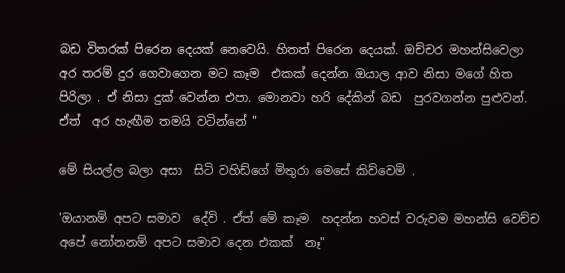බඩ විතරක් පිරෙන දෙයක් නෙවෙයි. හිතත් පිරෙන දෙයක්. ඔච්චර මහන්සිවෙලා අර තරම් දුර ගෙවාගෙන මට කෑම  එකක් දෙන්න ඔයාල ආව නිසා මගේ හිත පිරිලා . ඒ නිසා දුක් වෙන්න එපා. මොනවා හරි දේකින් බඩ  පුරවගන්න පුළුවන්. ඒත්  අර හැඟීම තමයි වටින්නේ "

මේ සියල්ල බලා අසා  සිටි වහිඩ්ගේ මිතුරා මෙසේ කිව්වෙමි .

'ඔයානම් අපට සමාව  දේවි . ඒත් මේ කෑම  හදන්න හවස් වරුවම මහන්සි වෙච්ච අපේ නෝනනම් අපට සමාව දෙන එකක්  නෑ"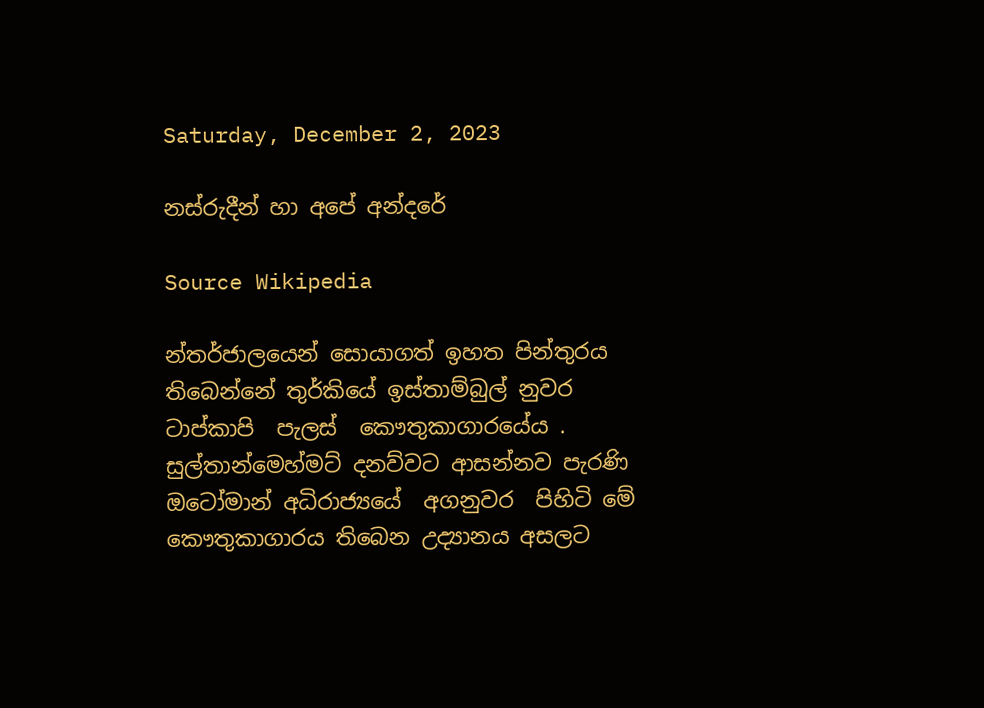Saturday, December 2, 2023

නස්රුදීන් හා අපේ අන්දරේ

Source Wikipedia

න්තර්ජාලයෙන් සොයාගත් ඉහත පින්තුරය තිබෙන්නේ තුර්කියේ ඉස්තාම්බුල් නුවර ටාප්කාපි  පැලස්  කෞතුකාගාරයේය . සුල්තාන්මෙහ්මට් දනව්වට ආසන්නව පැරණි ඔටෝමාන් අධිරාජ්‍යයේ  අගනුවර  පිහිටි මේ  කෞතුකාගාරය තිබෙන උද්‍යානය අසලට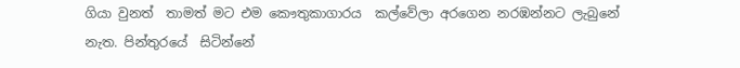ගියා වුනත්  තාමත් මට එම කෞතුකාගාරය  කල්වේලා අරගෙන නරඹන්නට ලැබුනේ නැත. පින්තුරයේ  සිටින්නේ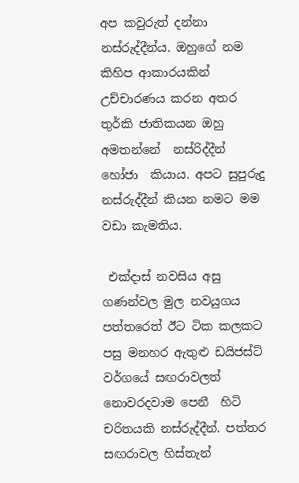අප කවුරුත් දන්නා නස්රුද්දීන්ය. ඔහුගේ නම කිහිප ආකාරයකින් උච්චාරණය කරන අතර තුර්කි ජාතිකයන ඔහු අමතන්නේ  නස්රිද්දීන් හෝජා  කියාය. අපට සුපුරුදු නස්රුද්දීන් කියන නමට මම වඩා කැමතිය.

 එක්දාස් නවසිය අසු ගණන්වල මුල නවයුගය පත්තරෙත් ඊට ටික කලකට පසු මනහර ඇතුළු ඩයිජස්ට් වර්ගයේ සඟරාවලත් නොවරදවාම පෙනී  හිටි චරිතයකි නස්රුද්දීන්. පත්තර සඟරාවල හිස්තැන්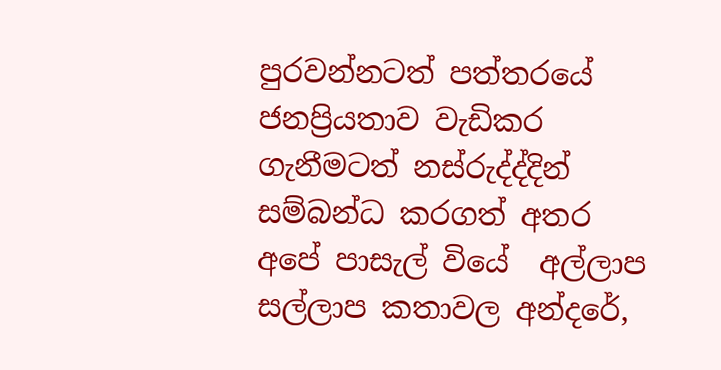පුරවන්නටත් පත්තරයේ ජනප්‍රියතාව වැඩිකර ගැනීමටත් නස්රුද්ද්දින් සම්බන්ධ කරගත් අතර අපේ පාසැල් වියේ  අල්ලාප සල්ලාප කතාවල අන්දරේ,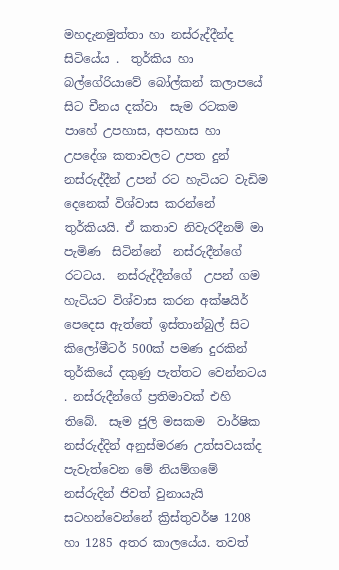මහදැනමුත්තා හා නස්රුද්දීන්ද සිටියේය .  තුර්කිය හා බල්ගේරියාවේ බෝල්කන් කලාපයේ සිට චීනය දක්වා  සැම රටකම පාහේ උපහාස, අපහාස හා උපදේශ කතාවලට උපත දුන් නස්රුද්දීන් උපන් රට හැටියට වැඩිම දෙනෙක් විශ්වාස කරන්නේ තුර්කියයි. ඒ කතාව නිවැරදීනම් මා පැමිණ  සිටින්නේ  නස්රුදීන්ගේ රටටය.  නස්රුද්දීන්ගේ  උපන් ගම හැටියට විශ්වාස කරන අක්ෂයිර් පෙදෙස ඇත්තේ ඉස්තාන්බුල් සිට කිලෝමීටර් 500ක් පමණ දුරකින්  තුර්කියේ දකුණු පැත්තට වෙන්නටය . නස්රුදීන්ගේ ප්‍රතිමාවක් එහි තිබේ.  සෑම ජුලි මසකම  වාර්ෂික නස්රුද්දින් අනුස්මරණ උත්සවයක්ද පැවැත්වෙන මේ නියම්ගමේ නස්රුදින් ජිවත් වුනායැයි   සටහන්වෙන්නේ ක්‍රිස්තුවර්ෂ 1208 හා 1285 අතර කාලයේය. තවත්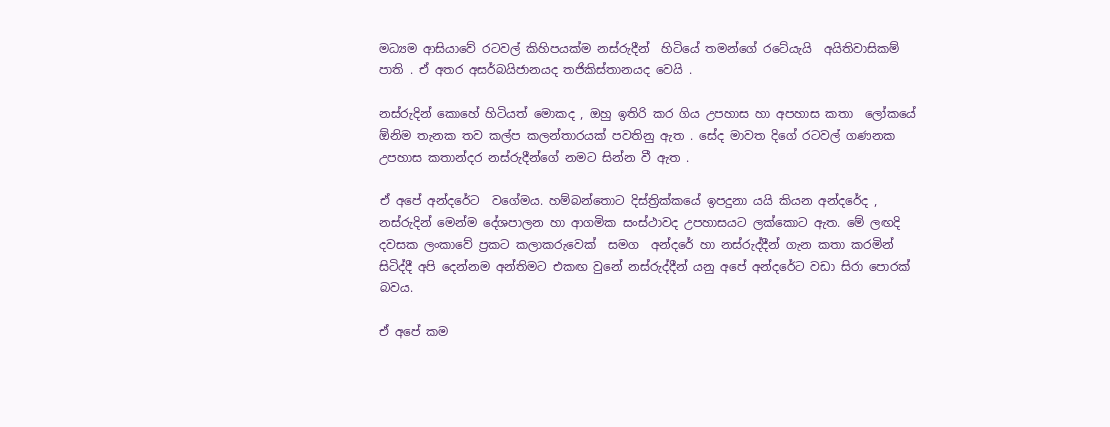මධ්‍යම ආසියාවේ රටවල් කිහිපයක්ම නස්රුදීන්  හිටියේ තමන්ගේ රටේයැයි  අයිතිවාසිකම් පාති . ඒ අතර අසර්බයිජානයද තජිකිස්තානයද වෙයි .

නස්රුදින් කොහේ හිටියත් මොකද , ඔහු ඉතිරි කර ගිය උපහාස හා අපහාස කතා  ලෝකයේ ඕනිම තැනක තව කල්ප කලන්තාරයක් පවතිනු ඇත . සේද මාවත දිගේ රටවල් ගණනක උපහාස කතාන්දර නස්රුදීන්ගේ නමට සින්න වී ඇත .

ඒ අපේ අන්දරේට  වගේමය. හම්බන්තොට දිස්ත්‍රික්කයේ ඉපදුනා යයි කියන අන්දරේද , නස්රුදින් මෙන්ම දේශපාලන හා ආගමික සංස්ථාවද උපහාසයට ලක්කොට ඇත. මේ ලඟදි දවසක ලංකාවේ ප්‍රකට කලාකරුවෙක්  සමග  අන්දරේ හා නස්රුද්දීන් ගැන කතා කරමින් සිටිද්දී අපි දෙන්නම අන්තිමට එකඟ වුනේ නස්රුද්දීන් යනු අපේ අන්දරේට වඩා සිරා පොරක් බවය.

ඒ අපේ කම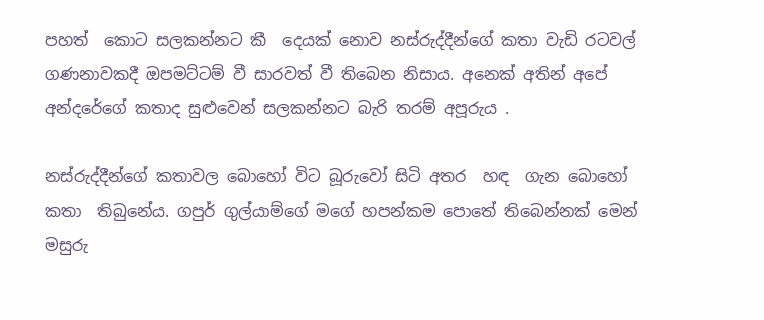පහත්  කොට සලකන්නට කී  දෙයක් නොව නස්රුද්දීන්ගේ කතා වැඩි රටවල් ගණනාවකදී ඔපමට්ටම් වී සාරවත් වී තිබෙන නිසාය. අනෙක් අතින් අපේ අන්දරේගේ කතාද සුළුවෙන් සලකන්නට බැරි තරම් අපූරුය .

නස්රුද්දීන්ගේ කතාවල බොහෝ විට බූරුවෝ සිටි අතර  හඳ  ගැන බොහෝ කතා  තිබුනේය. ගපුර් ගුල්යාම්ගේ මගේ හපන්කම පොතේ තිබෙන්නක් මෙන් මසුරු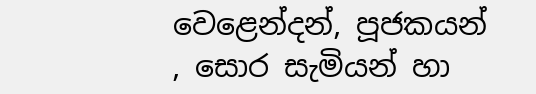වෙළෙන්දන්, පූජකයන් , සොර සැමියන් හා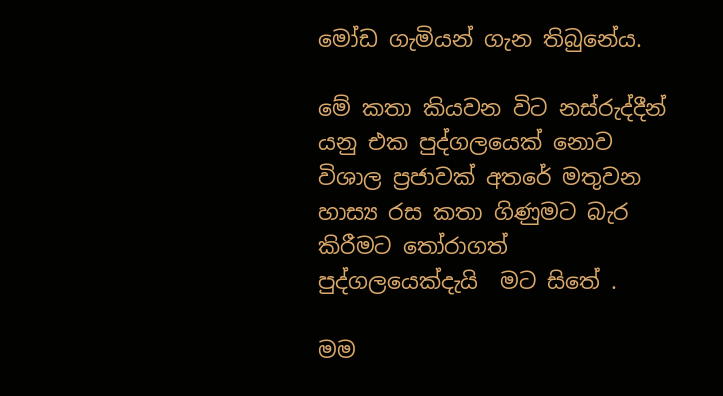මෝඩ ගැමියන් ගැන තිබුනේය.

මේ කතා කියවන විට නස්රුද්දීන් යනු එක පුද්ගලයෙක් නොව විශාල ප්‍රජාවක් අතරේ මතුවන හාස්‍ය රස කතා ගිණුමට බැර කිරීමට තෝරාගත්  පුද්ගලයෙක්දැයි  මට සිතේ .

මම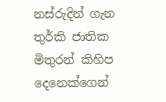නස්රුදින් ගැන තුර්කි ජාතික මිතුරන් කිහිප දෙනෙක්ගෙන්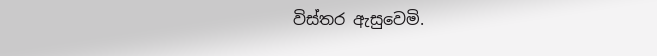විස්තර ඇසුවෙමි.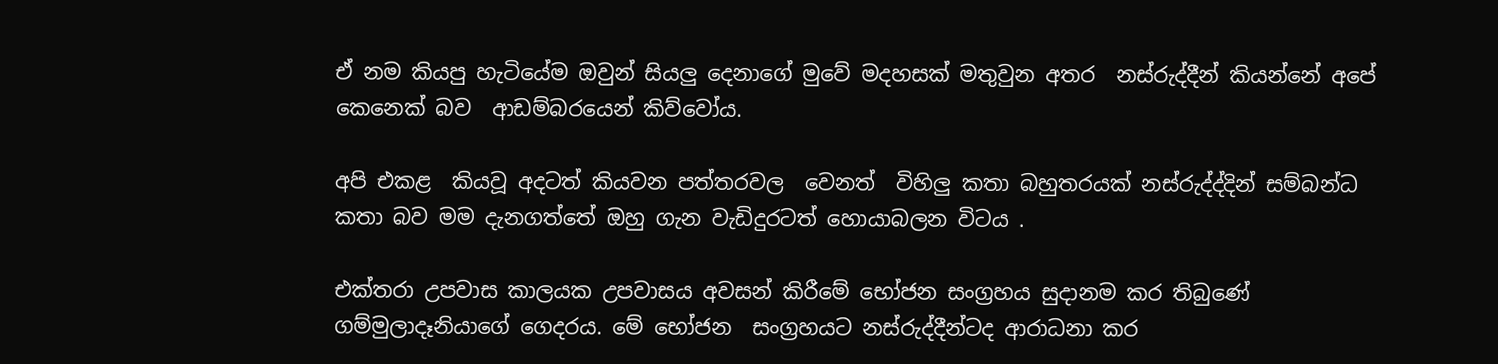ඒ නම කියපු හැටියේම ඔවුන් සියලු දෙනාගේ මුවේ මදහසක් මතුවුන අතර  නස්රුද්දීන් කියන්නේ අපේ කෙනෙක් බව  ආඩම්බරයෙන් කිව්වෝය.

අපි එකළ  කියවූ අදටත් කියවන පත්තරවල  වෙනත්  විහිලු කතා බහුතරයක් නස්රුද්ද්දින් සම්බන්ධ කතා බව මම දැනගත්තේ ඔහු ගැන වැඩිදුරටත් හොයාබලන විටය .

එක්තරා උපවාස කාලයක උපවාසය අවසන් කිරීමේ භෝජන සංග්‍රහය සුදානම කර තිබුණේ  ගම්මුලාදෑනියාගේ ගෙදරය. මේ භෝජන  සංග්‍රහයට නස්රුද්දීන්ටද ආරාධනා කර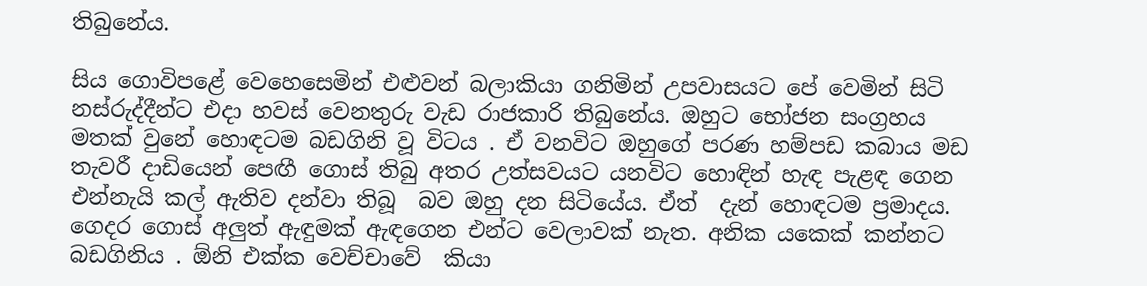තිබුනේය.

සිය ගොවිපළේ වෙහෙසෙමින් එළුවන් බලාකියා ගනිමින් උපවාසයට පේ වෙමින් සිටි නස්රුද්දීන්ට එදා හවස් වෙනතුරු වැඩ රාජකාරි තිබුනේය. ඔහුට භෝජන සංග්‍රහය මතක් වුනේ හොඳටම බඩගිනි වූ විටය . ඒ වනවිට ඔහුගේ පරණ හම්පඩ කබාය මඩ  තැවරී දාඩියෙන් පෙඟී ගොස් තිබු අතර උත්සවයට යනවිට හොඳින් හැඳ පැළඳ ගෙන එන්නැයි කල් ඇතිව දන්වා තිබූ  බව ඔහු දන සිටියේය. ඒත්  දැන් හොඳටම ප්‍රමාදය. ගෙදර ගොස් අලුත් ඇඳුමක් ඇඳගෙන එන්ට වෙලාවක් නැත. අනික යකෙක් කන්නට බඩගිනිය . ඕනි එක්ක වෙච්චාවේ  කියා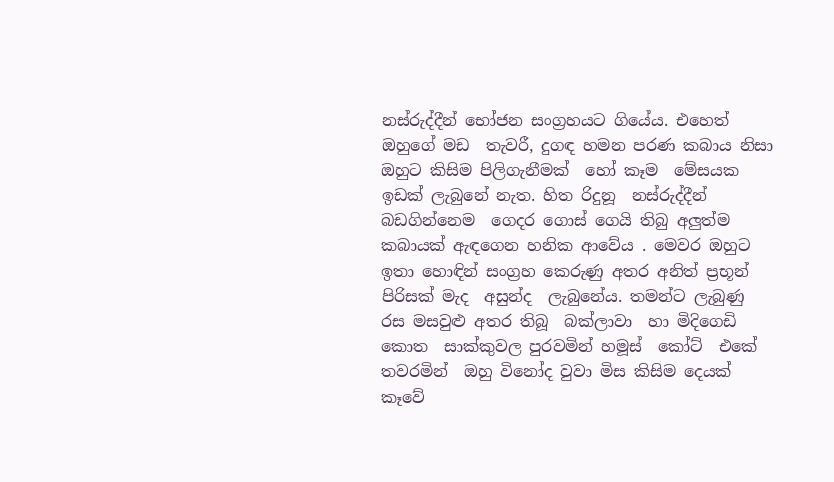නස්රුද්දීන් භෝජන සංග්‍රහයට ගියේය. එහෙත් ඔහුගේ මඩ  තැවරී, දුගඳ හමන පරණ කබාය නිසා ඔහුට කිසිම පිලිගැනීමක්  හෝ කෑම  මේසයක ඉඩක් ලැබුනේ නැත. හිත රිදුනූ  නස්රුද්දීන් බඩගින්නෙම  ගෙදර ගොස් ගෙයි තිබු අලුත්ම කබායක් ඇඳගෙන හනික ආවේය . මෙවර ඔහුට ඉතා හොඳින් සංග්‍රහ කෙරුණු අතර අනිත් ප්‍රභූන් පිරිසක් මැද  අසුන්ද  ලැබුනේය. තමන්ට ලැබුණු රස මසවුළු අතර තිබූ  බක්ලාවා  හා මිදිගෙඩි කොත  සාක්කුවල පුරවමින් හමූස්‌  කෝට්  එකේ තවරමින්  ඔහු විනෝද වුවා මිස කිසිම දෙයක් කෑවේ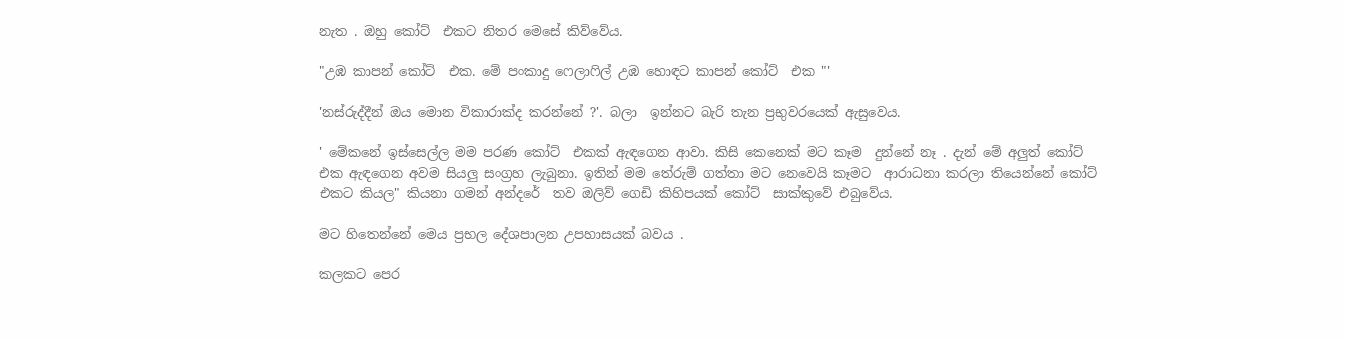නැත . ඔහු කෝට්  එකට නිතර මෙසේ කිව්වේය.

"උඹ කාපන් කෝට්  එක. මේ පංකාදු ෆෙලාෆිල් උඹ හොඳට කාපන් කෝට්  එක "'

'නස්රුද්දීන් ඔය මොන විකාරාක්ද කරන්නේ ?'. බලා  ඉන්නට බැරි තැන ප්‍රභුවරයෙක් ඇසුවෙය.

' මේකනේ ඉස්සෙල්ල මම පරණ කෝට්  එකක් ඇඳගෙන ආවා. කිසි කෙනෙක් මට කෑම  දුන්නේ නෑ . දැන් මේ අලුත් කෝට්  එක ඇඳගෙන අවම සියලු සංග්‍රහ ලැබුනා. ඉතින් මම තේරුම් ගත්තා මට නෙවෙයි කෑමට  ආරාධනා කරලා තියෙන්නේ කෝට්  එකට කියල" කියනා ගමන් අන්දරේ  තව ඔලිව් ගෙඩි කිහිපයක් කෝට්  සාක්කුවේ එබුවේය.

මට හිතෙන්නේ මෙය ප්‍රභල දේශපාලන උපහාසයක් බවය .

කලකට පෙර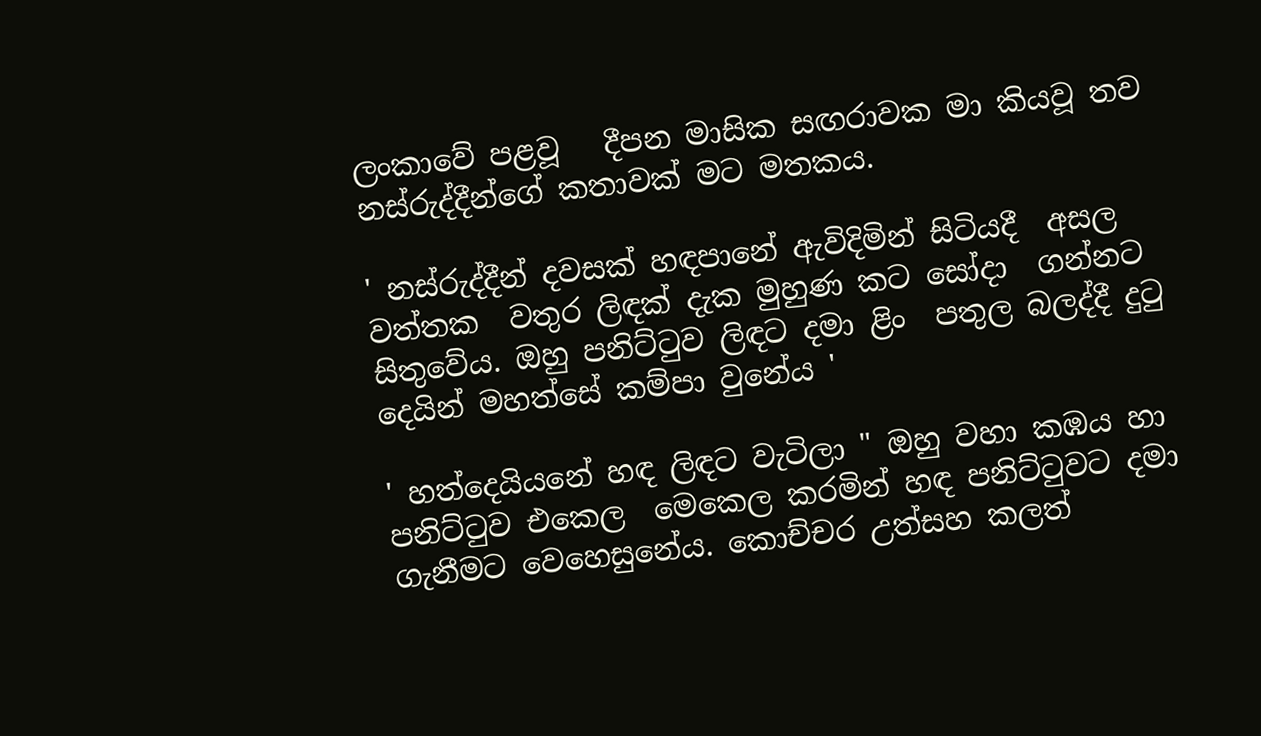ලංකාවේ පළවූ   දීපන මාසික සඟරාවක මා කියවූ තව නස්රුද්දීන්ගේ කතාවක් මට මතකය.

' නස්රුද්දීන් දවසක් හඳපානේ ඇවිදිමින් සිටියදී  අසල වත්තක  වතුර ලිඳක් දැක මුහුණ කට සෝදා  ගන්නට සිතුවේය. ඔහු පනිට්ටුව ලිඳට දමා ළිං  පතුල බලද්දී දුටු දෙයින් මහත්සේ කම්පා වුනේය '

' හත්දෙයියනේ හඳ ලිඳට වැටිලා " ඔහු වහා කඹය හා පනිට්ටුව එකෙල  මෙකෙල කරමින් හඳ පනිට්ටුවට දමා  ගැනීමට වෙහෙසුනේය. කොච්චර උත්සහ කලත්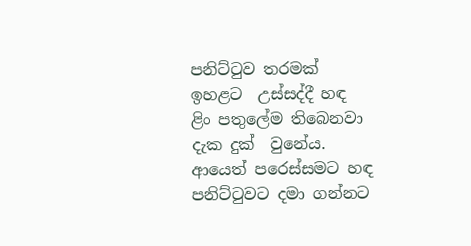පනිට්ටුව තරමක් ඉහළට  උස්සද්දී හඳ  ළිං පතුලේම තිබෙනවා දැක දුක්  වුනේය. ආයෙත් පරෙස්සමට හඳ පනිට්ටුවට දමා ගන්නට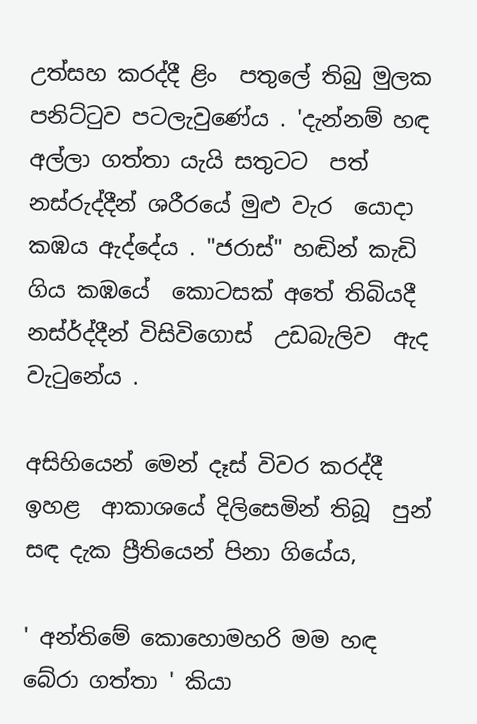උත්සහ කරද්දී ළිං  පතුලේ තිබු මුලක පනිට්ටුව පටලැවුණේය . 'දැන්නම් හඳ අල්ලා ගත්තා යැයි සතුටට  පත් නස්රුද්දීන් ශරීරයේ මුළු වැර  යොදා කඹය ඇද්දේය . "ජරාස්" හඬින් කැඩි ගිය කඹයේ  කොටසක් අතේ තිබියදී නස්ර්ද්දීන් විසිවිගොස්  උඩබැලිව  ඇද වැටුනේය .

අසිහියෙන් මෙන් දෑස් විවර කරද්දී ඉහළ  ආකාශයේ දිලිසෙමින් තිබූ  පුන් සඳ දැක ප්‍රීතියෙන් පිනා ගියේය,

' අන්තිමේ කොහොමහරි මම හඳ  බේරා ගත්තා ' කියා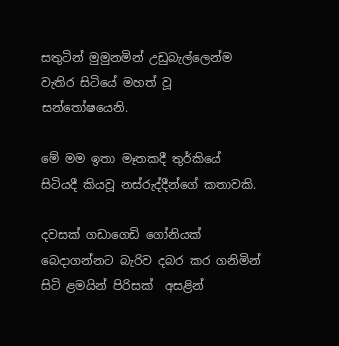සතුටින් මුමුනමින් උඩුබැල්ලෙන්ම  වැතිර සිටියේ මහත් වූ සන්තෝෂයෙනි.

මේ මම ඉතා මෑතකදී තුර්කියේ සිටියදී කියවූ නස්රුද්දීන්ගේ කතාවකි.

දවසක් ගඩාගෙඩි ගෝනියක් බෙදාගන්නට බැරිව දබර කර ගනිමින් සිටි ළමයින් පිරිසක්  අසළින්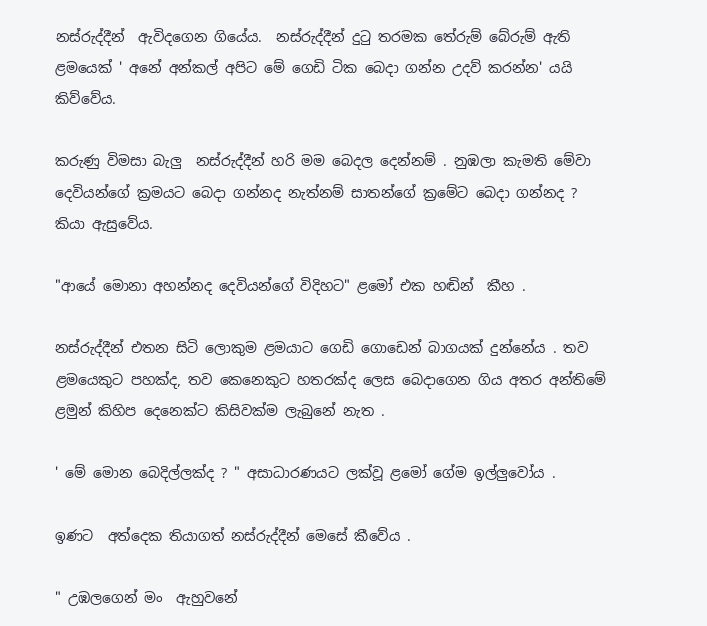නස්රුද්දීන්  ඇවිදගෙන ගියේය.  නස්රුද්දීන් දුටු තරමක තේරුම් බේරුම් ඇති ළමයෙක් ' අනේ අන්කල් අපිට මේ ගෙඩි ටික බෙදා ගන්න උදව් කරන්න' යයි කිව්වේය.

කරුණු විමසා බැලු  නස්රුද්දීන් හරි මම බෙදල දෙන්නම් . නුඹලා කැමති මේවා දෙවියන්ගේ ක්‍රමයට බෙදා ගන්නද නැත්නම් සාතන්ගේ ක්‍රමේට බෙදා ගන්නද ?  කියා ඇසුවේය.

"ආයේ මොනා අහන්නද දෙවියන්ගේ විදිහට" ළමෝ එක හඬින්  කීහ .

නස්රුද්දීන් එතන සිටි ලොකුම ළමයාට ගෙඩි ගොඩෙන් බාගයක් දුන්නේය . තව ළමයෙකුට පහක්ද, තව කෙනෙකුට හතරක්ද ලෙස බෙදාගෙන ගිය අතර අන්තිමේ ළමුන් කිහිප දෙනෙක්ට කිසිවක්ම ලැබුනේ නැත .

' මේ මොන බෙදිල්ලක්ද ? " අසාධාරණයට ලක්වූ ළමෝ ගේම ඉල්ලුවෝය .

ඉණට  අත්දෙක තියාගත් නස්රුද්දීන් මෙසේ කීවේය .

" උඹලගෙන් මං  ඇහුවනේ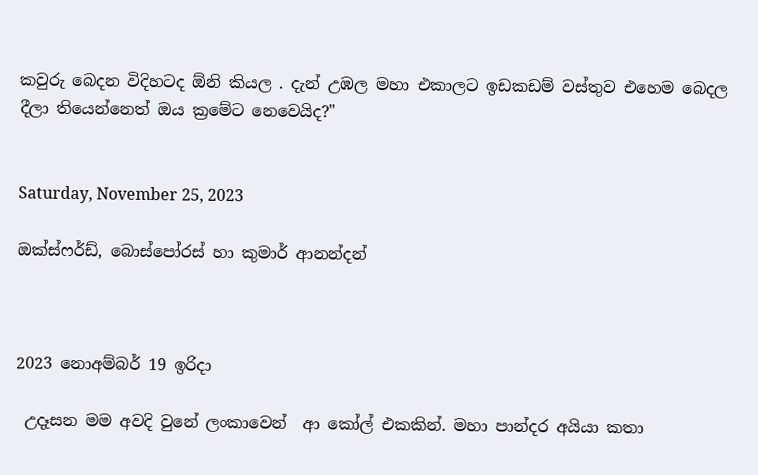කවුරු බෙදන විදිහටද ඕනි කියල . දැන් උඹල මහා එකාලට ඉඩකඩම් වස්තුව එහෙම බෙදල දීලා තියෙන්නෙත් ඔය ක්‍රමේට නෙවෙයිද?"


Saturday, November 25, 2023

ඔක්ස්ෆර්ඩ්, බොස්පෝරස් හා කුමාර් ආනන්දන්



2023 නොඅම්බර් 19 ඉරිදා

 උදෑසන මම අවදි වුනේ ලංකාවෙන්  ආ කෝල් එකකින්. මහා පාන්දර අයියා කතා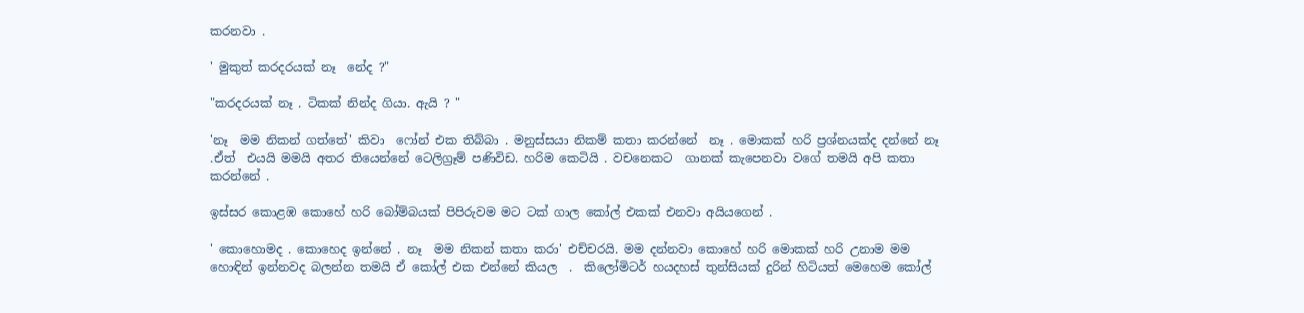කරනවා .

' මුකුත් කරදරයක් නෑ  නේද ?"

"කරදරයක් නෑ . ටිකක් නින්ද ගියා. ඇයි ? "

'නෑ  මම නිකන් ගත්තේ' කිවා  ෆෝන් එක තිබ්බා . මනුස්සයා නිකම් කතා කරන්නේ  නෑ . මොකක් හරි ප්‍රශ්නයක්ද දන්නේ නෑ .ඒත්  එයයි මමයි අතර තියෙන්නේ ටෙලිග්‍රෑම් පණිවිඩ. හරිම කෙටියි . වචනෙකට  ගානක් කැපෙනවා වගේ තමයි අපි කතා කරන්නේ .

ඉස්සර කොළඹ කොහේ හරි බෝම්බයක් පිපිරුවම මට ටක් ගාල කෝල් එකක් එනවා අයියගෙන් .

' කොහොමද . කොහෙද ඉන්නේ . නෑ  මම නිකන් කතා කරා' එච්චරයි. මම දන්නවා කොහේ හරි මොකක් හරි උනාම මම හොඳින් ඉන්නවද බලන්න තමයි ඒ කෝල් එක එන්නේ කියල  .  කිලෝමිටර් හයදහස් තුන්සියක් දුරින් හිටියත් මෙහෙම කෝල්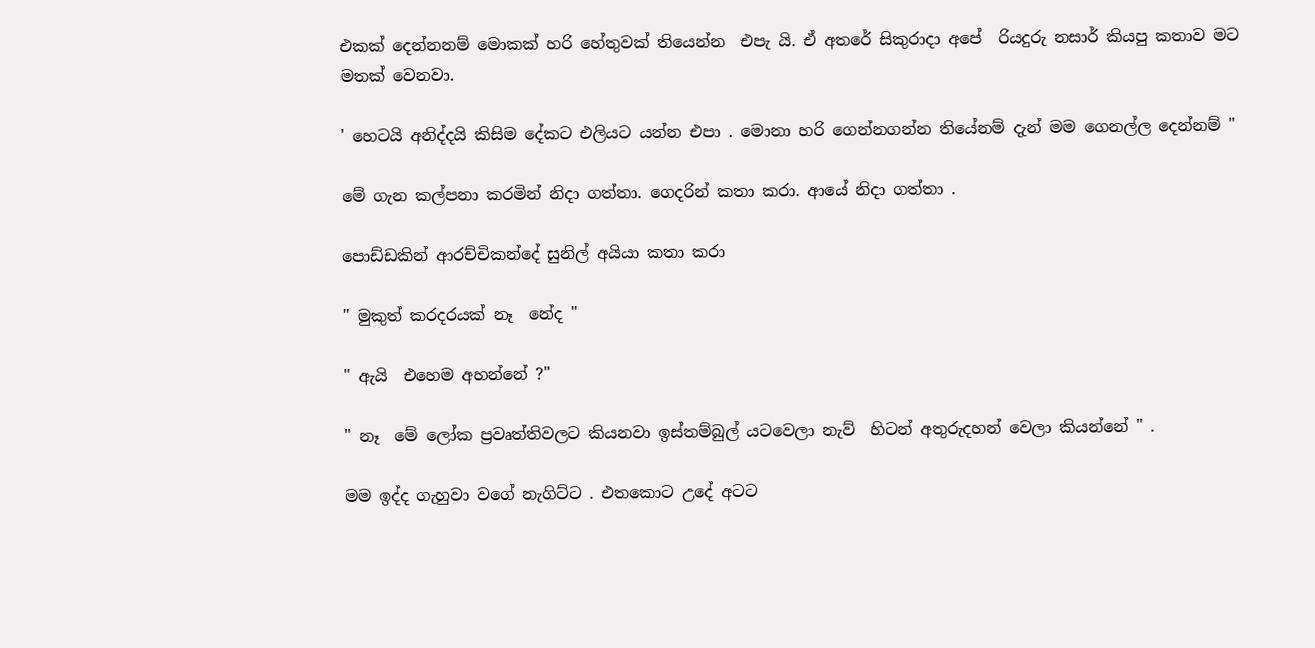එකක් දෙන්නනම් මොකක් හරි හේතුවක් තියෙන්න  එපැ යි. ඒ අතරේ සිකුරාදා අපේ  රියදුරු නසාර් කියපු කතාව මට මතක් වෙනවා.

' හෙටයි අනිද්දයි කිසිම දේකට එලියට යන්න එපා . මොනා හරි ගෙන්නගන්න තියේනම් දැන් මම ගෙනල්ල දෙන්නම් "

මේ ගැන කල්පනා කරමින් නිදා ගත්තා. ගෙදරින් කතා කරා. ආයේ නිදා ගත්තා .

පොඩ්ඩකින් ආරච්චිකන්දේ සුනිල් අයියා කතා කරා

" මුකුත් කරදරයක් නෑ  නේද "

" ඇයි  එහෙම අහන්නේ ?"

" නෑ  මේ ලෝක ප්‍රවෘත්තිවලට කියනවා ඉස්තම්බුල් යටවෙලා නැව්  හිටන් අතුරුදහන් වෙලා කියන්නේ " .

මම ඉද්ද ගැහුවා වගේ නැගිට්ට . එතකොට උදේ අටට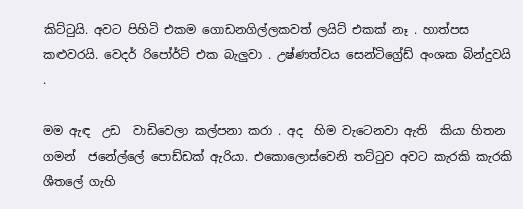කිට්ටුයි. අවට පිහිටි එකම ගොඩනගිල්ලකවත් ලයිට් එකක් නෑ . හාත්පස  කළුවරයි. වෙදර් රිපෝර්ට් එක බැලුවා . උෂ්ණත්වය සෙන්ටිග්‍රේඩ් අංශක බින්දුවයි .

මම ඇඳ  උඩ  වාඩිවෙලා කල්පනා කරා . අද  හිම වැටෙනවා ඇති  කියා හිතන ගමන්  ජනේල්ලේ පොඩ්ඩක් ඇරියා. එකොලොස්වෙනි තට්ටුව අවට කැරකි කැරකි ශීතලේ ගැහි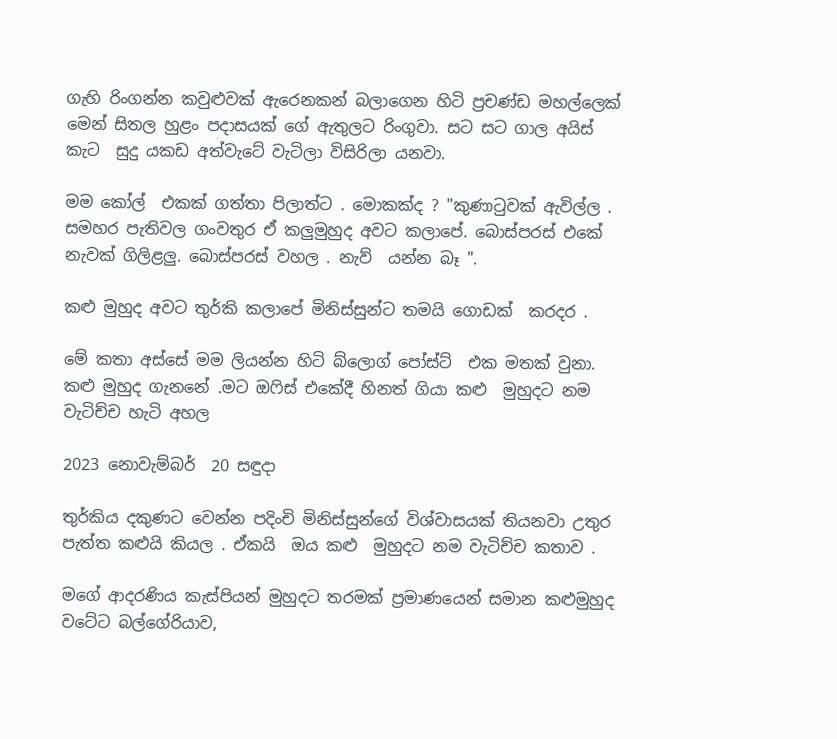ගැහි රිංගන්න කවුළුවක් ඇරෙනකන් බලාගෙන හිටි ප්‍රචණ්ඩ මහල්ලෙක් මෙන් සිතල හුළං පදාසයක් ගේ ඇතුලට රිංගුවා. සට සට ගාල අයිස් කැට  සුදු යකඩ අත්වැටේ වැටිලා විසිරිලා යනවා.

මම කෝල්  එකක් ගත්තා පිලාත්ට . මොකක්ද ? "කුණාටුවක් ඇවිල්ල . සමහර පැතිවල ගංවතුර ඒ කලුමුහුද අවට කලාපේ. බොස්පරස් එකේ නැවක් ගිලිළලු. බොස්පරස් වහල . නැව්  යන්න බෑ ".

කළු මුහුද අවට තුර්කි කලාපේ මිනිස්සුන්ට තමයි ගොඩක්  කරදර .

මේ කතා අස්සේ මම ලියන්න හිටි බ්ලොග් පෝස්ට්  එක මතක් වුනා. කළු මුහුද ගැනනේ .මට ඔෆිස් එකේදී හිනත් ගියා කළු  මුහුදට නම වැටිච්ච හැටි අහල

2023 නොවැම්බර්  20 සඳුදා

තුර්කිය දකුණට වෙන්න පදිංචි මිනිස්සුන්ගේ විශ්වාසයක් තියනවා උතුර පැත්ත කළුයි කියල . ඒකයි  ඔය කළු  මුහුදට නම වැටිච්ච කතාව .

මගේ ආදරණිය කැස්පියන් මුහුදට තරමක් ප්‍රමාණයෙන් සමාන කළුමුහුද වටේට බල්ගේරියාව,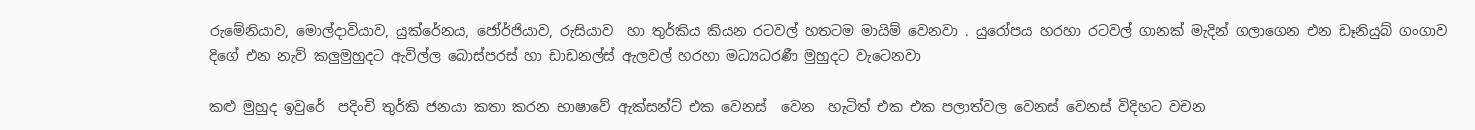රුමේනියාව, මොල්දාවියාව, යුක්රේනය, ජෝර්ජියාව, රුසියාව  හා තුර්කිය කියන රටවල් හතටම මායිම් වෙනවා . යුරෝපය හරහා රටවල් ගානක් මැදින් ගලාගෙන එන ඩෑනියුබ් ගංගාව දිගේ එන නැව් කලුමුහුදට ඇවිල්ල බොස්පරස් හා ඩාඩනල්ස් ඇලවල් හරහා මධ්‍යධරණී මුහුදට වැටෙනවා

කළු මුහුද ඉවුරේ  පදිංචි තුර්කි ජනයා කතා කරන භාෂාවේ ඇක්සන්ට් එක වෙනස්  වෙන  හැටිත් එක එක පලාත්වල වෙනස් වෙනස් විදිහට වචන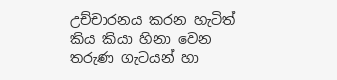උච්චාරනය කරන හැටිත්  කිය කියා හිනා වෙන තරුණ ගැටයන් හා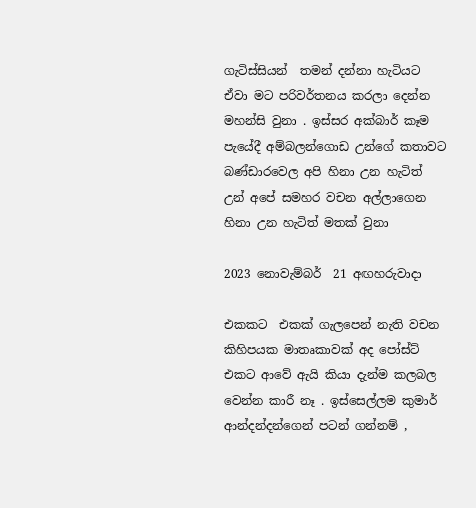ගැටිස්සියන්  තමන් දන්නා හැටියට ඒවා මට පරිවර්තනය කරලා දෙන්න මහන්සි වුනා . ඉස්සර අක්බාර් කෑම පැයේදී අම්බලන්ගොඩ උන්ගේ කතාවට බණ්ඩාරවෙල අපි හිනා උන හැටිත් උන් අපේ සමහර වචන අල්ලාගෙන හිනා උන හැටිත් මතක් වුනා

2023 නොවැම්බර්  21 අඟහරුවාදා

එකකට  එකක් ගැලපෙන් නැති වචන කිහිපයක මාතෘකාවක් අද පෝස්ට්  එකට ආවේ ඇයි කියා දැන්ම කලබල වෙන්න කාරී නෑ . ඉස්සෙල්ලම කුමාර් ආන්දන්දන්ගෙන් පටන් ගන්නම් ,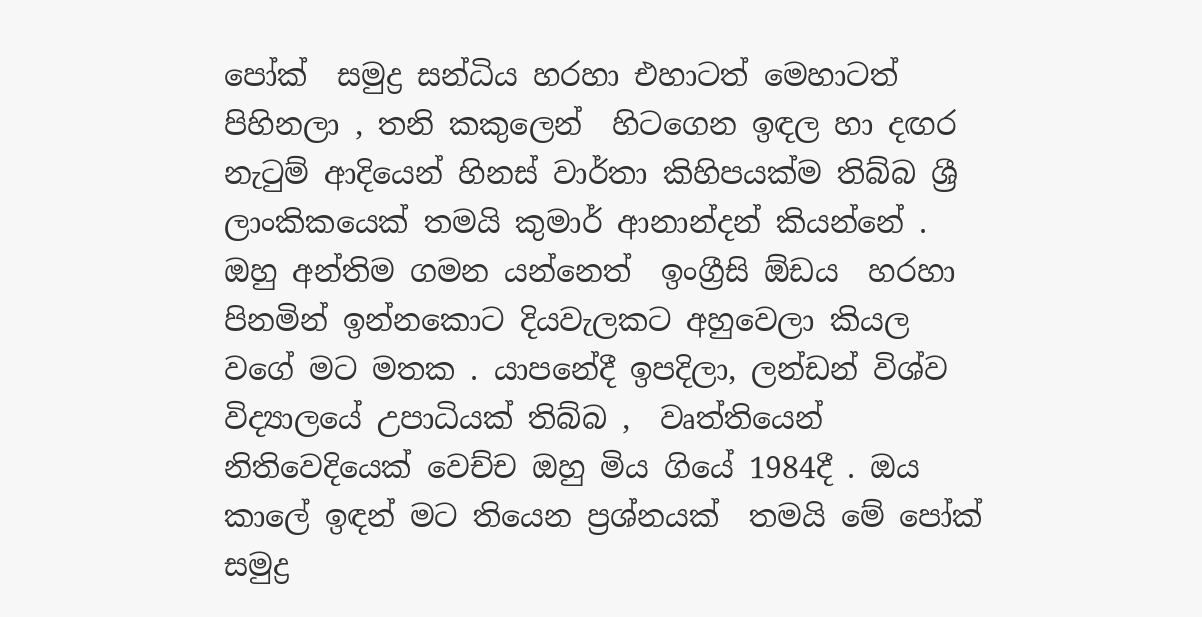පෝක්  සමුද්‍ර සන්ධිය හරහා එහාටත් මෙහාටත් පිහිනලා , තනි කකුලෙන්  හිටගෙන ඉඳල හා දඟර නැටුම් ආදියෙන් හිනස් වාර්තා කිහිපයක්ම තිබ්බ ශ්‍රී ලාංකිකයෙක් තමයි කුමාර් ආනාන්දන් කියන්නේ . ඔහු අන්තිම ගමන යන්නෙත්  ඉංග්‍රීසි ඕඩය  හරහා පිනමින් ඉන්නකොට දියවැලකට අහුවෙලා කියල වගේ මට මතක . යාපනේදී ඉපදිලා, ලන්ඩන් විශ්ව විද්‍යාලයේ උපාධියක් තිබ්බ ,  වෘත්තියෙන් නිතිවෙදියෙක් වෙච්ච ඔහු මිය ගියේ 1984දී . ඔය කාලේ ඉඳන් මට තියෙන ප්‍රශ්නයක්  තමයි මේ පෝක්  සමුද්‍ර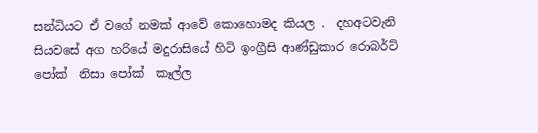සන්ධියට ඒ වගේ නමක් ආවේ කොහොමද කියල .  දහඅටවැනි සියවසේ අග හරියේ මදුරාසියේ හිටි ඉංග්‍රීසි ආණ්ඩුකාර රොබර්ට් පෝක්  නිසා පෝක්  කෑල්ල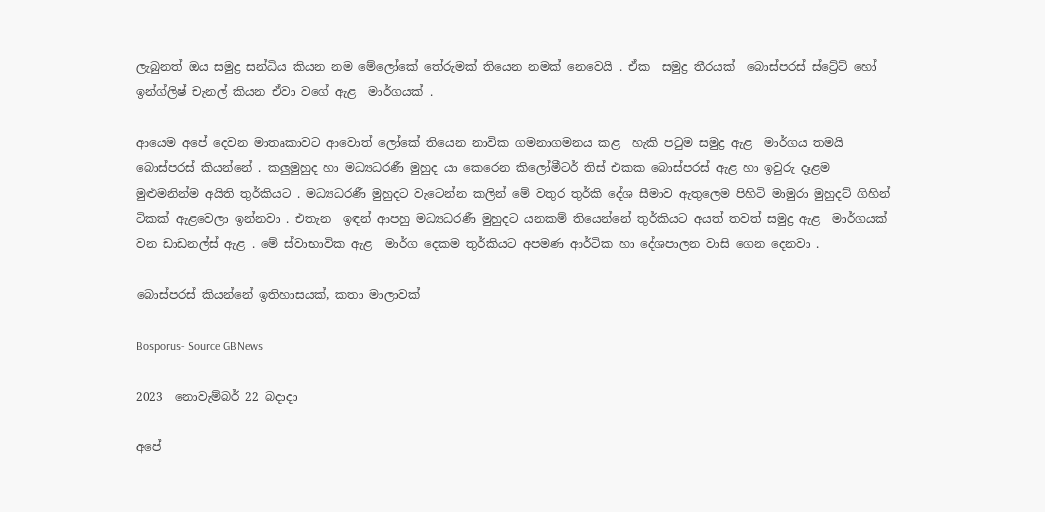ලැබුනත් ඔය සමුද්‍ර සන්ධිය කියන නම මේලෝකේ තේරුමක් තියෙන නමක් නෙවෙයි . ඒක  සමුද්‍ර තීරයක්  බොස්පරස් ස්ට්‍රේට් හෝ ඉන්ග්ලිෂ් චැනල් කියන ඒවා වගේ ඇළ  මාර්ගයක් .

ආයෙම අපේ දෙවන මාතෘකාවට ආවොත් ලෝකේ තියෙන නාවික ගමනාගමනය කළ  හැකි පටුම සමුද්‍ර ඇළ  මාර්ගය තමයි බොස්පරස් කියන්නේ . කලුමුහුද හා මධ්‍යධරණී මුහුද යා කෙරෙන කිලෝමීටර් තිස් එකක බොස්පරස් ඇළ හා ඉවුරු දෑළම මුළුමනින්ම අයිති තුර්කියට . මධ්‍යධරණී මුහුදට වැටෙන්න කලින් මේ වතුර තුර්කි දේශ සීමාව ඇතුලෙම පිහිටි මාමුරා මුහුදට් ගිහින් ටිකක් ඇළවෙලා ඉන්නවා . එතැන  ඉඳන් ආපහු මධ්‍යධරණී මුහුදට යනකම් තියෙන්නේ තුර්කියට අයත් තවත් සමුද්‍ර ඇළ  මාර්ගයක් වන ඩාඩනල්ස් ඇළ . මේ ස්වාභාවික ඇළ  මාර්ග දෙකම තුර්කියට අපමණ ආර්ටික හා දේශපාලන වාසි ගෙන දෙනවා .

බොස්පරස් කියන්නේ ඉතිහාසයක්, කතා මාලාවක්

Bosporus- Source GBNews

2023  නොවැම්බර් 22 බදාදා

අපේ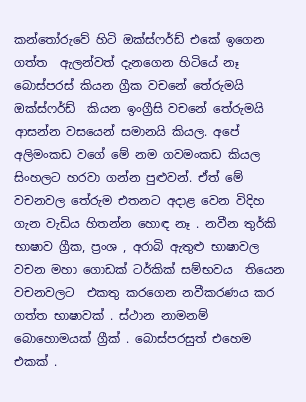කන්තෝරුවේ හිටි ඔක්ස්ෆර්ඩ් එකේ ඉගෙන ගත්ත  ඇලන්වත් දැනගෙන හිටියේ නෑ  බොස්පරස් කියන ග්‍රීක වචනේ තේරුමයි ඔක්ස්ෆර්ඩ්  කියන ඉංග්‍රීසි වචනේ තේරුමයි ආසන්න වසයෙන් සමානයි කියල. අපේ අලිමංකඩ වගේ මේ නම ගවමංකඩ කියල සිංහලට හරවා ගන්න පුළුවන්. ඒත් මේ වචනවල තේරුම එතනට අදාළ වෙන විදිහ ගැන වැඩිය හිතන්න හොඳ නෑ . නවීන තුර්කි භාෂාව ග්‍රීක, ප්‍රංශ , අරාබි ඇතුළු භාෂාවල වචන මහා ගොඩක් ටර්කික් සම්භවය  තියෙන වචනවලට  එකතු කරගෙන නවීකරණය කර ගත්ත භාෂාවක් . ස්ථාන නාමනම් බොහොමයක් ග්‍රීක් . බොස්පරසුත් එහෙම එකක් .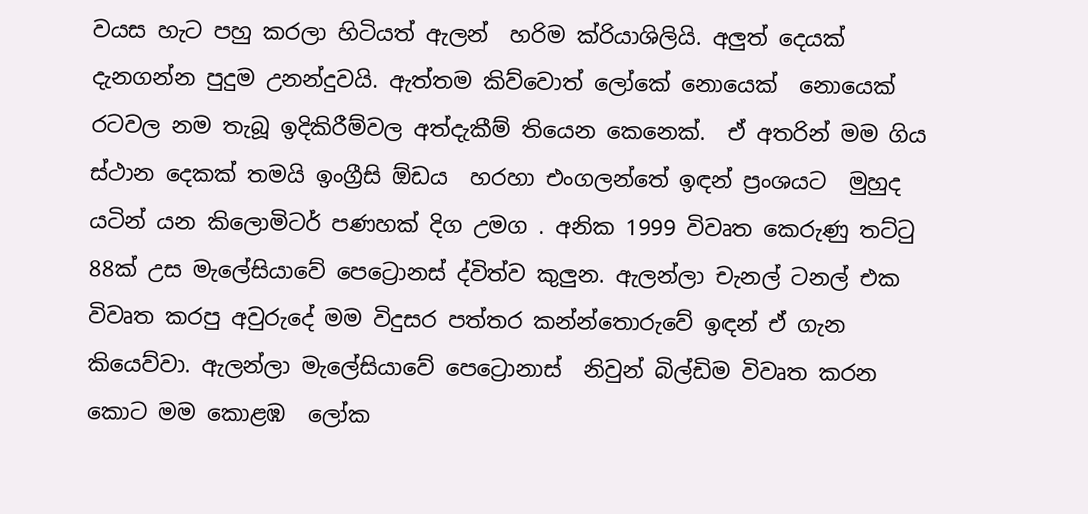වයස හැට පහු කරලා හිටියත් ඇලන්  හරිම ක්රියාශිලියි. අලුත් දෙයක් දැනගන්න පුදුම උනන්දුවයි. ඇත්තම කිව්වොත් ලෝකේ නොයෙක්  නොයෙක් රටවල නම තැබූ ඉදිකිරීම්වල අත්දැකීම් තියෙන කෙනෙක්.  ඒ අතරින් මම ගිය ස්ථාන දෙකක් තමයි ඉංග්‍රීසි ඕඩය  හරහා එංගලන්තේ ඉඳන් ප්‍රංශයට  මුහුද යටින් යන කිලොමිටර් පණහක් දිග උමග . අනික 1999 විවෘත කෙරුණු තට්ටු 88ක් උස මැලේසියාවේ පෙට්‍රොනස් ද්විත්ව කුලුන. ඇලන්ලා චැනල් ටනල් එක විවෘත කරපු අවුරුදේ මම විදුසර පත්තර කන්න්තොරුවේ ඉඳන් ඒ ගැන කියෙව්වා. ඇලන්ලා මැලේසියාවේ පෙට්‍රොනාස්  නිවුන් බිල්ඩිම විවෘත කරන කොට මම කොළඹ  ලෝක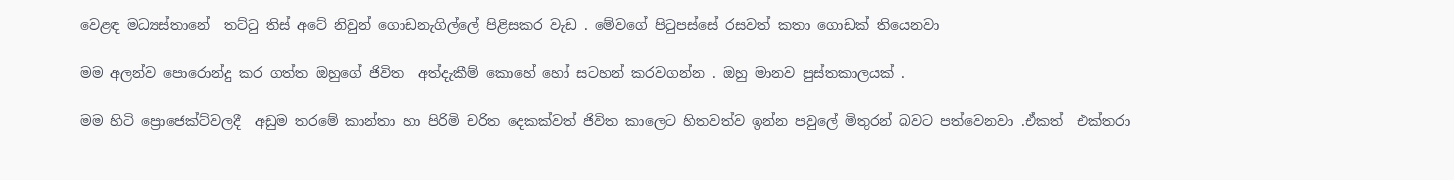වෙළඳ මධ්‍යස්තානේ  තට්ටු තිස් අටේ නිවුන් ගොඩනැගිල්ලේ පිළිසකර වැඩ . මේවගේ පිටුපස්සේ රසවත් කතා ගොඩක් තියෙනවා

මම අලන්ව පොරොන්දු කර ගත්ත ඔහුගේ ජිවිත  අත්දැකීම් කොහේ හෝ සටහන් කරවගන්න . ඔහු මානව පුස්තකාලයක් .

මම හිටි ප්‍රොජෙක්ට්වලදී  අඩුම තරමේ කාන්තා හා පිරිමි චරිත දෙකක්වත් ජිවිත කාලෙට හිතවත්ව ඉන්න පවුලේ මිතුරන් බවට පත්වෙනවා .ඒකත්  එක්තරා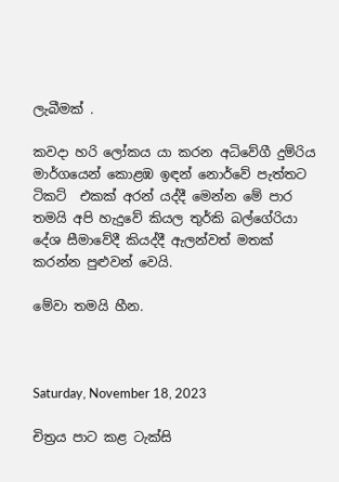ලැබීමක් .

කවදා හරි ලෝකය යා කරන අධිවේගී දුම්රිය මාර්ගයෙන් කොළඹ ඉඳන් නොර්වේ පැත්තට ටිකට්  එකක් අරන් යද්දී මෙන්න මේ පාර තමයි අපි හැදුවේ කියල තුර්කි බල්ගේරියා දේශ සීමාවේදී කියද්දී ඇලන්වත් මතක් කරන්න පුළුවන් වෙයි.

මේවා තමයි හීන.



Saturday, November 18, 2023

චිත්‍රය පාට කළ ටැක්සි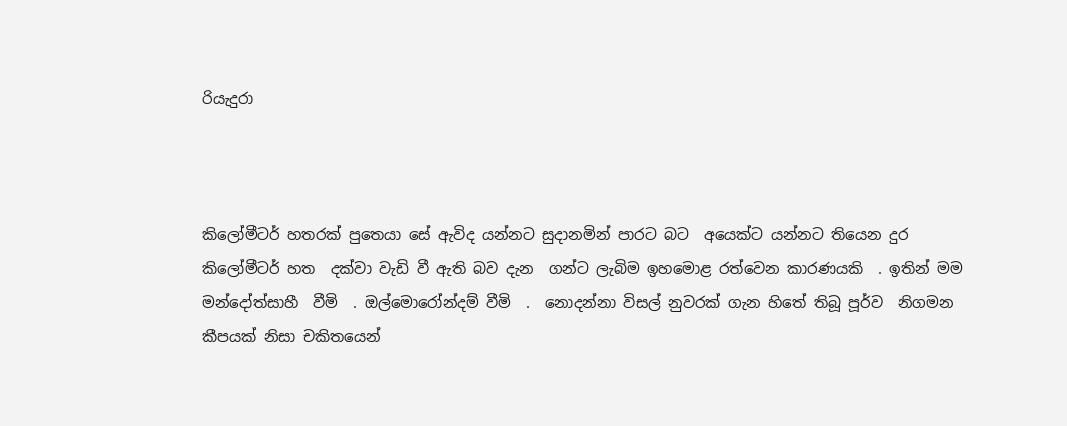රියැදුරා



කිලෝමීටර් හතරක් පුතෙයා සේ ඇවිද යන්නට සුදානමින් පාරට බට  අයෙක්ට යන්නට තියෙන දුර කිලෝමීටර් හත  දක්වා වැඩි වී ඇති බව දැන  ගන්ට ලැබිම ඉහමොළ රත්වෙන කාරණයකි  . ඉතින් මම  මන්දෝත්සාහී  වීමි  . ඔල්මොරෝන්දම් වීමි  .  නොදන්නා විසල් නුවරක් ගැන හිතේ තිබූ පූර්ව  නිගමන කීපයක් නිසා චකිතයෙන්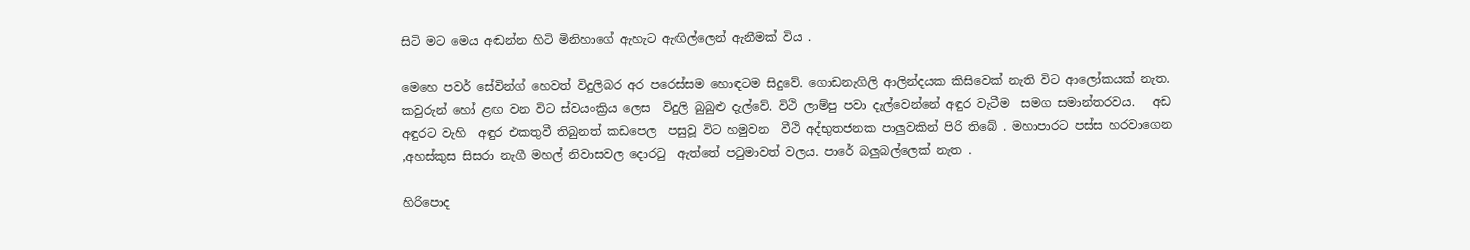සිටි මට මෙය අඬන්න හිටි මිනිහාගේ ඇහැට ඇඟිල්ලෙන් ඇනීමක් විය .

මෙහෙ පවර් සේවින්ග් හෙවත් විදුලිබර අර පරෙස්සම හොඳටම සිදුවේ. ගොඩනැගිලි ආලින්දයක කිසිවෙක් නැති විට ආලෝකයක් නැත. කවුරුන් හෝ ළඟ වන විට ස්වයංක්‍රිය ලෙස  විදුලි බුබුළු දැල්වේ. විථි ලාම්පු පවා දැල්වෙන්නේ අඳුර වැටීම  සමග සමාන්තරවය.   අඩ  අඳුරට වැහි  අඳුර එකතුවී තිබුනත් කඩපෙල  පසුවූ විට හමුවන  වීථි අද්භුතජනක පාලුවකින් පිරි තිබේ . මහාපාරට පස්ස හරවාගෙන ,අහස්කුස සිසරා නැගී මහල් නිවාසවල දොරටු  ඇත්තේ පටුමාවත් වලය. පාරේ බලුබල්ලෙක් නැත .

හිරිපොද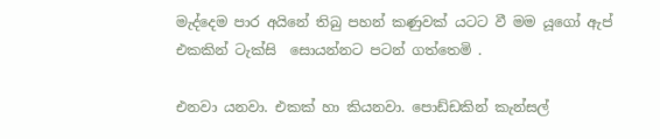මැද්දෙම පාර අයිනේ තිබු පහන් කණුවක් යටට වී මම යූගෝ ඇප්  එකකින් ටැක්සි  සොයන්නට පටන් ගත්තෙමි .

එනවා යනවා. එකක් හා කියනවා. පොඩ්ඩකින් කැන්සල්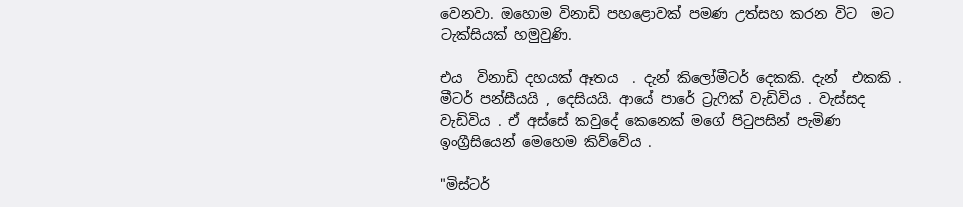වෙනවා. ඔහොම විනාඩි පහළොවක් පමණ උත්සහ කරන විට  මට ටැක්සියක් හමුවුණි.

එය  විනාඩි දහයක් ඈතය  . දැන් කිලෝමීටර් දෙකකි. දැන්  එකකි . මීටර් පන්සීයයි , දෙසියයි. ආයේ පාරේ ට්‍රැෆික් වැඩිවිය . වැස්සද වැඩිවිය . ඒ අස්සේ කවුදේ කෙනෙක් මගේ පිටුපසින් පැමිණ ඉංග්‍රීසියෙන් මෙහෙම කිව්වේය .

"මිස්ටර්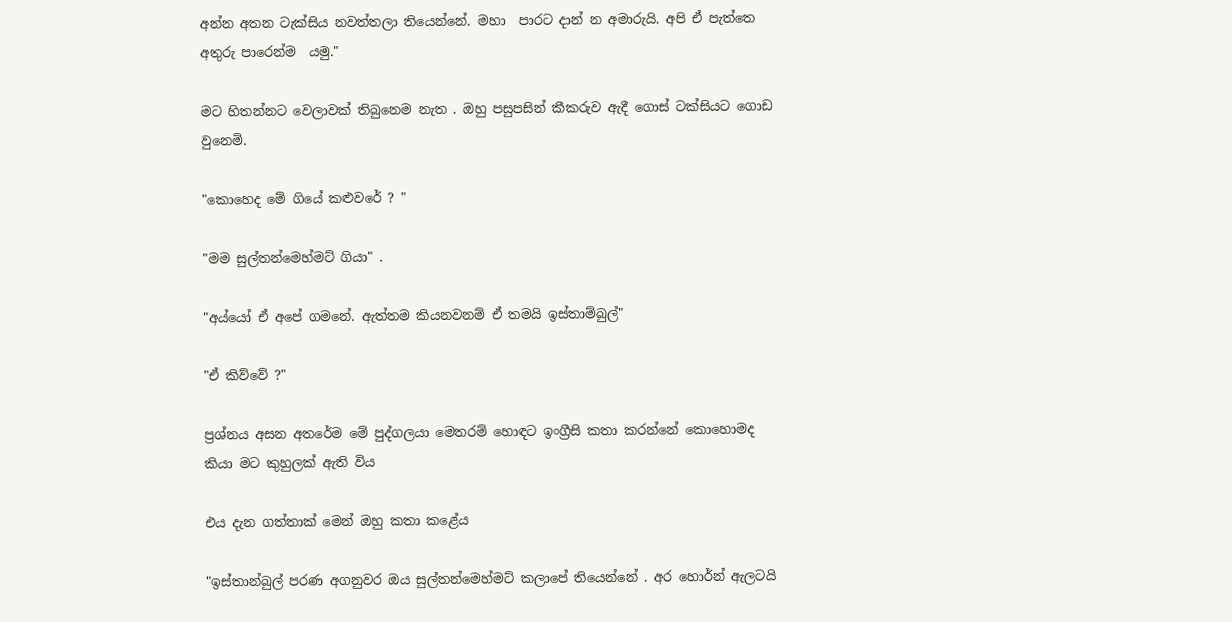අන්න අතන ටැක්සිය නවත්තලා තියෙන්නේ. මහා  පාරට දාන් න අමාරුයි. අපි ඒ පැත්තෙ අතුරු පාරෙන්ම  යමු."

මට හිතන්නට වෙලාවක් තිබුනෙම නැත . ඔහු පසුපසින් කීකරුව ඇදී ගොස් ටක්සියට ගොඩ වුනෙමි.

"කොහෙද මේ ගියේ කළුවරේ ? "

"මම සුල්තන්මෙහ්මට් ගියා" .

"අය්යෝ ඒ අපේ ගමනේ. ඇත්තම කියනවනම් ඒ තමයි ඉස්තාම්බුල්"

"ඒ කිව්වේ ?"

ප්‍රශ්නය අසන අතරේම මේ පුද්ගලයා මෙතරම් හොඳට ඉංග්‍රීසි කතා කරන්නේ කොහොමද කියා මට කුහුලක් ඇති විය

එය දැන ගත්තාක් මෙන් ඔහු කතා කළේය

"ඉස්තාන්බුල් පරණ අගනුවර ඔය සුල්තන්මෙහ්මට් කලාපේ තියෙන්නේ . අර හොර්න් ඇලටයි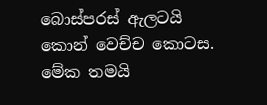බොස්පරස් ඇලටයි  කොන් වෙච්ච කොටස. මේක තමයි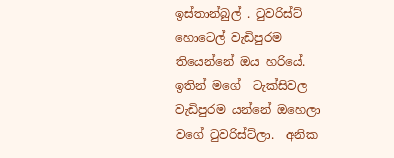ඉස්තාන්බුල් . ටුවරිස්ට් හොටෙල් වැඩිපුරම තියෙන්නේ ඔය හරියේ. ඉතින් මගේ  ටැක්සිවල වැඩිපුරම යන්නේ ඔහෙලා වගේ ටුවරිස්ට්ලා.  අනික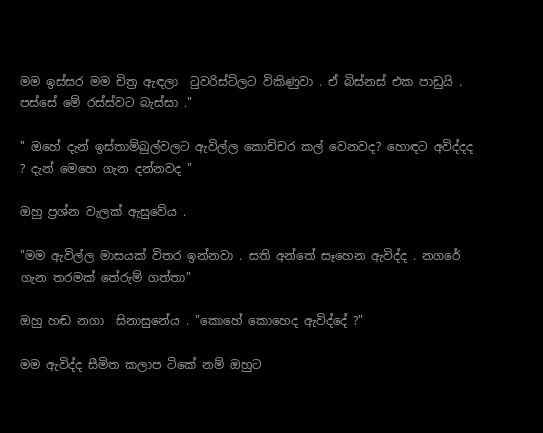මම ඉස්සර මම චිත්‍ර ඇඳලා  ටුවරිස්ට්ලට විකිණුවා . ඒ බිස්නස් එක පාඩුයි . පස්සේ මේ රස්ස්වට බැස්සා ."

" ඔහේ දැන් ඉස්තාම්බුල්වලට ඇවිල්ල කොච්චර කල් වෙනවද? හොඳට අවිද්දද ? දැන් මෙහෙ ගැන දන්නවද "

ඔහු ප්‍රශ්න වැලක් ඇසුවේය .

"මම ඇවිල්ල මාසයක් විතර ඉන්නවා . සති අන්තේ සෑහෙන ඇවිද්ද . නගරේ ගැන තරමක් තේරුම් ගත්තා"

ඔහු හඬ නගා  සිනාසුනේය . "කොහේ කොහෙද ඇවිද්දේ ?"

මම ඇවිද්ද සීමිත කලාප ටිකේ නම් ඔහුට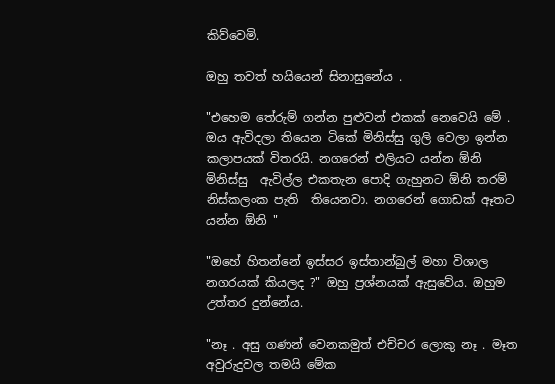කිව්වෙමි.

ඔහු තවත් හයියෙන් සිනාසුනේය .

"එහෙම තේරුම් ගන්න පුළුවන් එකක් නෙවෙයි මේ . ඔය ඇවිදලා තියෙන ටිකේ මිනිස්සු ගුලි වෙලා ඉන්න කලාපයක් විතරයි. නගරෙන් එලියට යන්න ඕනි මිනිස්සු  ඇවිල්ල එකතැන පොදි ගැහුනට ඕනි තරම් නිස්කලංක පැති  තියෙනවා. නගරෙන් ගොඩක් ඈතට යන්න ඕනි "

"ඔහේ හිතන්නේ ඉස්සර ඉස්තාන්බුල් මහා විශාල නගරයක් කියලද ?" ඔහු ප්‍රශ්නයක් ඇසුවේය. ඔහුම උත්තර දුන්නේය.

"නෑ . අසු ගණන් වෙනකමුත් එච්චර ලොකු නෑ . මෑත අවුරුදුවල තමයි මේක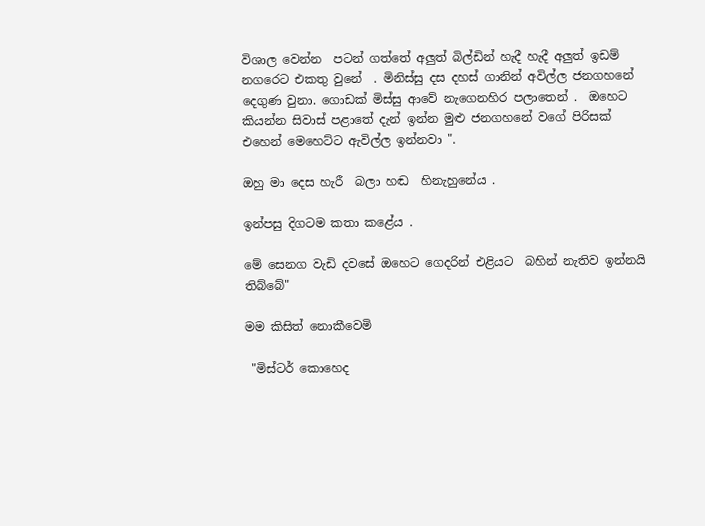විශාල වෙන්න  පටන් ගත්තේ අලුත් බිල්ඩින් හැදී හැදී අලුත් ඉඩම් නගරෙට එකතු වුනේ  . මිනිස්සු දස දහස් ගානින් අවිල්ල ජනගහනේ  දෙගුණ වුනා. ගොඩක් මිස්සු ආවේ නැගෙනහිර පලාතෙන් .  ඔහෙට කියන්න සිවාස් පළාතේ දැන් ඉන්න මුළු ජනගහනේ වගේ පිරිසක් එහෙන් මෙහෙට්ට ඇවිල්ල ඉන්නවා ".

ඔහු මා දෙස හැරී  බලා හඬ  හිනැහුනේය .

ඉන්පසු දිගටම කතා කළේය .

මේ සෙනග වැඩි දවසේ ඔහෙට ගෙදරින් එළියට  බහින් නැතිව ඉන්නයි තිබ්බේ"

මම කිසිත් නොකීවෙමි

 "මිස්ටර් කොහෙද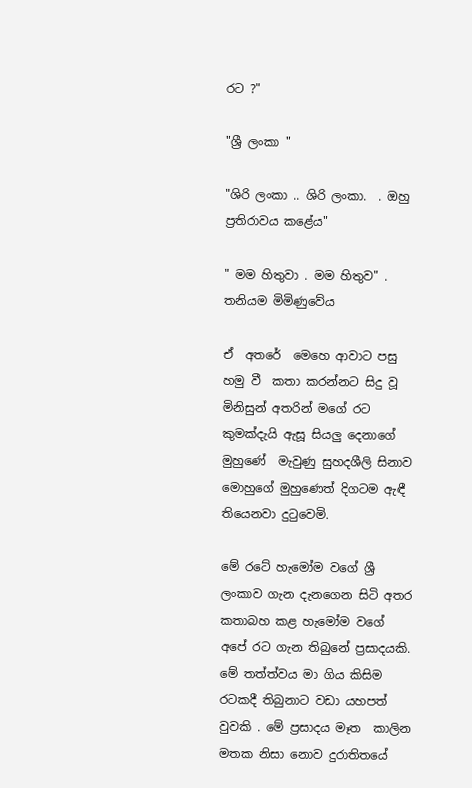රට ?"

"ශ්‍රී ලංකා "

"ශිරි ලංකා .. ශිරි ලංකා.  . ඔහු  ප්‍රතිරාවය කළේය"

" මම හිතුවා . මම හිතුව" . තනියම මිමිණුවේය

ඒ  අතරේ  මෙහෙ ආවාට පසු හමු වී  කතා කරන්නට සිදු වූ මිනිසුන් අතරින් මගේ රට කුමක්දැයි ඇසූ සියලු දෙනාගේ මුහුණේ  මැවුණු සුහදශීලි සිනාව මොහුගේ මුහුණෙත් දිගටම ඇඳී  තියෙනවා දුටුවෙමි.

මේ රටේ හැමෝම වගේ ශ්‍රී ලංකාව ගැන දැනගෙන සිටි අතර කතාබහ කළ හැමෝම වගේ අපේ රට ගැන තිබුනේ ප්‍රසාදයකි.  මේ තත්ත්වය මා ගිය කිසිම රටකදී තිබුනාට වඩා යහපත් වුවකි . මේ ප්‍රසාදය මෑත  කාලින මතක නිසා නොව දුරාතිතයේ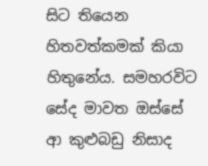සිට තියෙන හිතවත්කමක් කියා හිතුනේය. සමහරවිට සේද මාවත ඔස්සේ ආ කුළුබඩු නිසාද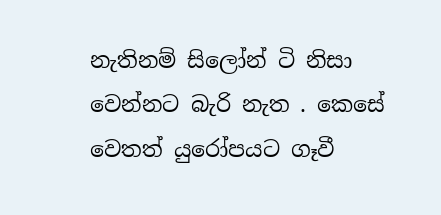නැතිනම් සිලෝන් ටි නිසා වෙන්නට බැරි නැත . කෙසේ වෙතත් යුරෝපයට ගෑවී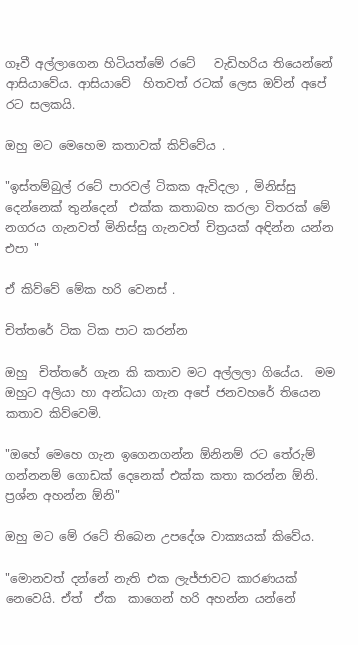ගෑවී අල්ලාගෙන හිටියත්මේ රටේ   වැඩිහරිය තියෙන්නේ ආසියාවේය. ආසියාවේ  හිතවත් රටක් ලෙස ඔව්න් අපේ රට සලකයි.

ඔහු මට මෙහෙම කතාවක් කිව්වේය .

"ඉස්තම්බුල් රටේ පාරවල් ටිකක ඇවිදලා , මිනිස්සු දෙන්නෙක් තුන්දෙන්  එක්ක කතාබහ කරලා විතරක් මේ නගරය ගැනවත් මිනිස්සු ගැනවත් චිත්‍රයක් අඳින්න යන්න එපා "

ඒ කිව්වේ මේක හරි වෙනස් .

චිත්තරේ ටික ටික පාට කරන්න

ඔහු  චිත්තරේ ගැන කි කතාව මට අල්ලලා ගියේය.  මම ඔහුට අලියා හා අන්ධයා ගැන අපේ ජනවහරේ තියෙන කතාව කිව්වෙමි.

"ඔහේ මෙහෙ ගැන ඉගෙනගන්න ඕනිනම් රට තේරුම් ගන්නනම් ගොඩක් දෙනෙක් එක්ක කතා කරන්න ඕනි. ප්‍රශ්න අහන්න ඕනි"

ඔහු මට මේ රටේ තිබෙන උපදේශ වාක්‍යයක් කිවේය.

"මොනවත් දන්නේ නැති එක ලැජ්ජාවට කාරණයක් නෙවෙයි. ඒත්  ඒක  කාගෙන් හරි අහන්න යන්නේ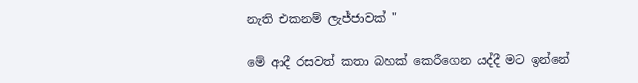නැති එකනම් ලැජ්ජාවක් "

මේ ආදී රසවත් කතා බහක් කෙරීගෙන යද්දී මට ඉන්නේ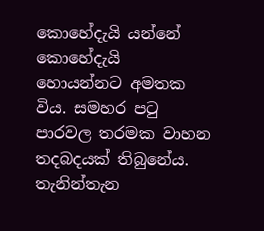කොහේදැයි යන්නේ කොහේදැයි  හොයන්නට අමතක විය. සමහර පටු පාරවල තරමක වාහන තදබදයක් තිබුනේය. තැනින්තැන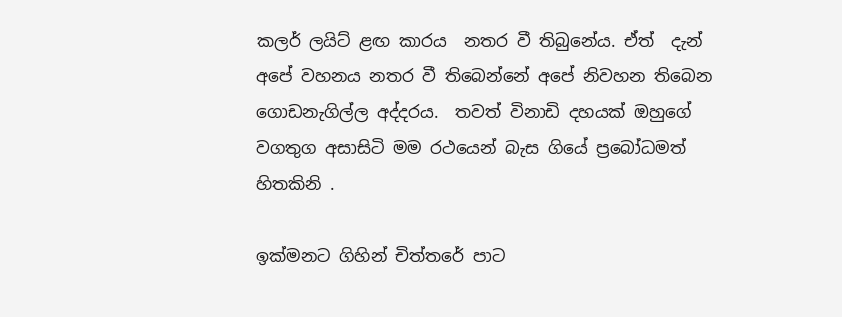කලර් ලයිට් ළඟ කාරය  නතර වී තිබුනේය. ඒත්  දැන් අපේ වහනය නතර වී තිබෙන්නේ අපේ නිවහන තිබෙන ගොඩනැගිල්ල අද්දරය.  තවත් විනාඩි දහයක් ඔහුගේ වගතුග අසාසිටි මම රථයෙන් බැස ගියේ ප්‍රබෝධමත් හිතකිනි .

ඉක්මනට ගිහින් චිත්තරේ පාට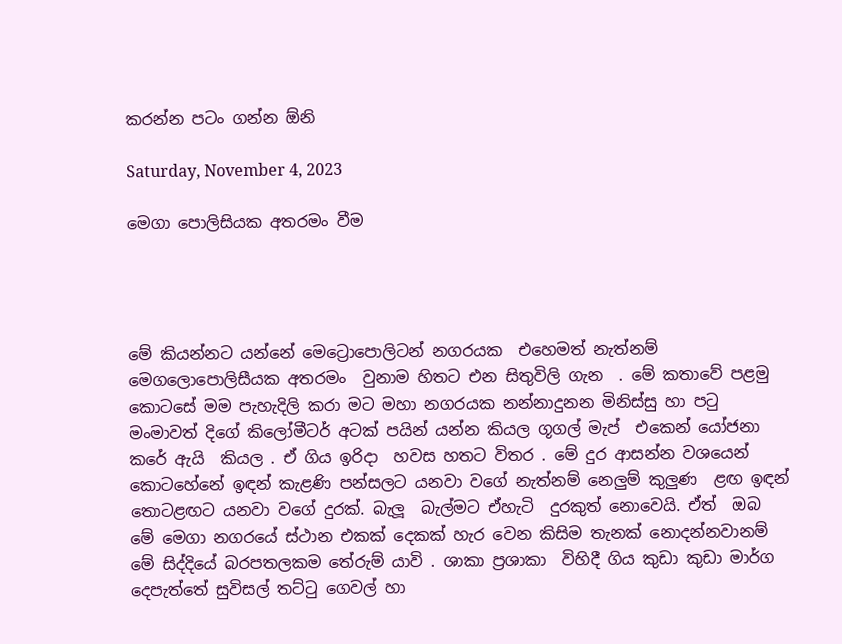කරන්න පටං ගන්න ඕනි

Saturday, November 4, 2023

මෙගා පොලිසියක අතරමං වීම




මේ කියන්නට යන්නේ මෙට්‍රොපොලිටන් නගරයක  එහෙමත් නැත්නම් මෙගලොපොලිසීයක අතරමං  වුනාම හිතට එන සිතුවිලි ගැන  . මේ කතාවේ පළමු කොටසේ මම පැහැදිලි කරා මට මහා නගරයක නන්නාදුනන මිනිස්සු හා පටු මංමාවත් දිගේ කිලෝමීටර් අටක් පයින් යන්න කියල ගූගල් මැප්  එකෙන් යෝජනා කරේ ඇයි  කියල . ඒ ගිය ඉරිදා  හවස හතට විතර . මේ දුර ආසන්න වශයෙන්  කොටහේනේ ඉඳන් කැළණි පන්සලට යනවා වගේ නැත්නම් නෙලුම් කුලුණ  ළඟ ඉඳන් තොටළඟට යනවා වගේ දුරක්. බැලූ  බැල්මට ඒහැටි  දුරකුත් නොවෙයි. ඒත්  ඔබ මේ මෙගා නගරයේ ස්ථාන එකක් දෙකක් හැර වෙන කිසිම තැනක් නොදන්නවානම් මේ සිද්දියේ බරපතලකම තේරුම් යාවි . ශාකා ප්‍රශාකා  විහිදී ගිය කුඩා කුඩා මාර්ග දෙපැත්තේ සුවිසල් තට්ටු ගෙවල් හා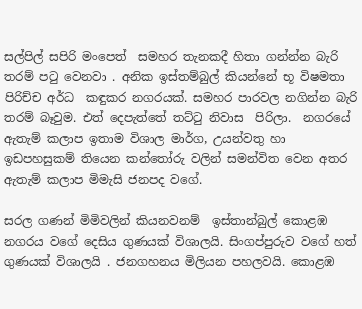සල්පිල් සපිරි මංපෙත්  සමහර තැනකදී හිතා ගන්න්න බැරි තරම් පටු වෙනවා . අනික ඉස්තම්බුල් කියන්නේ භූ විෂමතා පිරිච්ච අර්ධ  කඳුකර නගරයක්. සමහර පාරවල නගින්න බැරි තරම් බෑවුම. එත් දෙපැත්තේ තට්ටු නිවාස  පිරිලා.  නගරයේ ඇතැම් කලාප ඉතාම විශාල මාර්ග, උයන්වතු හා ඉඩපහසුකම් තියෙන කන්තෝරු වලින් සමන්විත වෙන අතර ඇතැම් කලාප මිමැසි ජනපද වගේ.

සරල ගණන් මිමිවලින් කියනවනම්  ඉස්තාන්බුල් කොළඹ නගරය වගේ දෙසිය ගුණයක් විශාලයි. සිංගප්පුරුව වගේ හත් ගුණයක් විශාලයි . ජනගහනය මිලියන පහලවයි. කොළඹ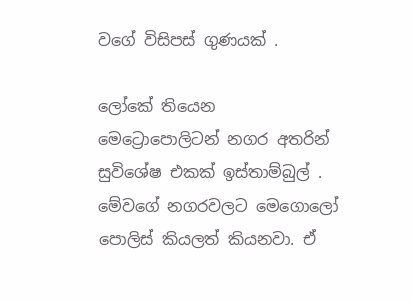වගේ විසිපස් ගුණයක් .

ලෝකේ තියෙන මෙට්‍රොපොලිටන් නගර අතරින් සුවිශේෂ එකක් ඉස්තාම්බුල් . මේවගේ නගරවලට මෙගොලෝ පොලිස් කියලත් කියනවා. ඒ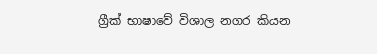ග්‍රීක් භාෂාවේ විශාල නගර කියන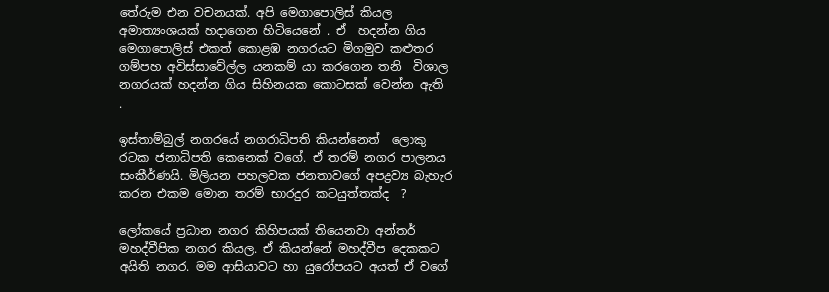තේරුම එන වචනයක්. අපි මෙගාපොලිස් කියල අමාත්‍යංශයක් හදාගෙන හිටියෙනේ . ඒ  හදන්න ගිය මෙගාපොලිස් එකත් කොළඹ නගරයට මිගමුව කළුතර ගම්පහ අවිස්සාවේල්ල යනකම් යා කරගෙන තනි  විශාල නගරයක් හදන්න ගිය සිහිනයක කොටසක් වෙන්න ඇති  .

ඉස්තාම්බුල් නගරයේ නගරාධිපති කියන්නෙත්  ලොකු  රටක ජනාධිපති කෙනෙක් වගේ. ඒ තරම් නගර පාලනය සංකීර්ණයි. මිලියන පහලවක ජනතාවගේ අපද්‍රව්‍ය බැහැර කරන එකම මොන තරම් භාරදුර කටයුත්තක්ද  ?

ලෝකයේ ප්‍රධාන නගර කිහිපයක් තියෙනවා අන්තර් මහද්වීපික නගර කියල. ඒ කියන්නේ මහද්වීප දෙකකට අයිති නගර. මම ආසියාවට හා යුරෝපයට අයත් ඒ වගේ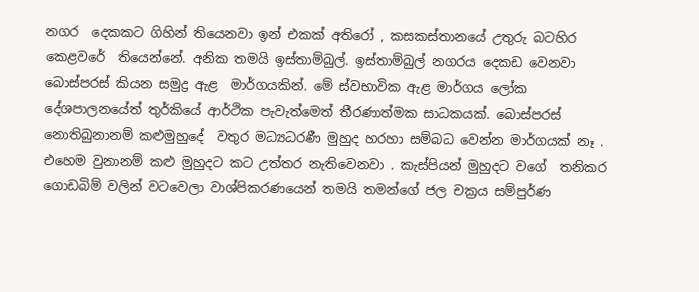නගර  දෙකකට ගිහින් තියෙනවා ඉන් එකක් අතිරෝ , කසකස්තානයේ උතුරු බටහිර කෙළවරේ  තියෙන්නේ. අනික තමයි ඉස්තාම්බුල්. ඉස්තාම්බුල් නගරය දෙකඩ වෙනවා බොස්පරස් කියන සමුද්‍ර ඇළ  මාර්ගයකින්. මේ ස්වභාවික ඇළ මාර්ගය ලෝක දේශපාලනයේත් තුර්කියේ ආර්ථික පැවැත්මෙත් තීරණාත්මක සාධකයක්. බොස්පරස් නොතිබුනානම් කළුමුහුදේ  වතුර මධ්‍යධරණී මුහුද හරහා සම්බධ වෙන්න මාර්ගයක් නෑ . එහෙම වුනානම් කළු මුහුදට කට උත්තර නැතිවෙනවා . කැස්පියන් මුහුදට වගේ  තනිකර ගොඩබිම් වලින් වටවෙලා වාශ්පිකරණයෙන් තමයි තමන්ගේ ජල චක්‍රය සම්පුර්ණ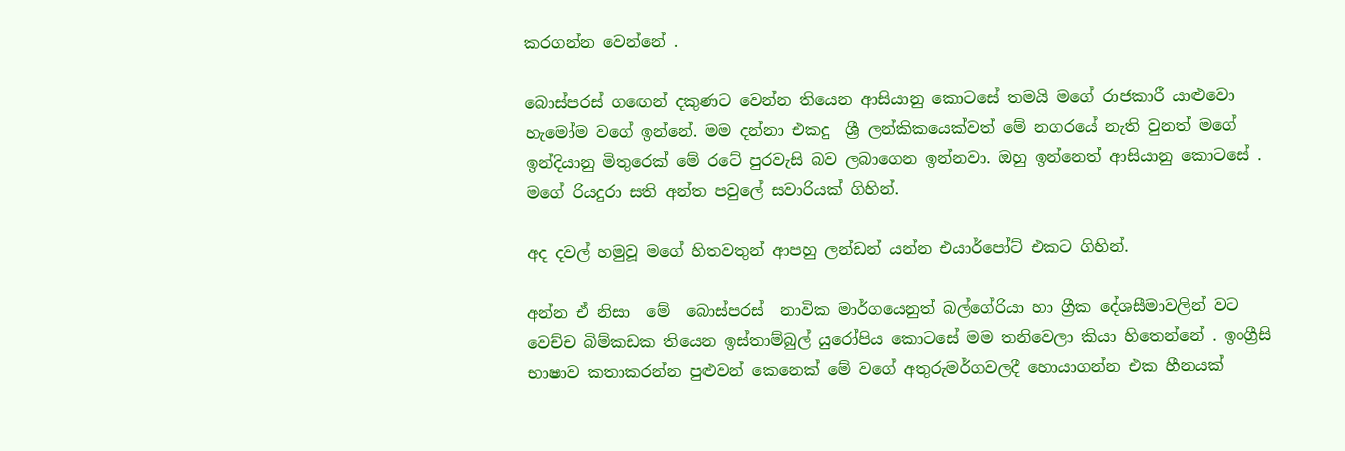කරගන්න වෙන්නේ .

බොස්පරස් ගඟෙන් දකුණට වෙන්න තියෙන ආසියානු කොටසේ තමයි මගේ රාජකාරී යාළුවො හැමෝම වගේ ඉන්නේ. මම දන්නා එකදු  ශ්‍රී ලන්කිකයෙක්වත් මේ නගරයේ නැති වුනත් මගේ ඉන්දියානු මිතුරෙක් මේ රටේ පුරවැසි බව ලබාගෙන ඉන්නවා. ඔහු ඉන්නෙත් ආසියානු කොටසේ . මගේ රියදුරා සති අන්ත පවුලේ සවාරියක් ගිහින්.

අද දවල් හමුවූ මගේ හිතවතුන් ආපහු ලන්ඩන් යන්න එයාර්පෝට් එකට ගිහින්.

අන්න ඒ නිසා  මේ  බොස්පරස්  නාවික මාර්ගයෙනුත් බල්ගේරියා හා ග්‍රීක දේශසීමාවලින් වට වෙච්ච බිම්කඩක තියෙන ඉස්තාම්බුල් යුරෝපිය කොටසේ මම තනිවෙලා කියා හිතෙන්නේ . ඉංග්‍රීසි භාෂාව කතාකරන්න පුළුවන් කෙනෙක් මේ වගේ අතුරුමර්ගවලදී හොයාගන්න එක හීනයක්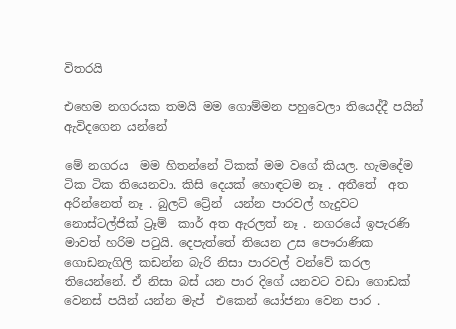විතරයි

එහෙම නගරයක තමයි මම ගොම්මන පහුවෙලා තියෙද්දී පයින් ඇවිදගෙන යන්නේ

මේ නගරය  මම හිතන්නේ ටිකක් මම වගේ කියල. හැමදේම ටික ටික තියෙනවා. කිසි දෙයක් හොඳටම නෑ . අතීතේ  අත අරින්නෙත් නෑ . බුලට් ට්‍රේන්  යන්න පාරවල් හැදුවට නොස්ටල්ජික් ට්‍රෑම්  කාර් අත ඇරලත් නෑ . නගරයේ ඉපැරණි මාවත් හරිම පටුයි. දෙපැත්තේ තියෙන උස පෞරාණික ගොඩනැගිලි කඩන්න බැරි නිසා පාරවල් වන්වේ කරල තියෙන්නේ. ඒ නිසා බස් යන පාර දිගේ යනවට වඩා ගොඩක් වෙනස් පයින් යන්න මැප්  එකෙන් යෝජනා වෙන පාර .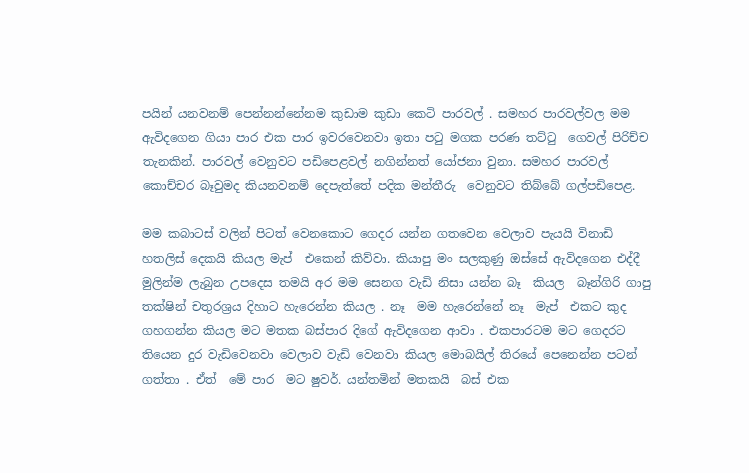පයින් යනවනම් පෙන්නන්නේනම කුඩාම කුඩා කෙටි පාරවල් . සමහර පාරවල්වල මම ඇවිදගෙන ගියා පාර එක පාර ඉවරවෙනවා ඉතා පටු මගක පරණ තට්ටු  ගෙවල් පිරිච්ච තැනකින්. පාරවල් වෙනුවට පඩිපෙළවල් නගින්නත් යෝජනා වුනා. සමහර පාරවල් කොච්චර බෑවුමද කියනවනම් දෙපැත්තේ පදික මන්තීරු  වෙනුවට තිබ්බේ ගල්පඩිපෙළ.

මම කබාටස් වලින් පිටත් වෙනකොට ගෙදර යන්න ගතවෙන වෙලාව පැයයි විනාඩි හතලිස් දෙකයි කියල මැප්  එකෙන් කිව්වා. කියාපු මං සලකුණු ඔස්සේ ඇවිදගෙන එද්දී මුලින්ම ලැබුන උපදෙස තමයි අර මම සෙනග වැඩි නිසා යන්න බෑ  කියල  බෑන්ගිරි ගාපු තක්ෂින් චතුරශ්‍රය දිහාට හැරෙන්න කියල . නෑ  මම හැරෙන්නේ නෑ  මැප්  එකට කුද ගහගන්න කියල මට මතක බස්පාර දිගේ ඇවිදගෙන ආවා . එකපාරටම මට ගෙදරට තියෙන දුර වැඩිවෙනවා වෙලාව වැඩි වෙනවා කියල මොබයිල් තිරයේ පෙනෙන්න පටන් ගත්තා . ඒත්  මේ පාර  මට ෂුවර්. යන්තමින් මතකයි  බස් එක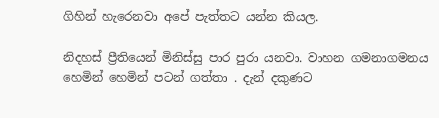ගිහින් හැරෙනවා අපේ පැත්තට යන්න කියල.

නිදහස් ප්‍රීතියෙන් මිනිස්සු පාර පුරා යනවා. වාහන ගමනාගමනය හෙමින් හෙමින් පටන් ගත්තා . දැන් දකුණට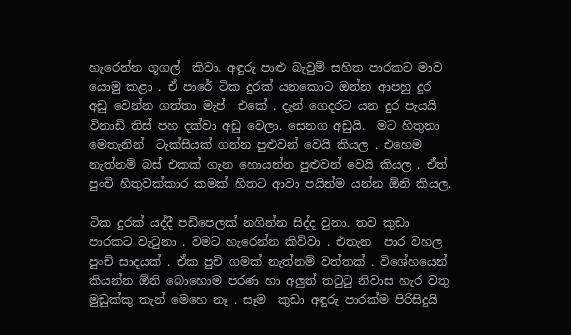හැරෙන්න ගූගල්  කිවා. අඳුරු පාළු බැවුම් සහිත පාරකට මාව යොමු කළා . ඒ පාරේ ටික දුරක් යනකොට ඔන්න ආපහු දුර අඩු වෙන්න ගත්තා මැප්  එකේ . දැන් ගෙදරට යන දුර පැයයි  විනාඩි තිස් පහ දක්වා අඩු වෙලා. සෙනග අඩුයි.  මට හිතුනා මෙතැනින්  ටැක්සියක් ගන්න පුළුවන් වෙයි කියල . එහෙම නැත්නම් බස් එකක් ගැන හොයන්න පුළුවන් වෙයි කියල . ඒත්  පුංචි හිතුවක්කාර කමක් හිතට ආවා පයින්ම යන්න ඕනි කියල.

ටික දුරක් යද්දී පඩිපෙලක් නගින්න සිද්ද වුනා. තව කුඩා පාරකට වැටුනා . වමට හැරෙන්න කිව්වා . එතැන  පාර වහල පුංචි සාදයක් . ඒක පුචි ගමක් නැත්නම් වත්තක් . විශේහයෙන් කියන්න ඕනි බොහොම පරණ හා අලුත් තටුටු නිවාස හැර වතු මුඩුක්කු තැන් මෙහෙ නෑ . සෑම  කුඩා අඳුරු පාරක්ම පිරිසිදුයි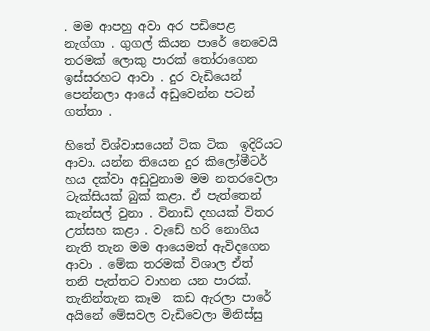. මම ආපහු අවා අර පඩිපෙළ  නැග්ගා . ගුගල් කියන පාරේ නෙවෙයි තරමක් ලොකු පාරක් තෝරාගෙන ඉස්සරහට ආවා . දුර වැඩියෙන් පෙන්නලා ආයේ අඩුවෙන්න පටන් ගත්තා .

හිතේ විශ්වාසයෙන් ටික ටික  ඉදිරියට ආවා. යන්න තියෙන දුර කිලෝමීටර් හය දක්වා අඩුවුනාම මම නතරවෙලා ටැක්සියක් බුක් කළා. ඒ පැත්තෙන් කැන්සල් වුනා . විනාඩි දහයක් විතර උත්සහ කළා . වැඩේ හරි නොගිය නැති තැන මම ආයෙමත් ඇවිදගෙන ආවා . මේක තරමක් විශාල ඒත්  තනි පැත්තට වාහන යන පාරක්. තැනින්තැන කෑම  කඩ ඇරලා පාරේ අයිනේ මේසවල වැඩිවෙලා මිනිස්සු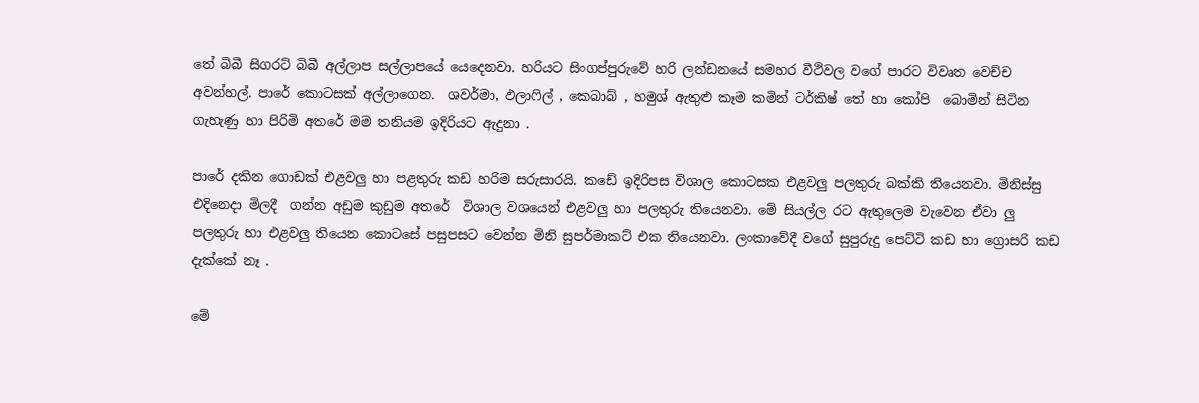තේ බිබී සිගරට් බිබී අල්ලාප සල්ලාපයේ යෙදෙනවා. හරියට සිංගප්පුරුවේ හරි ලන්ඩනයේ සමහර වීථිවල වගේ පාරට විවෘත වෙච්ච අවන්හල්. පාරේ කොටසක් අල්ලාගෙන.  ශවර්මා, ඵලාෆිල් , කෙබාබ් , හමුශ් ඇතුළු කෑම කමින් ටර්කිෂ් තේ හා කෝපි  බොමින් සිටින  ගැහැණු හා පිරිමි අතරේ මම තනියම ඉදිරියට ඇදුනා .

පාරේ දකින ගොඩක් එළවලු හා පළතුරු කඩ හරිම සරුසාරයි. කඩේ ඉදිරිපස විශාල කොටසක එළවලු පලතුරු බක්කි තියෙනවා. මිනිස්සු එදිනෙදා මිලදී  ගන්න අඩුම කුඩුම අතරේ  විශාල වශයෙන් එළවලු හා පලතුරු තියෙනවා. මේ සියල්ල රට ඇතුලෙම වැවෙන ඒවා ලු  පලතුරු හා එළවලු තියෙන කොටසේ පසුපසට වෙන්න මිනි සුපර්මාකට් එක තියෙනවා. ලංකාවේදී වගේ සුපුරුදු පෙට්ටි කඩ හා ග්‍රොසරි කඩ දැක්කේ නෑ .

මේ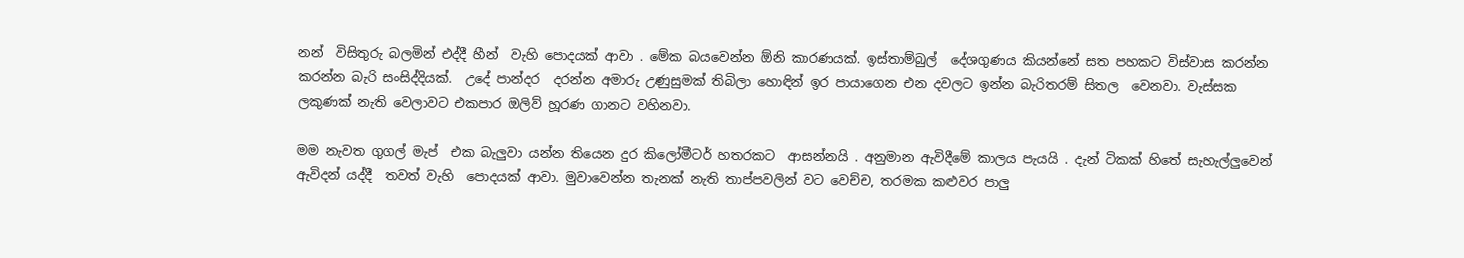නන්  විසිතුරු බලමින් එද්දී හීන්  වැහි පොදයක් ආවා . මේක බයවෙන්න ඕනි කාරණයක්. ඉස්තාම්බුල්  දේශගුණය කියන්නේ සත පහකට විස්වාස කරන්න කරන්න බැරි සංසිද්දියක්.  උදේ පාන්දර  දරන්න අමාරු උණුසුමක් තිබිලා හොඳින් ඉර පායාගෙන එන දවලට ඉන්න බැරිතරම් සිතල  වෙනවා. වැස්සක ලකුණක් නැති වෙලාවට එකපාර ඔලිව් හූරණ ගානට වහිනවා.

මම නැවත ගුගල් මැප්  එක බැලුවා යන්න තියෙන දුර කිලෝමීටර් හතරකට  ආසන්නයි . අනුමාන ඇවිදීමේ කාලය පැයයි . දැන් ටිකක් හිතේ සැහැල්ලුවෙන්  ඇවිදන් යද්දී  තවත් වැහි  පොදයක් ආවා. මුවාවෙන්න තැනක් නැති තාප්පවලින් වට වෙච්ච, තරමක කළුවර පාලු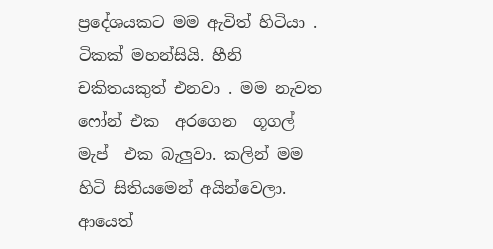ප්‍රදේශයකට මම ඇවිත් හිටියා . ටිකක් මහන්සියි. හීනි චකිතයකුත් එනවා . මම නැවත ෆෝන් එක  අරගෙන  ගූගල් මැප්  එක බැලුවා. කලින් මම හිටි සිතියමෙන් අයින්වෙලා. ආයෙත්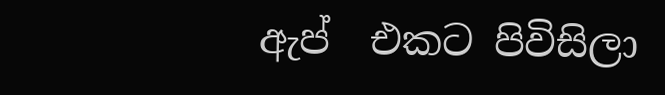ඇප්  එකට පිවිසිලා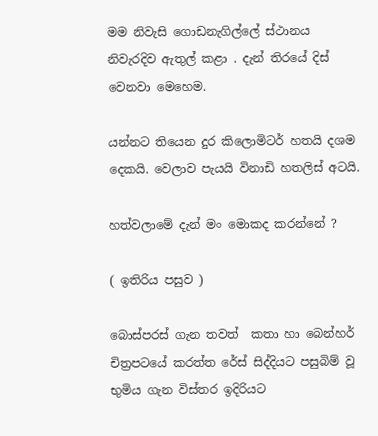මම නිවැසි ගොඩනැගිල්ලේ ස්ථානය නිවැරදිව ඇතුල් කළා . දැන් තිරයේ දිස් වෙනවා මෙහෙම.

යන්නට තියෙන දුර කිලොමිටර් හතයි දශම දෙකයි. වෙලාව පැයයි විනාඩි හතලිස් අටයි.

හත්වලාමේ දැන් මං මොකද කරන්නේ ?

( ඉතිරිය පසුව )

බොස්පරස් ගැන තවත්  කතා හා බෙන්හර් චිත්‍රපටයේ කරත්ත රේස් සිද්දියට පසුබිම් වූ භුමිය ගැන විස්තර ඉදිරියට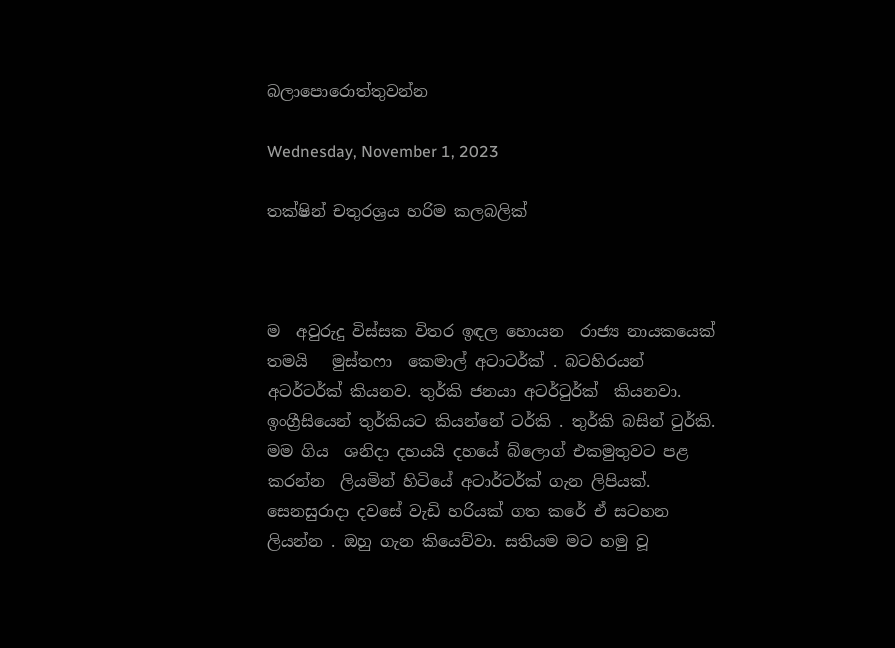බලාපොරොත්තුවන්න

Wednesday, November 1, 2023

තක්ෂින් චතුරශ්‍රය හරිම කලබලික්



ම  අවුරුදු විස්සක විතර ඉඳල හොයන  රාජ්‍ය නායකයෙක්  තමයි   මුස්තෆා  කෙමාල් අටාටර්ක් . බටහිරයන් අටර්ටර්ක් කියනව. තුර්කි ජනයා අටර්ටුර්ක්  කියනවා.  ඉංග්‍රීසියෙන් තුර්කියට කියන්නේ ටර්කි . තුර්කි බසින් ටුර්කි. මම ගිය  ශනිදා දහයයි දහයේ බ්ලොග් එකමුතුවට පළ  කරන්න  ලියමින් හිටියේ අටාර්ටර්ක් ගැන ලිපියක්. සෙනසුරාදා දවසේ වැඩි හරියක් ගත කරේ ඒ සටහන ලියන්න . ඔහු ගැන කියෙව්වා. සතියම මට හමු වූ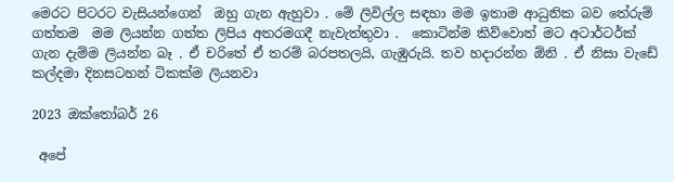මෙරට පිටරට වැසියන්ගෙන්  ඔහු ගැන ඇහුවා . මේ ලිවිල්ල සඳහා මම ඉතාම ආධුනික බව තේරුම් ගත්තම  මම ලියන්න ගත්ත ලිපිය අතරමගදී නැවැත්තුවා .  කොටින්ම කිව්වොත් මට අටාර්ටර්ක් ගැන දැම්ම ලියන්න බෑ . ඒ චරිතේ ඒ තරම් බරපතලයි, ගැඹුරුයි. තව හදාරන්න ඕනි . ඒ නිසා වැඩේ කල්දමා දිනසටහන් ටිකක්ම ලියනවා

2023 ඔක්තෝබර් 26

 අපේ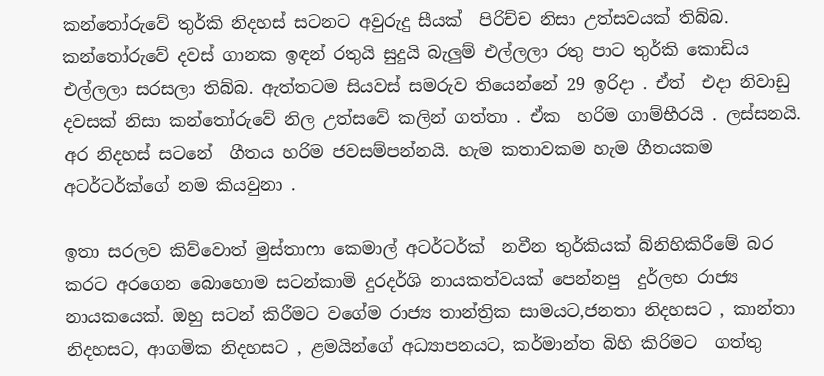කන්තෝරුවේ තුර්කි නිදහස් සටනට අවුරුදු සීයක්  පිරිච්ච නිසා උත්සවයක් තිබ්බ. කන්තෝරුවේ දවස් ගානක ඉඳන් රතුයි සුදුයි බැලුම් එල්ලලා රතු පාට තුර්කි කොඩිය එල්ලලා සරසලා තිබ්බ. ඇත්තටම සියවස් සමරුව තියෙන්නේ 29 ඉරිදා . ඒත්  එදා නිවාඩු දවසක් නිසා කන්තෝරුවේ නිල උත්සවේ කලින් ගත්තා . ඒක  හරිම ගාම්භීරයි . ලස්සනයි. අර නිදහස් සටනේ  ගීතය හරිම ජවසම්පන්නයි. හැම කතාවකම හැම ගීතයකම අටර්ටර්ක්ගේ නම කියවුනා .

ඉතා සරලව කිව්වොත් මුස්තාෆා කෙමාල් අටර්ටර්ක්  නවීන තුර්කියක් බ්නිහිකිරීමේ බර කරට අරගෙන බොහොම සටන්කාමි දුරදර්ශි නායකත්වයක් පෙන්නපු  දුර්ලභ රාජ්‍ය නායකයෙක්. ඔහු සටන් කිරීමට වගේම රාජ්‍ය තාන්ත්‍රික සාමයට,ජනතා නිදහසට , කාන්තා නිදහසට, ආගමික නිදහසට , ළමයින්ගේ අධ්‍යාපනයට, කර්මාන්ත බිහි කිරිමට  ගත්තු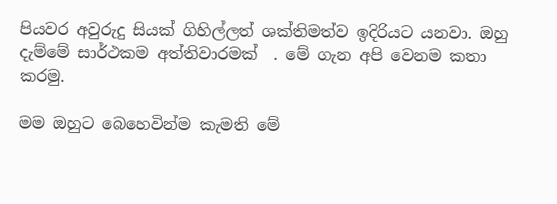පියවර අවුරුදු සියක් ගිහිල්ලත් ශක්තිමත්ව ඉදිරියට යනවා. ඔහු දැම්මේ සාර්ථකම අත්තිවාරමක්  . මේ ගැන අපි වෙනම කතා කරමු.

මම ඔහුට බෙහෙවින්ම කැමති මේ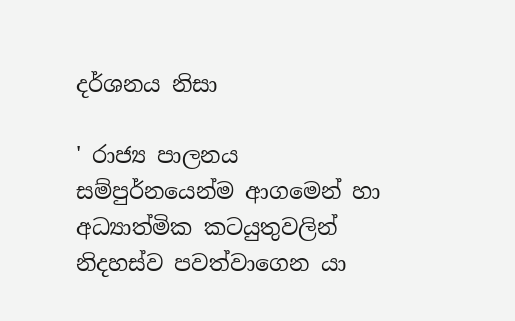දර්ශනය නිසා

' රාජ්‍ය පාලනය සම්පුර්නයෙන්ම ආගමෙන් හා අධ්‍යාත්මික කටයුතුවලින් නිදහස්ව පවත්වාගෙන යා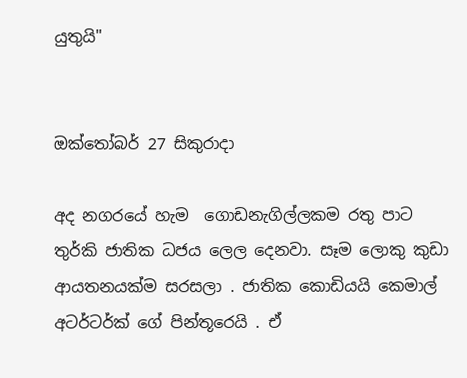යුතුයි"


ඔක්තෝබර් 27 සිකුරාදා

අද නගරයේ හැම  ගොඩනැගිල්ලකම රතු පාට  තුර්කි ජාතික ධජය ලෙල දෙනවා. සෑම ලොකු කුඩා ආයතනයක්ම සරසලා . ජාතික කොඩියයි කෙමාල් අටර්ටර්ක් ගේ පින්තූරෙයි . ඒ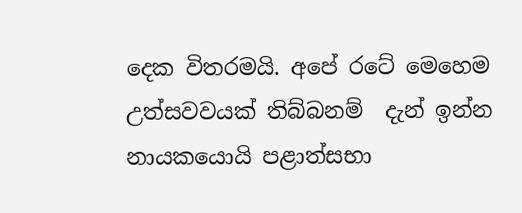දෙක විතරමයි. අපේ රටේ මෙහෙම උත්සවවයක් තිබ්බනම්  දැන් ඉන්න නායකයොයි පළාත්සභා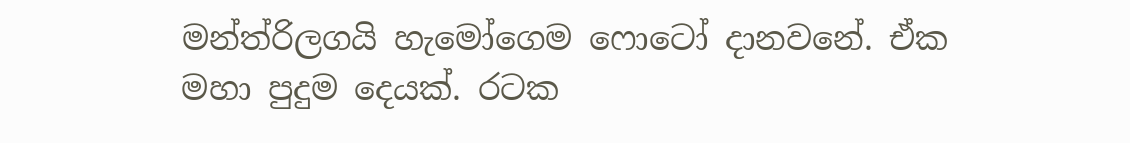මන්ත්රිලගයි හැමෝගෙම ෆොටෝ දානවනේ. ඒක  මහා පුදුම දෙයක්. රටක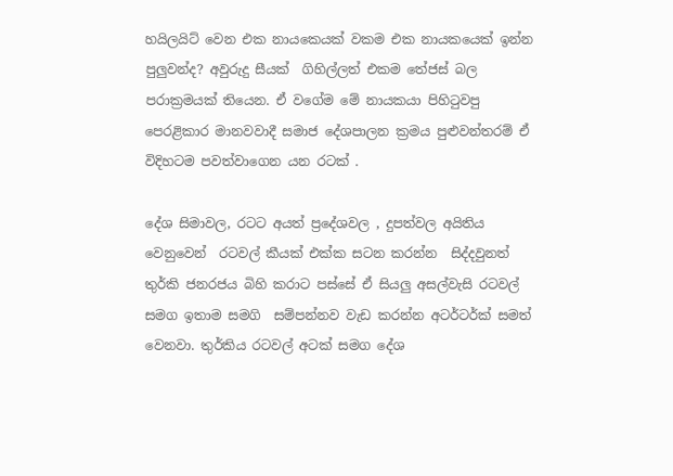හයිලයිට් වෙන එක නායකෙයක් වකම එක නායකයෙක් ඉන්න පුලුවන්ද? අවුරුදු සීයක්  ගිහිල්ලත් එකම තේජස් බල පරාක්‍රමයක් තියෙන. ඒ වගේම මේ නායකයා පිහිටුවපු පෙරළිකාර මානවවාදී සමාජ දේශපාලන ක්‍රමය පුළුවන්තරම් ඒ විදිහටම පවත්වාගෙන යන රටක් .

දේශ සිමාවල, රටට අයත් ප්‍රදේශවල , දුපත්වල අයිතිය වෙනුවෙන්  රටවල් කීයක් එක්ක සටන කරන්න  සිද්දවුනත් තුර්කි ජනරජය බිහි කරාට පස්සේ ඒ සියලු අසල්වැසි රටවල් සමග ඉතාම සමගි  සම්පන්නව වැඩ කරන්න අටර්ටර්ක් සමත් වෙනවා. තුර්කිය රටවල් අටක් සමග දේශ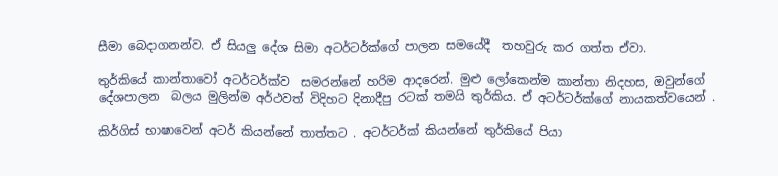සීමා බෙදාගනන්ව. ඒ සියලු දේශ සිමා අටර්ටර්ක්ගේ පාලන සමයේදී  තහවුරු කර ගත්ත ඒවා.

තුර්කියේ කාන්තාවෝ අටර්ටර්ක්ව  සමරන්නේ හරිම ආදරෙන්. මුළු ලෝකෙන්ම කාන්තා නිදහස, ඔවුන්ගේ දේශපාලන  බලය මුලින්ම අර්ථවත් විදිහට දිනාදීපු රටක් තමයි තුර්කිය. ඒ අටර්ටර්ක්ගේ නායකත්වයෙන් .

කිර්ගිස් භාෂාවෙන් අටර් කියන්නේ තාත්තට . අටර්ටර්ක් කියන්නේ තුර්කියේ පියා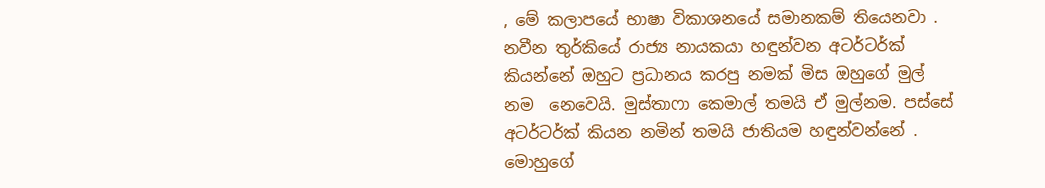, මේ කලාපයේ භාෂා විකාශනයේ සමානකම් තියෙනවා . නවීන තුර්කියේ රාජ්‍ය නායකයා හඳුන්වන අටර්ටර්ක් කියන්නේ ඔහුට ප්‍රධානය කරපු නමක් මිස ඔහුගේ මුල්  නම  නෙවෙයි. මුස්තාෆා කෙමාල් තමයි ඒ මුල්නම. පස්සේ අටර්ටර්ක් කියන නමින් තමයි ජාතියම හඳුන්වන්නේ . මොහුගේ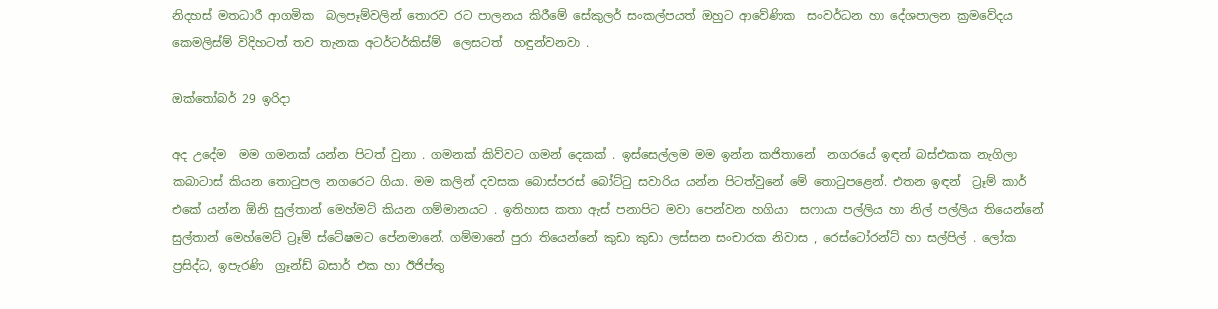නිදහස් මතධාරී ආගමික  බලපෑම්වලින් තොරව රට පාලනය කිරීමේ සේකුලර් සංකල්පයත් ඔහුට ආවේණික  සංවර්ධන හා දේශපාලන ක්‍රමවේදය කෙමලිස්ම් විදිහටත් තව තැනක අටර්ටර්කිස්ම්  ලෙසටත්  හඳුන්වනවා .

ඔක්තෝබර් 29 ඉරිදා

අද උදේම  මම ගමනක් යන්න පිටත් වුනා . ගමනක් කිව්වට ගමන් දෙකක් . ඉස්සෙල්ලම මම ඉන්න කජිතානේ  නගරයේ ඉඳන් බස්එකක නැගිලා කබාටාස් කියන තොටුපල නගරෙට ගියා. මම කලින් දවසක බොස්පරස් බෝට්ටු සවාරිය යන්න පිටත්වුනේ මේ තොටුපළෙන්. එතන ඉඳන්  ට්‍රෑම් කාර් එකේ යන්න ඕනි සුල්තාන් මෙහ්මට් කියන ගම්මානයට . ඉතිහාස කතා ඇස් පනාපිට මවා පෙන්වන හගියා  සෆායා පල්ලිය හා නිල් පල්ලිය තියෙන්නේ සුල්තාන් මෙහ්මෙට් ට්‍රෑම් ස්ටේෂමට පේනමානේ. ගම්මානේ පුරා තියෙන්නේ කුඩා කුඩා ලස්සන සංචාරක නිවාස , රෙස්ටෝරන්ට් හා සල්පිල් . ලෝක ප්‍රසිද්ධ, ඉපැරණි  ග්‍රෑන්ඩ් බසාර් එක හා ඊජිප්තු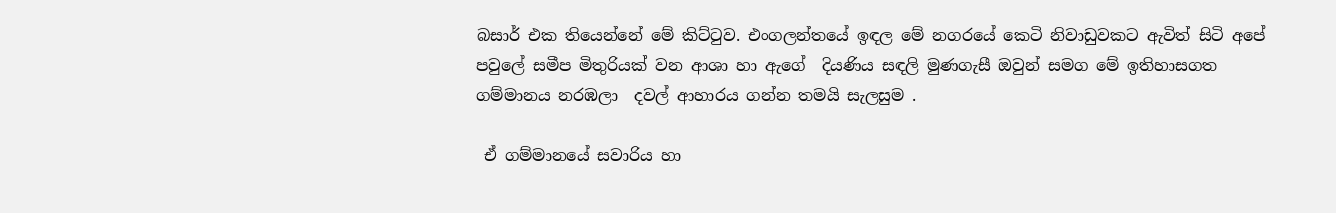බසාර් එක තියෙන්නේ මේ කිට්ටුව. එංගලන්තයේ ඉඳල මේ නගරයේ කෙටි නිවාඩුවකට ඇවිත් සිටි අපේ පවුලේ සමීප මිතුරියක් වන ආශා හා ඇගේ  දියණිය සඳලි මුණගැසී ඔවුන් සමග මේ ඉතිහාසගත ගම්මානය නරඹලා  දවල් ආහාරය ගන්න තමයි සැලසුම .

 ඒ ගම්මානයේ සවාරිය හා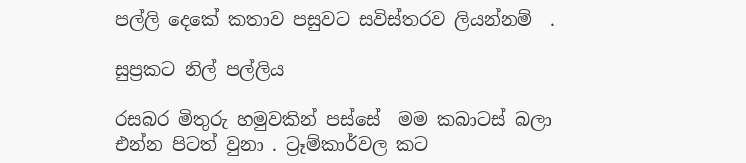පල්ලි දෙකේ කතාව පසුවට සවිස්තරව ලියන්නම්  .

සුප්‍රකට නිල් පල්ලිය

රසබර මිතුරු හමුවකින් පස්සේ  මම කබාටස් බලා එන්න පිටත් වුනා . ට්‍රෑම්කාර්වල කට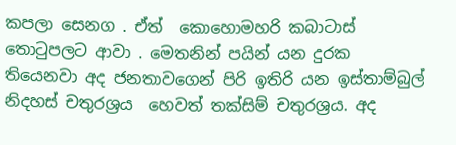කපලා සෙනග . ඒත්  කොහොමහරි කබාටාස් තොටුපලට ආවා . මෙතනින් පයින් යන දුරක තියෙනවා අද ජනතාවගෙන් පිරි ඉතිරි යන ඉස්තාම්බුල්  නිදහස් චතුරශ්‍රය  හෙවත් තක්සිම් චතුරශ්‍රය. අද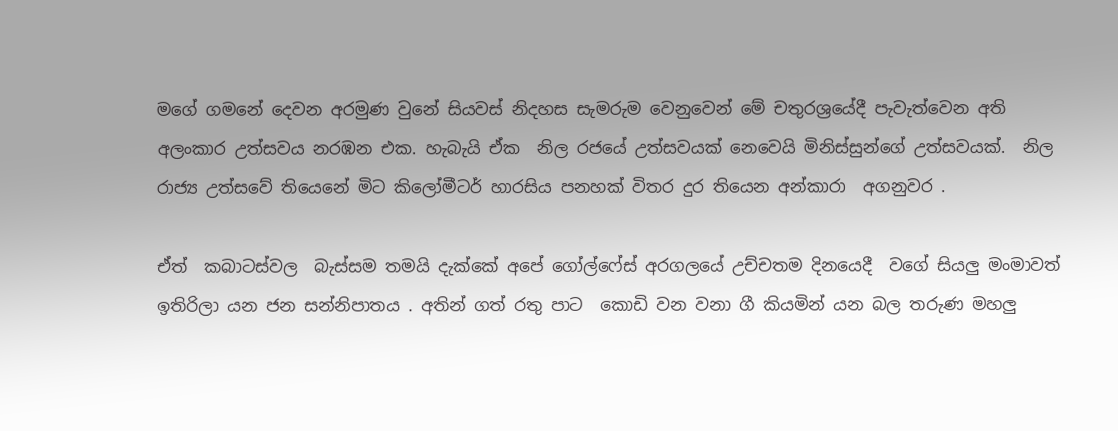මගේ ගමනේ දෙවන අරමුණ වුනේ සියවස් නිදහස සැමරුම වෙනුවෙන් මේ චතුරශ්‍රයේදී පැවැත්වෙන අති අලංකාර උත්සවය නරඹන එක. හැබැයි ඒක  නිල රජයේ උත්සවයක් නෙවෙයි මිනිස්සුන්ගේ උත්සවයක්.  නිල රාජ්‍ය උත්සවේ තියෙනේ මිට කිලෝමීටර් හාරසිය පනහක් විතර දුර තියෙන අන්කාරා  අගනුවර .

ඒත්  කබාටස්වල  බැස්සම තමයි දැක්කේ අපේ ගෝල්ෆේස් අරගලයේ උච්චතම දිනයෙදී  වගේ සියලු මංමාවත් ඉතිරිලා යන ජන සන්නිපාතය . අතින් ගත් රතු පාට  කොඩි වන වනා ගී කියමින් යන බල තරුණ මහලු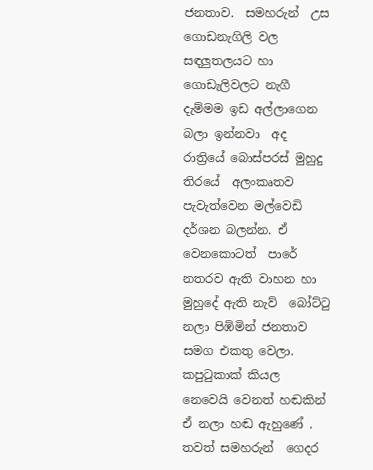ජනතාව.  සමහරුන්  උස ගොඩනැගිලි වල සඳලුතලයට හා ගොඩැලිවලට නැගී දැම්මම ඉඩ අල්ලාගෙන බලා ඉන්නවා  අද රාත්‍රියේ බොස්පරස් මුහුදු තිරයේ  අලංකෘතව පැවැත්වෙන මල්වෙඩි දර්ශන බලන්න. ඒ වෙනකොටත්  පාරේ නතරව ඇති වාහන හා මුහුදේ ඇති නැව්  බෝට්ටු නලා පිඹිමින් ජනතාව සමග එකතු වෙලා. කපුටුකාක් කියල නෙවෙයි වෙනත් හඬකින් ඒ නලා හඬ ඇහුණේ . තවත් සමහරුන්  ගෙදර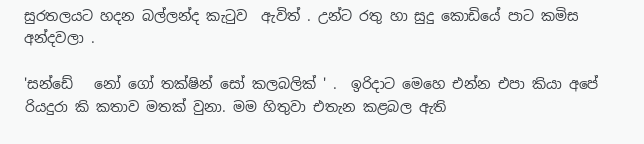සුරතලයට හදන බල්ලන්ද කැටුව  ඇවිත් . උන්ට රතු හා සුදු කොඩියේ පාට කමිස අන්දවලා .

'සන්ඩේ   නෝ ගෝ තක්ෂින් සෝ කලබලික් ' .  ඉරිදාට මෙහෙ එන්න එපා කියා අපේ රියදුරා කි කතාව මතක් වුනා. මම හිතුවා එතැන කළබල ඇති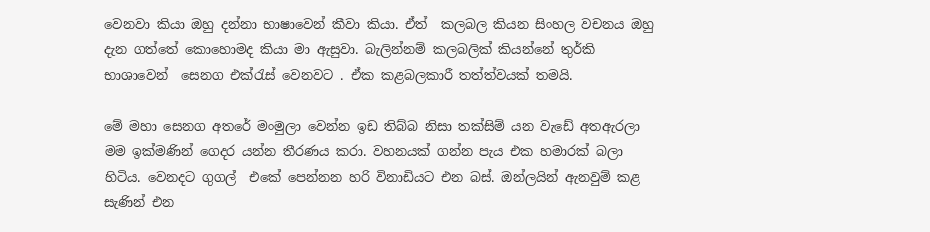වෙනවා කියා ඔහු දන්නා භාෂාවෙන් කීවා කියා. ඒත්  කලබල කියන සිංහල වචනය ඔහු දැන ගත්තේ කොහොමද කියා මා ඇසුවා. බැලින්නම් කලබලික් කියන්නේ තුර්කි භාශාවෙන්  සෙනග එක්රැස් වෙනවට . ඒක කළබලකාරී තත්ත්වයක් තමයි.

මේ මහා සෙනග අතරේ මංමුලා වෙන්න ඉඩ තිබ්බ නිසා තක්සිම් යන වැඩේ අතඇරලා මම ඉක්මණින් ගෙදර යන්න තීරණය කරා. වහනයක් ගන්න පැය එක හමාරක් බලා  හිටිය. වෙනදට ගුගල්  එකේ පෙන්නන හරි විනාඩියට එන බස්. ඔන්ලයින් ඇනවුම් කළ  සැණින් එන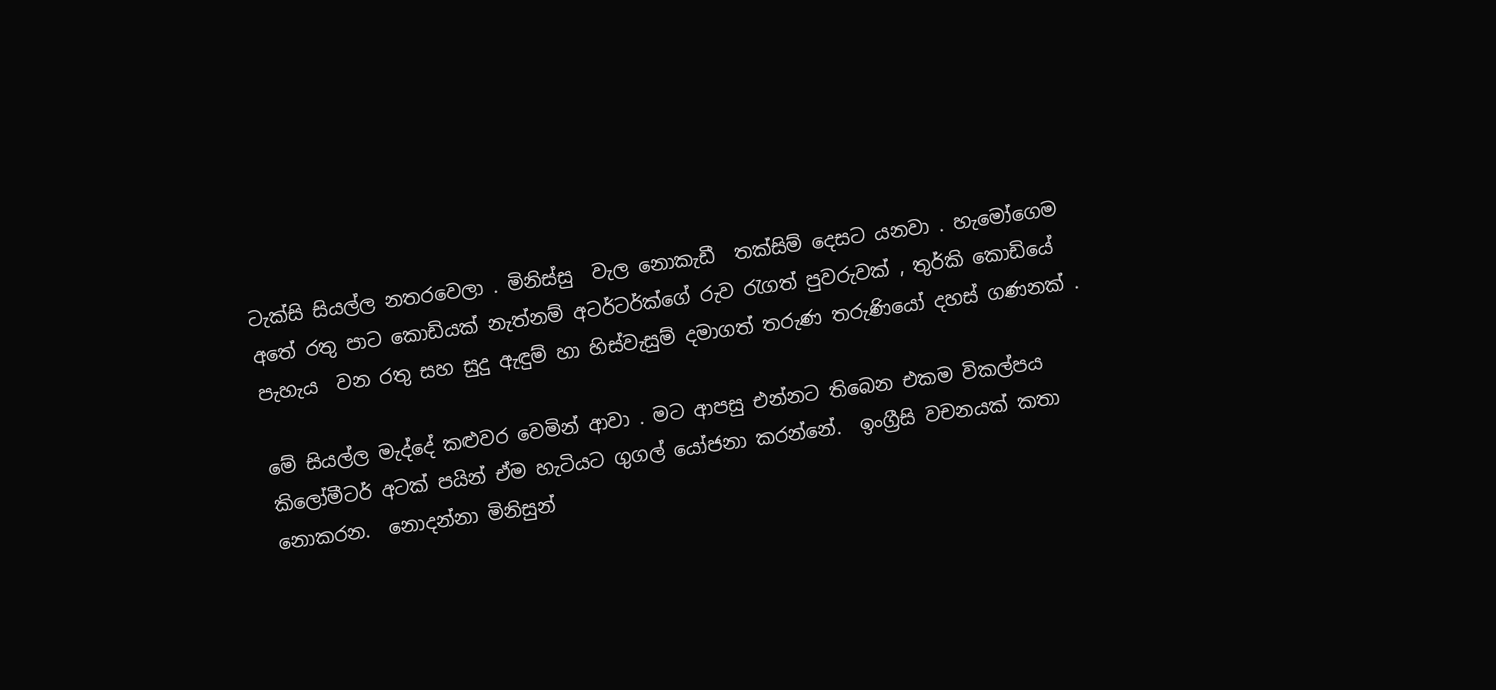ටැක්සි සියල්ල නතරවෙලා . මිනිස්සු  වැල නොකැඩී  තක්සිම් දෙසට යනවා . හැමෝගෙම අතේ රතු පාට කොඩියක් නැත්නම් අටර්ටර්ක්ගේ රුව රැගත් පුවරුවක් , තුර්කි කොඩියේ පැහැය  වන රතු සහ සුදු ඇඳුම් හා හිස්වැසුම් දමාගත් තරුණ තරුණියෝ දහස් ගණනක් .

මේ සියල්ල මැද්දේ කළුවර වෙමින් ආවා . මට ආපසු එන්නට තිබෙන එකම විකල්පය කිලෝමීටර් අටක් පයින් ඒම හැටියට ගුගල් යෝජනා කරන්නේ.  ඉංග්‍රීසි වචනයක් කතා නොකරන.  නොදන්නා මිනිසුන්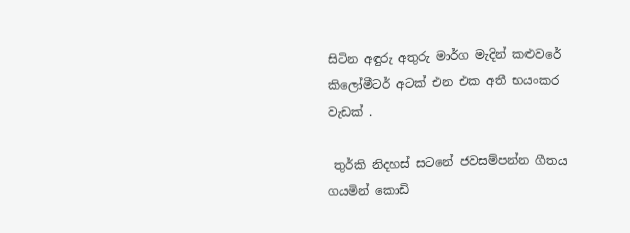සිටින අඳුරු අතුරු මාර්ග මැදින් කළුවරේ කිලෝමීටර් අටක් එන එක අතී භයංකර වැඩක් .

 තුර්කි නිදහස් සටනේ ජවසම්පන්න ගීතය ගයමින් කොඩි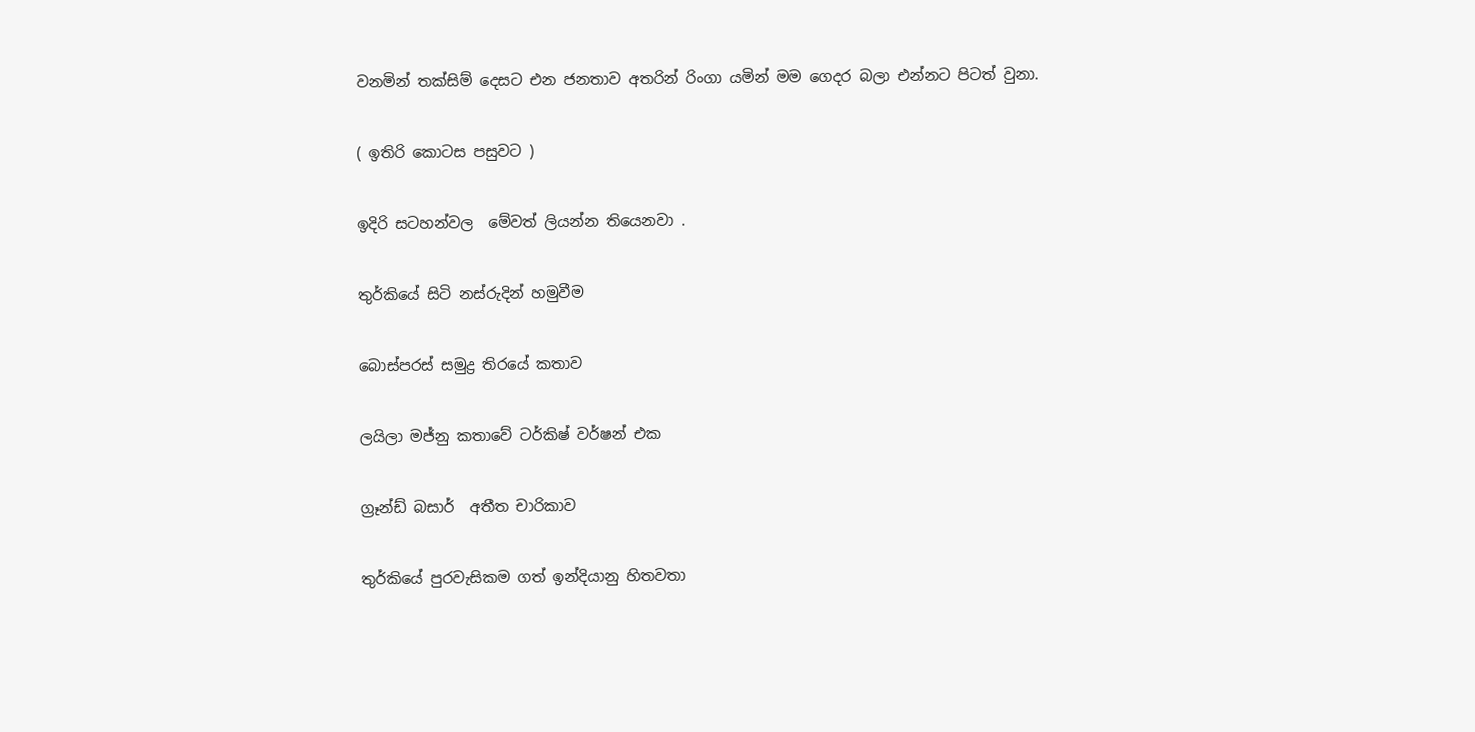වනමින් තක්සිම් දෙසට එන ජනතාව අතරින් රිංගා යමින් මම ගෙදර බලා එන්නට පිටත් වුනා.

( ඉතිරි කොටස පසුවට )

ඉදිරි සටහන්වල  මේවත් ලියන්න තියෙනවා .

තුර්කියේ සිටි නස්රුදින් හමුවීම

බොස්පරස් සමුද්‍ර තිරයේ කතාව

ලයිලා මජ්නු කතාවේ ටර්කිෂ් වර්ෂන් එක

ග්‍රෑන්ඩ් බසාර්  අතීත චාරිකාව

තුර්කියේ පුරවැසිකම ගත් ඉන්දියානු හිතවතා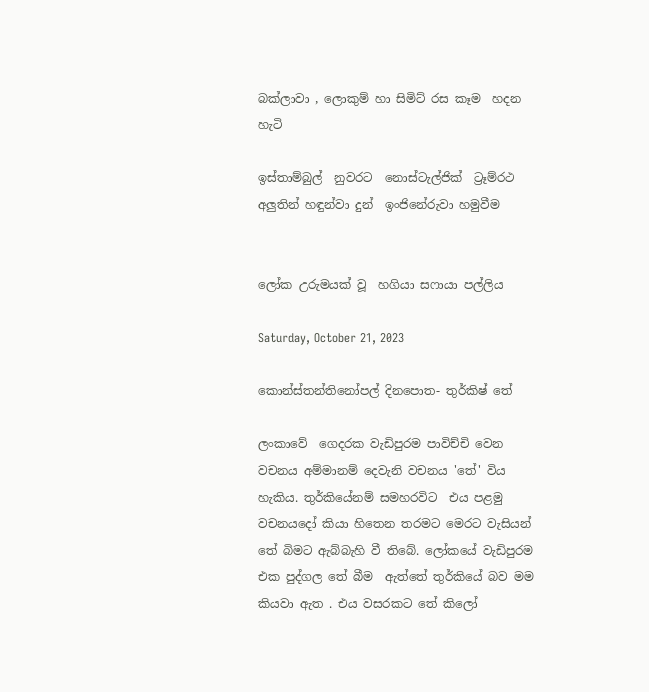බක්ලාවා , ලොකුම් හා සිමිට් රස කෑම  හදන හැටි

ඉස්තාම්බුල්  නුවරට  නොස්ටැල්ජික්  ට්‍රෑම්රථ අලුතින් හඳුන්වා දුන්  ඉංජිනේරුවා හමුවීම


ලෝක උරුමයක් වූ  හගියා සෆායා පල්ලිය

Saturday, October 21, 2023

කොන්ස්තන්තිනෝපල් දිනපොත- තුර්කිෂ් තේ

ලංකාවේ  ගෙදරක වැඩිපුරම පාවිච්චි වෙන වචනය අම්මානම් දෙවැනි වචනය 'තේ' විය හැකිය. තුර්කියේනම් සමහරවිට  එය පළමු වචනයදෝ කියා හිතෙන තරමට මෙරට වැසියන් තේ බිමට ඇබ්බැහි වී තිබේ. ලෝකයේ වැඩිපුරම එක පුද්ගල තේ බීම  ඇත්තේ තුර්කියේ බව මම කියවා ඇත . එය වසරකට තේ කිලෝ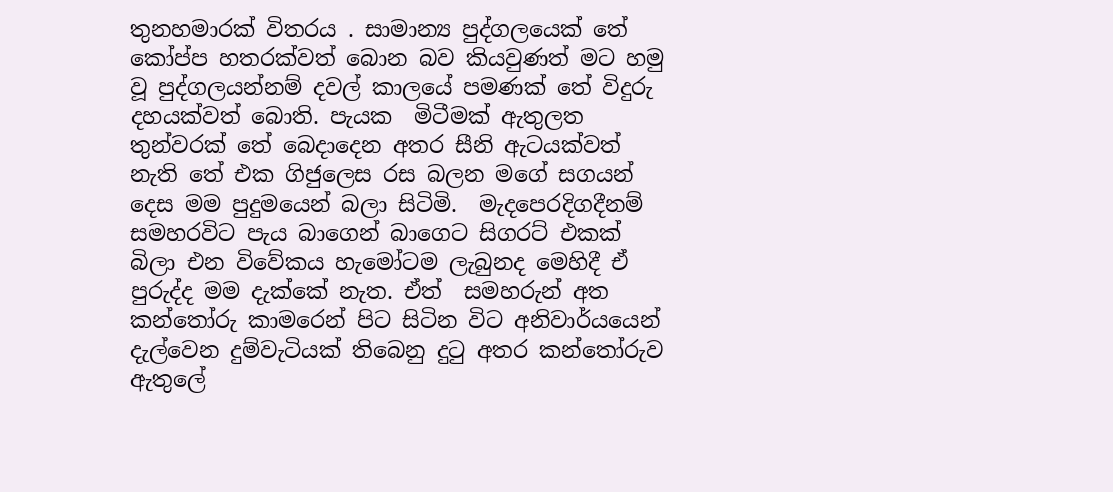තුනහමාරක් විතරය . සාමාන්‍ය පුද්ගලයෙක් තේ කෝප්ප හතරක්වත් බොන බව කියවුණත් මට හමු වූ පුද්ගලයන්නම් දවල් කාලයේ පමණක් තේ විදුරු දහයක්වත් බොති. පැයක  මිටීමක් ඇතුලත තුන්වරක් තේ බෙදාදෙන අතර සීනි ඇටයක්වත් නැති තේ එක ගිජුලෙස රස බලන මගේ සගයන්   දෙස මම පුදුමයෙන් බලා සිටිමි.  මැදපෙරදිගදීනම් සමහරවිට පැය බාගෙන් බාගෙට සිගරට් එකක් බිලා එන විවේකය හැමෝටම ලැබුනද මෙහිදී ඒ පුරුද්ද මම දැක්කේ නැත. ඒත්  සමහරුන් අත  කන්තෝරු කාමරෙන් පිට සිටින විට අනිවාර්යයෙන් දැල්වෙන දුම්වැටියක් තිබෙනු දුටු අතර කන්තෝරුව ඇතුලේ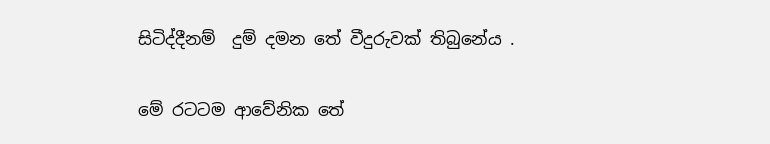සිටිද්දීනම්  දුම් දමන තේ වීදුරුවක් තිබුනේය .

මේ රටටම ආවේනික තේ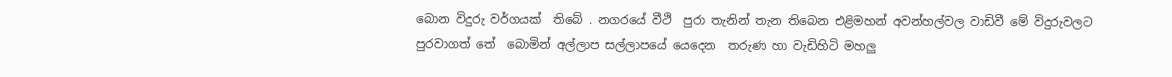බොන විදුරු වර්ගයක්  තිබේ . නගරයේ වීථි  පුරා තැනින් තැන තිබෙන එළිමහන් අවන්හල්වල වාඩිවී මේ විදුරුවලට පුරවාගත් තේ  බොමින් අල්ලාප සල්ලාපයේ යෙදෙන  තරුණ හා වැඩිහිටි මහලු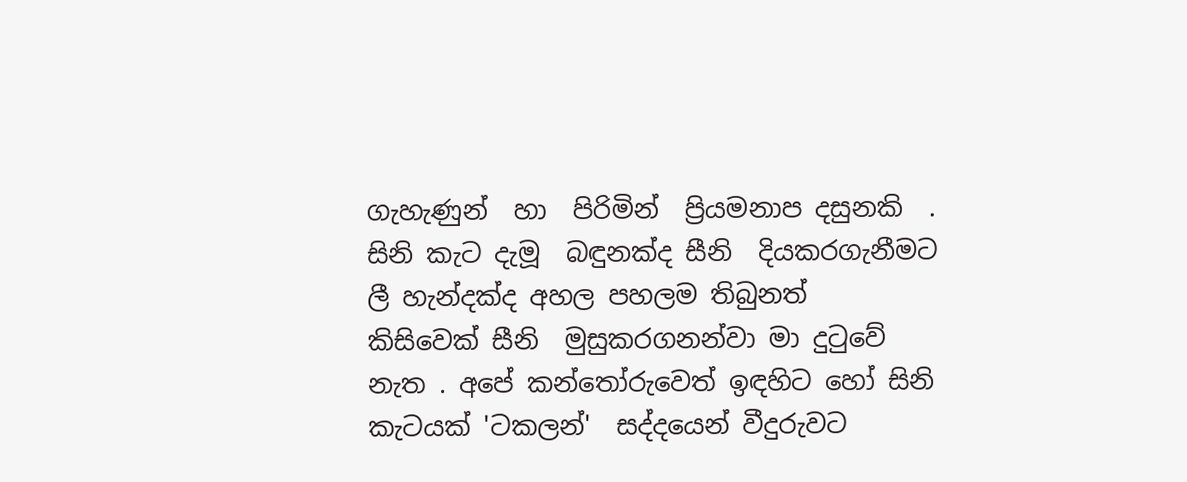ගැහැණුන්  හා  පිරිමින්  ප්‍රියමනාප දසුනකි  . සිනි කැට දැමූ  බඳුනක්ද සීනි  දියකරගැනීමට ලී හැන්දක්ද අහල පහලම තිබුනත්  කිසිවෙක් සීනි  මුසුකරගනන්වා මා දුටුවේ නැත . අපේ කන්තෝරුවෙත් ඉඳහිට හෝ සිනි කැටයක් 'ටකලන්'  සද්දයෙන් වීදුරුවට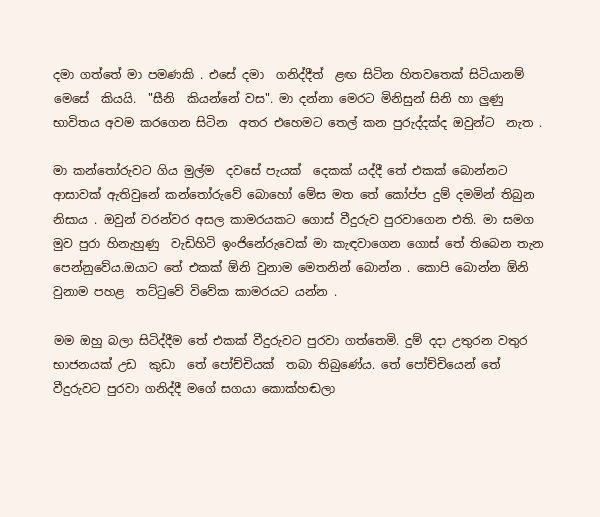දමා ගත්තේ මා පමණකි . එසේ දමා  ගනිද්දීත්  ළඟ සිටින හිතවතෙක් සිටියානම් මෙසේ  කියයි.  "සීනි  කියන්නේ වස". මා දන්නා මෙරට මිනිසුන් සිනි හා ලුණු භාවිතය අවම කරගෙන සිටින  අතර එහෙමට තෙල් කන පුරුද්දක්ද ඔවුන්ට  නැත .

මා කන්තෝරුවට ගිය මුල්ම  දවසේ පැයක්  දෙකක් යද්දී තේ එකක් බොන්නට ආසාවක් ඇතිවුනේ කන්තෝරුවේ බොහෝ මේස මත තේ කෝප්ප දුම් දමමින් තිබුන නිසාය . ඔවුන් වරන්වර අසල කාමරයකට ගොස් වීදුරුව පුරවාගෙන එති. මා සමග මුව පුරා හිනැහුණු  වැඩිහිටි ඉංජිනේරුවෙක් මා කැඳවාගෙන ගොස් තේ තිබෙන තැන පෙන්නුවේය.ඔයාට තේ එකක් ඕනි වුනාම මෙතනින් බොන්න . කොපි බොන්න ඕනි වුනාම පහළ  තට්ටුවේ විවේක කාමරයට යන්න .

මම ඔහු බලා සිටිද්දීම තේ එකක් වීදුරුවට පුරවා ගත්තෙමි. දුම් දදා උතුරන වතුර භාජනයක් උඩ  කුඩා  තේ පෝච්චියක්  තබා තිබුණේය. තේ පෝච්චියෙන් තේ වීදුරුවට පුරවා ගනිද්දී මගේ සගයා කොක්හඬලා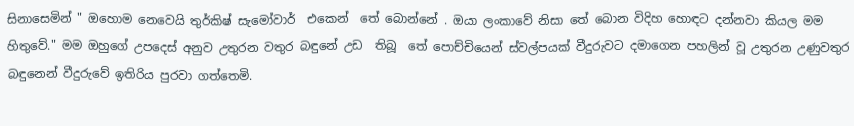සිනාසෙමින් " ඔහොම නෙවෙයි තුර්කිෂ් සැමෝවාර්  එකෙන්  තේ බොන්නේ . ඔයා ලංකාවේ නිසා තේ බොන විදිහ හොඳට දන්නවා කියල මම හිතුවේ." මම ඔහුගේ උපදෙස් අනුව උතුරන වතුර බඳුනේ උඩ  තිබූ  තේ පොච්චියෙන් ස්වල්පයක් වීදුරුවට දමාගෙන පහලින් වූ උතුරන උණුවතුර බඳුනෙන් වීදුරුවේ ඉතිරිය පුරවා ගත්තෙමි.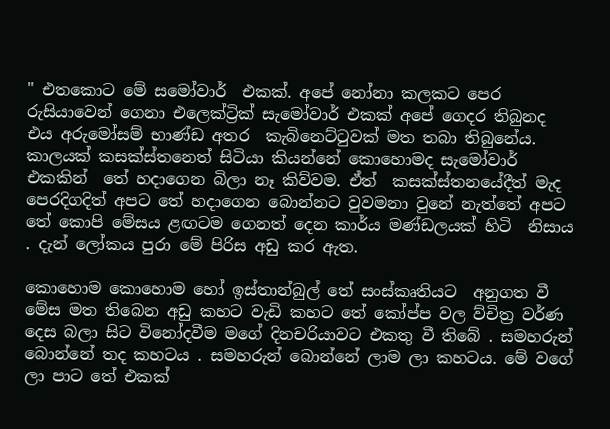" එතකොට මේ සමෝවාර්  එකක්. අපේ නෝනා කලකට පෙර රුසියාවෙන් ගෙනා එලෙක්ට්‍රික් සැමෝවාර් එකක් අපේ ගෙදර තිබුනද  එය අරුමෝසම් භාණ්ඩ අතර  කැබිනෙට්ටුවක් මත තබා තිබුනේය. කාලයක් කසක්ස්තනෙත් සිටියා කියන්නේ කොහොමද සැමෝවාර් එකකින්  තේ හදාගෙන බිලා නෑ කිව්වම. ඒත්  කසක්ස්තනයේදීත් මැද පෙරදිගදිත් අපට තේ හදාගෙන බොන්නට වුවමනා වුනේ නැත්තේ අපට තේ කොපි මේසය ළඟටම ගෙනත් දෙන කාර්ය මණ්ඩලයක් හිටි  නිසාය . දැන් ලෝකය පුරා මේ පිරිස අඩු කර ඇත.

කොහොම කොහොම හෝ ඉස්තාන්බුල් තේ සංස්කෘතියට  අනුගත වී මේස මත තිබෙන අඩු කහට වැඩි කහට තේ කෝප්ප වල ව්චිත්‍ර වර්ණ දෙස බලා සිට විනෝදවීම මගේ දිනචරියාවට එකතු වී තිබේ . සමහරුන් බොන්නේ තද කහටය . සමහරුන් බොන්නේ ලාම ලා කහටය. මේ වගේ ලා පාට තේ එකක්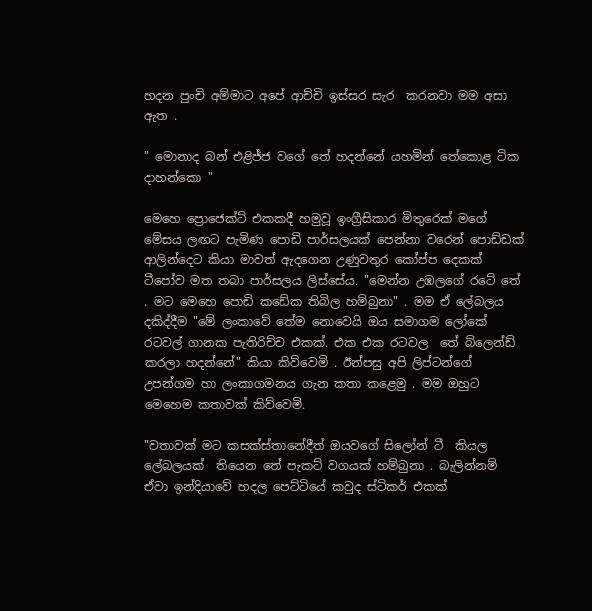හදන පුංචි අම්මාට අපේ ආච්චි ඉස්සර සැර  කරනවා මම අසා ඇත .

" මොනාද බන් එළිජ්ජ වගේ තේ හදන්නේ යහමින් තේකොළ ටික දාහන්කො "

මෙහෙ ප්‍රොජෙක්ට් එකකදී හමුවූ ඉංග්‍රීසිකාර මිතුරෙක් මගේ මේසය ලඟට පැමිණ පොඩි පාර්සලයක් පෙන්නා වරෙන් පොඩ්ඩක් ආලින්දෙට කියා මාවත් ඇදගෙන උණුවතුර කෝප්ප දෙකක් ටීපෝව මත තබා පාර්සලය ලිස්සේය. "මෙන්න උඹලගේ රටේ තේ . මට මෙහෙ පොඩි කඩේක තිබිල හම්බුනා" . මම ඒ ලේබලය දකිද්දීම "මේ ලංකාවේ තේම නොවෙයි ඔය සමාගම ලෝකේ රටවල් ගානක පැතිරිච්ච එකක්. එක එක රටවල  තේ බ්ලෙන්ඩ් කරලා හදන්නේ" කියා කිව්වෙමි . ඊන්පසු අපි ලිප්ටන්ගේ උපන්ගම හා ලංකාගමනය ගැන කතා කළෙමු . මම ඔහුට මෙහෙම කතාවක් කිව්වෙමි.

"වතාවක් මට කසක්ස්තානේදීත් ඔයවගේ සිලෝන් ටී  කියල ලේබලයක්  තියෙන තේ පැකට් වගයක් හම්බුනා . බැලින්නම් ඒවා ඉන්දියාවේ හදල පෙට්ටියේ කවුද ස්ටිකර් එකක්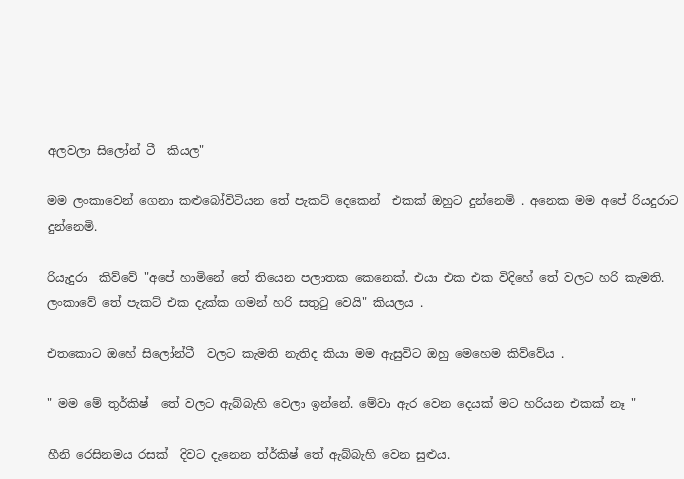අලවලා සිලෝන් ටී  කියල"

මම ලංකාවෙන් ගෙනා කළුබෝවිටියන තේ පැකට් දෙකෙන්  එකක් ඔහුට දුන්නෙමි . අනෙක මම අපේ රියදුරාට දුන්නෙමි.

රියැදුරා  කිව්වේ "අපේ හාමිනේ තේ තියෙන පලාතක කෙනෙක්. එයා එක එක විදිහේ තේ වලට හරි කැමති. ලංකාවේ තේ පැකට් එක දැක්ක ගමන් හරි සතුටු වෙයි" කියලය .

එතකොට ඔහේ සිලෝන්ටී  වලට කැමති නැතිද කියා මම ඇසුවිට ඔහු මෙහෙම කිව්වේය .

" මම මේ තුර්කිෂ්  තේ වලට ඇබ්බැහි වෙලා ඉන්නේ. මේවා ඇර වෙන දෙයක් මට හරියන එකක් නෑ "

හීනි රෙසිනමය රසක්  දිවට දැනෙන ත්ර්කිෂ් තේ ඇබ්බැහි වෙන සුළුය.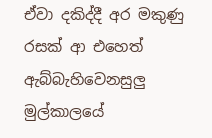ඒවා දකිද්දී අර මකුණු රසක් ආ එහෙත් ඇබ්බැහිවෙනසුලු මුල්කාලයේ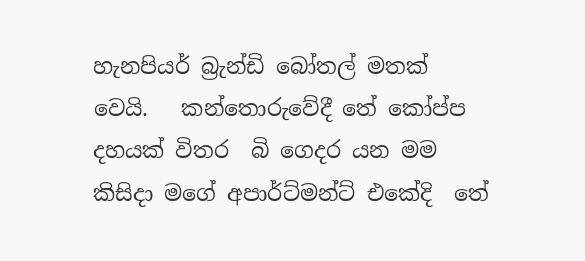හැනපියර් බ්‍රැන්ඩි බෝතල් මතක් වෙයි.   කන්තොරුවේදී තේ කෝප්ප දහයක් විතර  බි ගෙදර යන මම කිසිදා මගේ අපාර්ට්මන්ට් එකේදි  තේ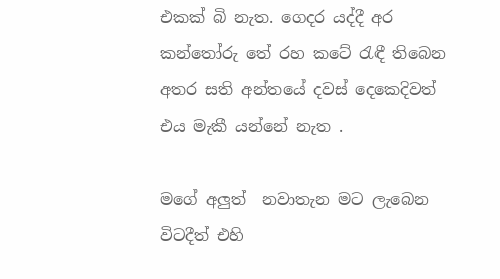එකක් බි නැත. ගෙදර යද්දී අර කන්තෝරු තේ රහ කටේ රැඳී තිබෙන අතර සති අන්තයේ දවස් දෙකෙදිවත් එය මැකී යන්නේ නැත .

මගේ අලුත්  නවාතැන මට ලැබෙන විටදීත් එහි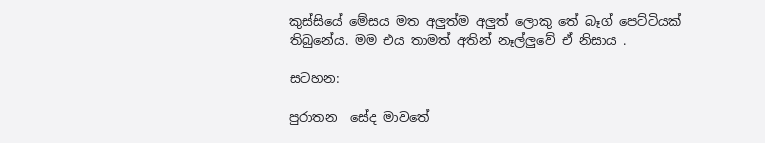කුස්සියේ මේසය මත අලුත්ම අලුත් ලොකු තේ බෑග් පෙට්ටියක් තිබුනේය. මම එය තාමත් අතින් නෑල්ලුවේ ඒ නිසාය .

සටහන:

පුරාතන  සේද මාවතේ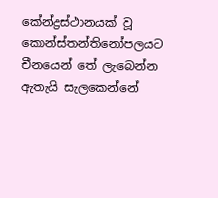කේන්ද්‍රස්ථානයක් වූ කොන්ස්තන්තිනෝපලයට  චීනයෙන් තේ ලැබෙන්න ඇතැයි සැලකෙන්නේ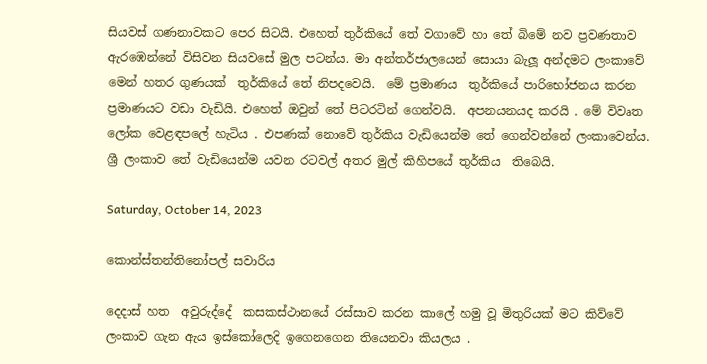සියවස් ගණනාවකට පෙර සිටයි. එහෙත් තුර්කියේ තේ වගාවේ හා තේ බිමේ නව ප්‍රවණතාව ඇරඹෙන්නේ විසිවන සියවසේ මුල පටන්ය. මා අන්තර්ජාලයෙන් සොයා බැලූ අන්දමට ලංකාවේ මෙන් හතර ගුණයක්  තුර්කියේ තේ නිපදවෙයි.  මේ ප්‍රමාණය  තුර්කියේ පාරිභෝජනය කරන ප්‍රමාණයට වඩා වැඩියි. එහෙත් ඔවුන් තේ පිටරටින් ගෙන්වයි.  අපනයනයද කරයි . මේ විවෘත ලෝක වෙළඳපලේ හැටිය . එපණක් නොවේ තුර්කිය වැඩියෙන්ම තේ ගෙන්වන්නේ ලංකාවෙන්ය. ශ්‍රී ලංකාව තේ වැඩියෙන්ම යවන රටවල් අතර මුල් කිහිපයේ තුර්කිය  තිබෙයි.

Saturday, October 14, 2023

කොන්ස්තන්තිනෝපල් සවාරිය

දෙදාස් හත  අවුරුද්දේ  කසකස්ථානයේ රස්සාව කරන කාලේ හමු වූ මිතුරියක් මට කිව්වේ ලංකාව ගැන ඇය ඉස්කෝලෙදි ඉගෙනගෙන තියෙනවා කියලය .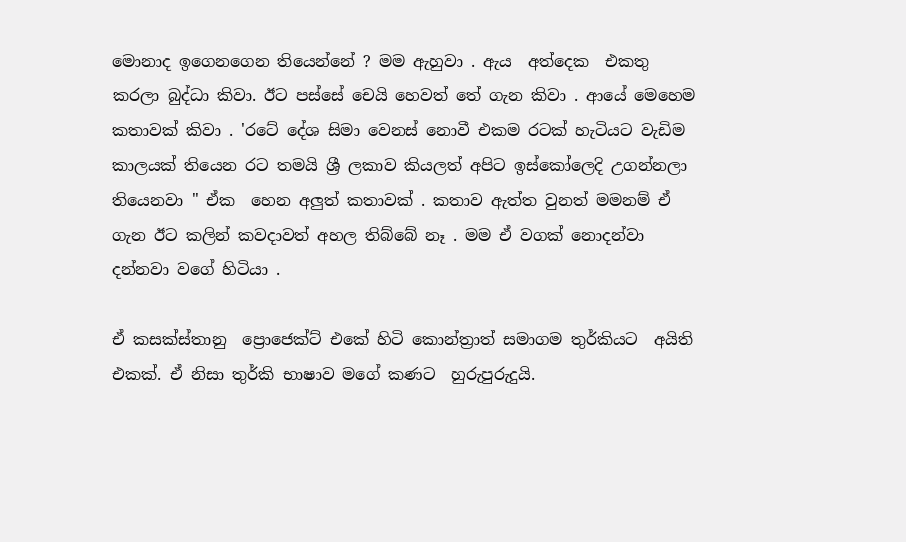මොනාද ඉගෙනගෙන තියෙන්නේ ? මම ඇහුවා . ඇය  අත්දෙක  එකතු කරලා බුද්ධා කිවා. ඊට පස්සේ චෙයි හෙවත් තේ ගැන කිවා . ආයේ මෙහෙම කතාවක් කිවා . 'රටේ දේශ සිමා වෙනස් නොවී එකම රටක් හැටියට වැඩිම කාලයක් තියෙන රට තමයි ශ්‍රී ලකාව කියලත් අපිට ඉස්කෝලෙදි උගන්නලා තියෙනවා " ඒක  හෙන අලුත් කතාවක් . කතාව ඇත්ත වුනත් මමනම් ඒ ගැන ඊට කලින් කවදාවත් අහල තිබ්බේ නෑ . මම ඒ වගක් නොදන්වා දන්නවා වගේ හිටියා .

ඒ කසක්ස්තානු  ප්‍රොජෙක්ට් එකේ හිටි කොන්ත්‍රාත් සමාගම තුර්කියට  අයිති එකක්. ඒ නිසා තුර්කි භාෂාව මගේ කණට  හුරුපුරුදුයි.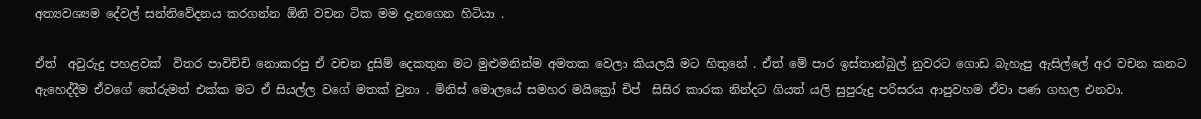අත්‍යවශ්‍යම දේවල් සන්නිවේදනය කරගන්න ඕනි වචන ටික මම දැනගෙන හිටියා .

ඒත්  අවුරුදු පහළවක්  විතර පාවිච්චි නොකරපු ඒ වචන දුසිම් දෙකතුන මට මුළුමනින්ම අමතක වෙලා කියලයි මට හිතුනේ . ඒත් මේ පාර ඉස්තාන්බුල් නුවරට ගොඩ බැහැපු ඇසිල්ලේ අර වචන කනට ඇහෙද්දීම ඒවගේ තේරුමත් එක්ක මට ඒ සියල්ල වගේ මතක් වුනා . මිනිස් මොලයේ සමහර මයික්‍රෝ චිප්  සිසිර කාරක නින්දට ගියත් යලි සුපුරුදු පරිසරය ආපුවහම ඒවා පණ ගහල එනවා.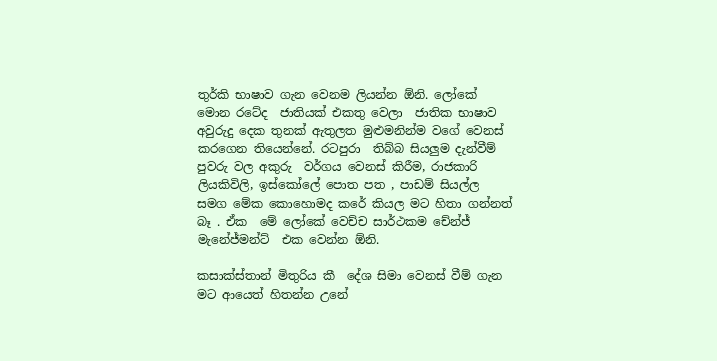තුර්කි භාෂාව ගැන වෙනම ලියන්න ඕනි. ලෝකේ මොන රටේද  ජාතියක් එකතු වෙලා  ජාතික භාෂාව අවුරුදු දෙක තුනක් ඇතුලත මුළුමනින්ම වගේ වෙනස් කරගෙන තියෙන්නේ. රටපුරා  තිබ්බ සියලුම දැන්වීම් පුවරු වල අකුරු  වර්ගය වෙනස් කිරීම, රාජකාරි ලියකිවිලි, ඉස්කෝලේ පොත පත , පාඩම් සියල්ල සමග මේක කොහොමද කරේ කියල මට හිතා ගන්නත් බෑ . ඒක  මේ ලෝකේ වෙච්ච සාර්ථකම චේන්ජ් මැනේජ්මන්ට්  එක වෙන්න ඕනි.

කසාක්ස්තාන් මිතුරිය කී  දේශ සිමා වෙනස් වීම් ගැන මට ආයෙත් හිතන්න උනේ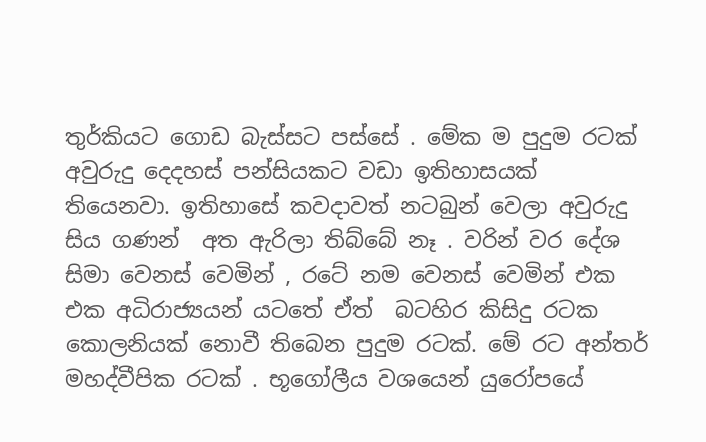තුර්කියට ගොඩ බැස්සට පස්සේ . මේක ම පුදුම රටක් අවුරුදු දෙදහස් පන්සියකට වඩා ඉතිහාසයක් තියෙනවා. ඉතිහාසේ කවදාවත් නටබුන් වෙලා අවුරුදු සිය ගණන්  අත ඇරිලා තිබ්බේ නෑ . වරින් වර දේශ සිමා වෙනස් වෙමින් , රටේ නම වෙනස් වෙමින් එක එක අධිරාජ්‍යයන් යටතේ ඒත්  බටහිර කිසිදු රටක කොලනියක් නොවී තිබෙන පුදුම රටක්. මේ රට අන්තර් මහද්වීපික රටක් . භූගෝලීය වශයෙන් යුරෝපයේ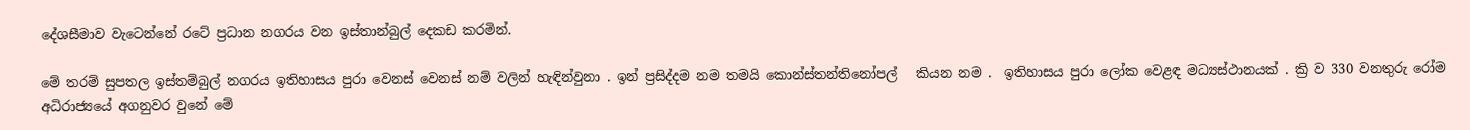දේශසීමාව වැටෙන්නේ රටේ ප්‍රධාන නගරය වන ඉස්තාන්බුල් දෙකඩ කරමින්.

මේ තරම් සුපතල ඉස්තම්බුල් නගරය ඉතිහාසය පුරා වෙනස් වෙනස් නම් වලින් හැඳින්වුනා . ඉන් ප්‍රසිද්දම නම තමයි කොන්ස්තන්තිනෝපල්   කියන නම .  ඉතිහාසය පුරා ලෝක වෙළඳ මධ්‍යස්ථානයක් . ක්‍රි ව 330 වනතුරු රෝම අධිරාජ්‍යයේ අගනුවර වුනේ මේ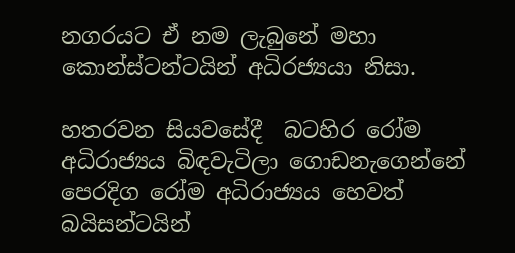නගරයට ඒ නම ලැබුනේ මහා කොන්ස්ටන්ටයින් අධිරජ්‍යයා නිසා.

හතරවන සියවසේදී  බටහිර රෝම අධිරාජ්‍යය බිඳවැටිලා ගොඩනැගෙන්නේ පෙරදිග රෝම අධිරාජ්‍යය හෙවත් බයිසන්ටයින්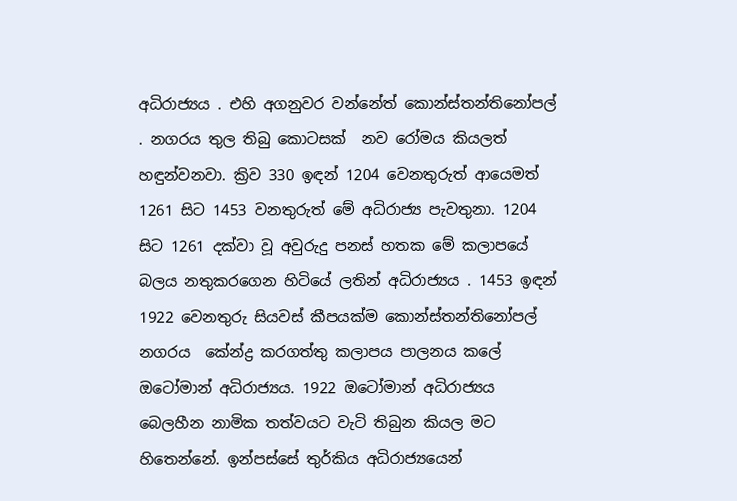අධිරාජ්‍යය . එහි අගනුවර වන්නේත් කොන්ස්තන්තිනෝපල් . නගරය තුල තිබු කොටසක්  නව රෝමය කියලත් හඳුන්වනවා. ක්‍රිව 330 ඉඳන් 1204 වෙනතුරුත් ආයෙමත් 1261 සිට 1453 වනතුරුත් මේ අධිරාජ්‍ය පැවතුනා. 1204 සිට 1261 දක්වා වූ අවුරුදු පනස් හතක මේ කලාපයේ බලය නතුකරගෙන හිටියේ ලතින් අධිරාජ්‍යය . 1453 ඉඳන් 1922 වෙනතුරු සියවස් කීපයක්ම කොන්ස්තන්තිනෝපල්  නගරය  කේන්ද්‍ර කරගත්තු කලාපය පාලනය කලේ ඔටෝමාන් අධිරාජ්‍යය. 1922 ඔටෝමාන් අධිරාජ්‍යය බෙලහීන නාමික තත්වයට වැටි තිබුන කියල මට හිතෙන්නේ. ඉන්පස්සේ තුර්කිය අධිරාජ්‍යයෙන්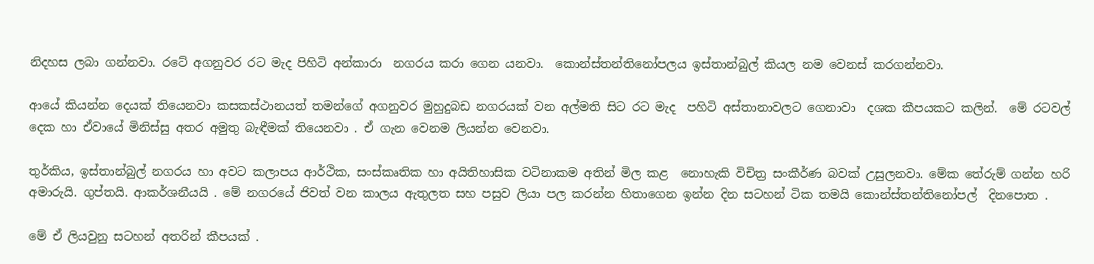නිදහස ලබා ගන්නවා. රටේ අගනුවර රට මැද පිහිටි අන්කාරා  නගරය කරා ගෙන යනවා.  කොන්ස්තන්තිනෝපලය ඉස්තාන්බුල් කියල නම වෙනස් කරගන්නවා.

ආයේ කියන්න දෙයක් තියෙනවා කසකස්ථානයත් තමන්ගේ අගනුවර මුහුදුබඩ නගරයක් වන අල්මති සිට රට මැද  පහිටි අස්තානාවලට ගෙනාවා  දශක කීපයකට කලින්.  මේ රටවල් දෙක හා ඒවායේ මිනිස්සු අතර අමුතු බැඳීමක් තියෙනවා . ඒ ගැන වෙනම ලියන්න වෙනවා.

තුර්කිය, ඉස්තාන්බුල් නගරය හා අවට කලාපය ආර්ථික, සංස්කෘතික හා අයිතිහාසික වටිනාකම අතින් මිල කළ  නොහැකි විචිත්‍ර සංකීර්ණ බවක් උසුලනවා. මේක තේරුම් ගන්න හරි අමාරුයි. ගුප්තයි. ආකර්ශනීයයි . මේ නගරයේ ජිවත් වන කාලය ඇතුලත සහ පසුව ලියා පල කරන්න හිතාගෙන ඉන්න දින සටහන් ටික තමයි කොන්ස්තන්තිනෝපල්  දිනපොත .

මේ ඒ ලියවුනු සටහන් අතරින් කීපයක් .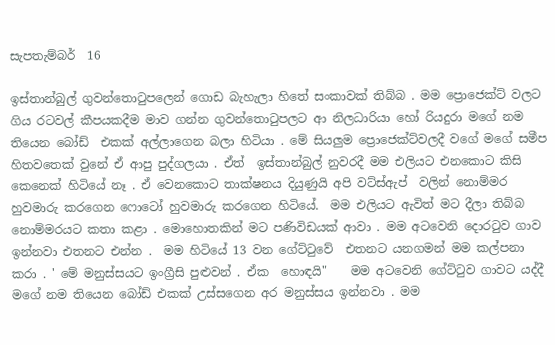සැපතැම්බර්  16

ඉස්තාන්බුල් ගුවන්තොටුපලෙන් ගොඩ බැහැලා හිතේ සංකාවක් තිබ්බ . මම ප්‍රොජෙක්ට් වලට  ගිය රටවල් කීපයකදීම මාව ගන්න ගුවන්තොටුපලට ආ නිලධාරියා හෝ රියදුරා මගේ නම තියෙන බෝඩ්  එකක් අල්ලාගෙන බලා හිටියා . මේ සියලුම ප්‍රොජෙක්ට්වලදී වගේ මගේ සමීප හිතවතෙක් වුනේ ඒ ආපු පුද්ගලයා . ඒත්  ඉස්තාන්බුල් නුවරදී මම එලියට එනකොට කිසි කෙනෙක් හිටියේ නෑ . ඒ වෙනකොට තාක්ෂනය දියුණුයි අපි වට්ස්ඇප්  වලින් නොම්මර හුවමාරු කරගෙන ෆොටෝ හුවමාරු කරගෙන හිටියේ.  මම එලියට ඇවිත් මට දීලා තිබ්බ නොම්මරයට කතා කළා . මොහොතකින් මට පණිවිඩයක් ආවා . මම අටවෙනි දොරටුව ගාව ඉන්නවා එතනට එන්න .  මම හිටියේ 13 වන ගේට්ටුවේ  එතනට යනගමන් මම කල්පනා කරා . ' මේ මනුස්සයට ඉංග්‍රීසි පුළුවන් . ඒක  හොඳයි"    මම අටවෙනි ගේට්ටුව ගාවට යද්දී මගේ නම තියෙන බෝඩ් එකක් උස්සගෙන අර මනුස්සය ඉන්නවා . මම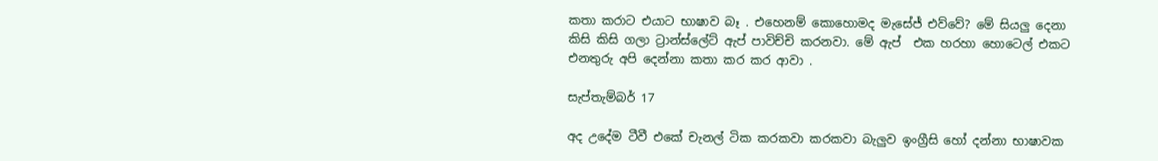කතා කරාට එයාට භාෂාව බෑ . එහෙනම් කොහොමද මැසේජ් එව්වේ? මේ සියලු දෙනා කිසි කිසි ගලා ට්‍රාන්ස්ලේට් ඇප් පාවිච්චි කරනවා. මේ ඇප්  එක හරහා හොටෙල් එකට එනතුරු අපි දෙන්නා කතා කර කර ආවා .

සැප්තැම්බර් 17

අද උදේම ටීවී එකේ චැනල් ටික කරකවා කරකවා බැලුව ඉංග්‍රීසි හෝ දන්නා භාෂාවක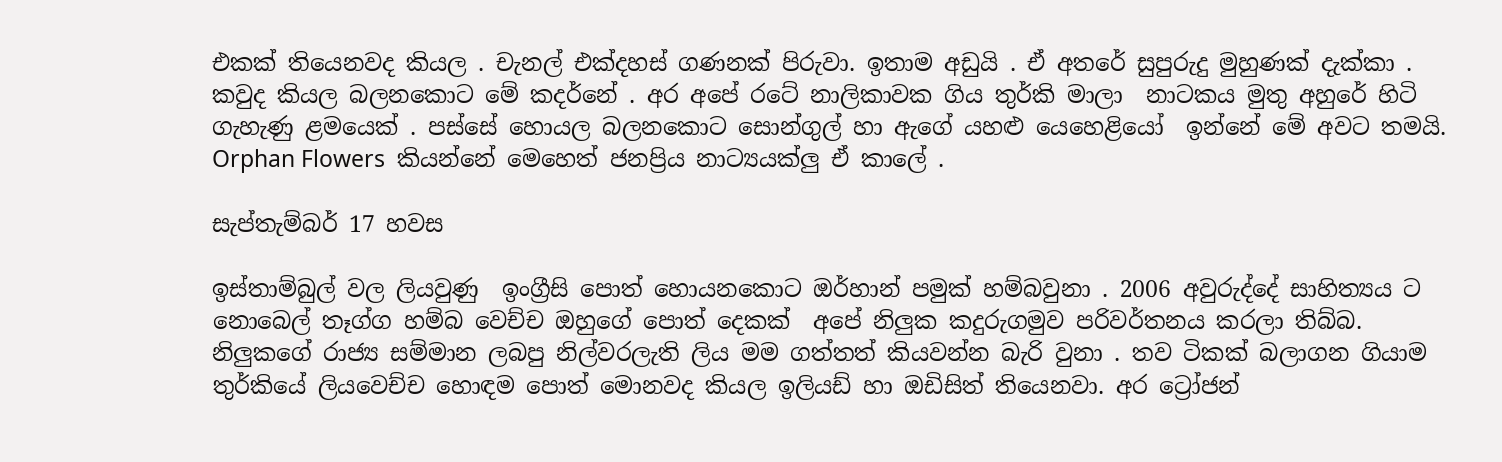එකක් තියෙනවද කියල . චැනල් එක්දහස් ගණනක් පිරුවා. ඉතාම අඩුයි . ඒ අතරේ සුපුරුදු මුහුණක් දැක්කා . කවුද කියල බලනකොට මේ කදර්නේ . අර අපේ රටේ නාලිකාවක ගිය තුර්කි මාලා  නාටකය මුතු අහුරේ හිටි ගැහැණු ළමයෙක් . පස්සේ හොයල බලනකොට සොන්ගුල් හා ඇගේ යහළු යෙහෙළියෝ  ඉන්නේ මේ අවට තමයි.  Orphan Flowers  කියන්නේ මෙහෙත් ජනප්‍රිය නාට්‍යයක්ලු ඒ කාලේ .

සැප්තැම්බර් 17 හවස

ඉස්තාම්බුල් වල ලියවුණු  ඉංග්‍රීසි පොත් හොයනකොට ඔර්හාන් පමුක් හම්බවුනා . 2006 අවුරුද්දේ සාහිත්‍යය ට නොබෙල් තෑග්ග හම්බ වෙච්ච ඔහුගේ පොත් දෙකක්  අපේ නිලුක කදුරුගමුව පරිවර්තනය කරලා තිබ්බ. නිලුකගේ රාජ්‍ය සම්මාන ලබපු නිල්වරලැති ලිය මම ගත්තත් කියවන්න බැරි වුනා . තව ටිකක් බලාගන ගියාම තුර්කියේ ලියවෙච්ච හොඳම පොත් මොනවද කියල ඉලියඩ් හා ඔඩිසිත් තියෙනවා. අර ට්‍රෝජන්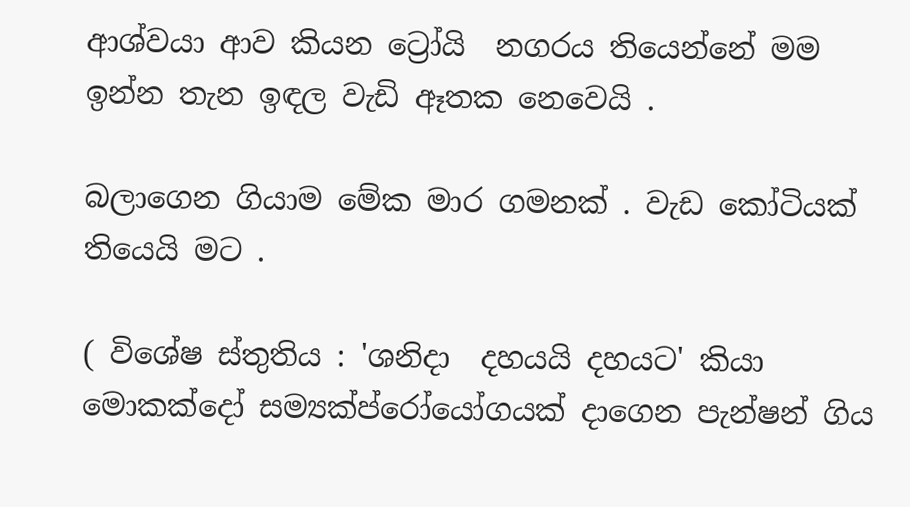ආශ්වයා ආව කියන ට්‍රෝයි  නගරය තියෙන්නේ මම ඉන්න තැන ඉඳල වැඩි ඈතක නෙවෙයි .

බලාගෙන ගියාම මේක මාර ගමනක් . වැඩ කෝටියක් තියෙයි මට .

( විශේෂ ස්තුතිය : 'ශනිදා  දහයයි දහයට' කියා මොකක්දෝ සම්‍යක්ප්රෝයෝගයක් දාගෙන පැන්ෂන් ගිය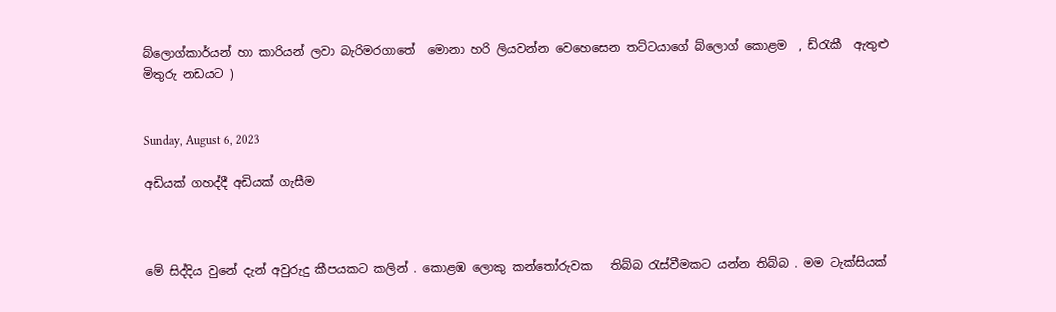බ්ලොග්කාර්යන් හා කාරියන් ලවා බැරිමරගාතේ  මොනා හරි ලියවන්න වෙහෙසෙන තට්ටයාගේ බ්ලොග් කොළම  , ඩ්රැකී  ඇතුළු මිතුරු නඩයට )


Sunday, August 6, 2023

අඩියක් ගහද්දී අඩියක් ගැසීම



මේ සිද්දිය වුනේ දැන් අවුරුදු කීපයකට කලින් . කොළඹ ලොකු කන්තෝරුවක   තිබ්බ රැස්වීමකට යන්න තිබ්බ . මම ටැක්සියක්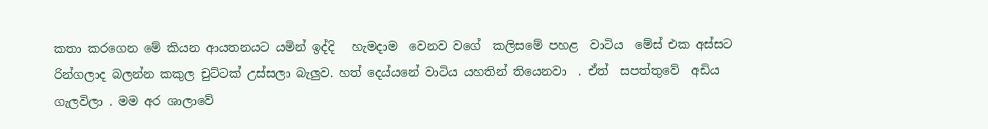කතා කරගෙන මේ කියන ආයතනයට යමින් ඉද්දි   හැමදාම  වෙනව වගේ  කලිසමේ පහළ  වාටිය  මේස් එක අස්සට රින්ගලාද බලන්න කකුල චුට්ටක් උස්සලා බැලුව. හත් දෙය්යනේ වාටිය යහතින් තියෙනවා  . ඒත්  සපත්තුවේ  අඩිය ගැලවිලා . මම අර ශාලාවේ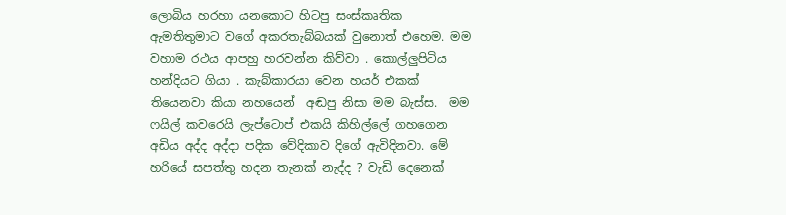ලොබිය හරහා යනකොට හිටපු සංස්කෘතික ඇමතිතුමාට වගේ අකරතැබ්බයක් වුනොත් එහෙම. මම වහාම රථය ආපහු හරවන්න කිව්වා . කොල්ලුපිටිය හන්දියට ගියා . කැබ්කාරයා වෙන හයර් එකක් තියෙනවා කියා නහයෙන්  අඬපු නිසා මම බැස්ස.  මම ෆයිල් කවරෙයි ලැප්ටොප් එකයි කිහිල්ලේ ගහගෙන අඩිය අද්ද අද්දා පදික වේදිකාව දිගේ ඇවිදිනවා. මේ හරියේ සපත්තු හදන තැනක් නැද්ද ? වැඩි දෙනෙක්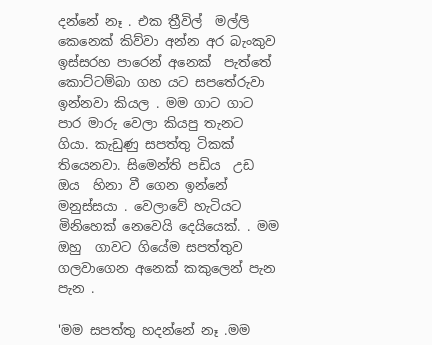දන්නේ නෑ . එක ත්‍රීවිල්  මල්ලි කෙනෙක් කිව්වා අන්න අර බැංකුව ඉස්සරහ පාරෙන් අනෙක්  පැත්තේ කොට්ටම්බා ගහ යට සපතේරුවා  ඉන්නවා කියල . මම ගාට ගාට පාර මාරු වෙලා කියපු තැනට ගියා. කැඩුණු සපත්තු ටිකක් තියෙනවා. සිමෙන්ති පඩිය  උඩ  ඔය  හිනා වී ගෙන ඉන්නේ මනුස්සයා . වෙලාවේ හැටියට මිනිහෙක් නෙවෙයි දෙයියෙක්. . මම ඔහු  ගාවට ගියේම සපත්තුව ගලවාගෙන අනෙක් කකුලෙන් පැන පැන .

'මම සපත්තු හදන්නේ නෑ .මම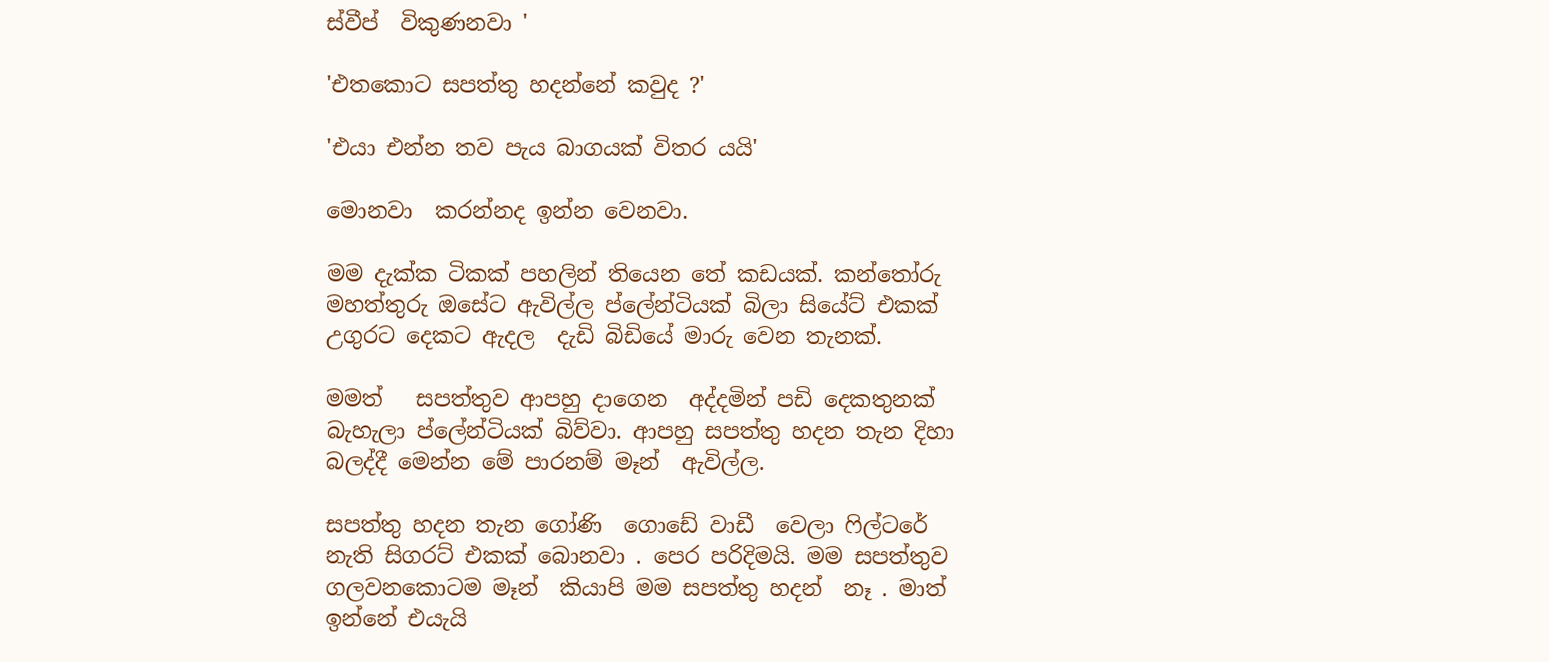ස්වීප්  විකුණනවා '

'එතකොට සපත්තු හදන්නේ කවුද ?'

'එයා එන්න තව පැය බාගයක් විතර යයි'

මොනවා  කරන්නද ඉන්න වෙනවා.

මම දැක්ක ටිකක් පහලින් තියෙන තේ කඩයක්. කන්තෝරු මහත්තුරු ඔසේට ඇවිල්ල ප්ලේන්ටියක් බිලා සියේට් එකක් උගුරට දෙකට ඇදල  දැඩි බිඩියේ මාරු වෙන තැනක්.

මමත්   සපත්තුව ආපහු දාගෙන  අද්දමින් පඩි දෙකතුනක් බැහැලා ප්ලේන්ටියක් බිව්වා. ආපහු සපත්තු හදන තැන දිහා බලද්දී මෙන්න මේ පාරනම් මෑන්  ඇවිල්ල.

සපත්තු හදන තැන ගෝණි  ගොඩේ වාඩී  වෙලා ෆිල්ටරේ නැති සිගරට් එකක් බොනවා . පෙර පරිදිමයි. මම සපත්තුව ගලවනකොටම මෑන්  කියාපි මම සපත්තු හදන්  නෑ . මාත් ඉන්නේ එයැයි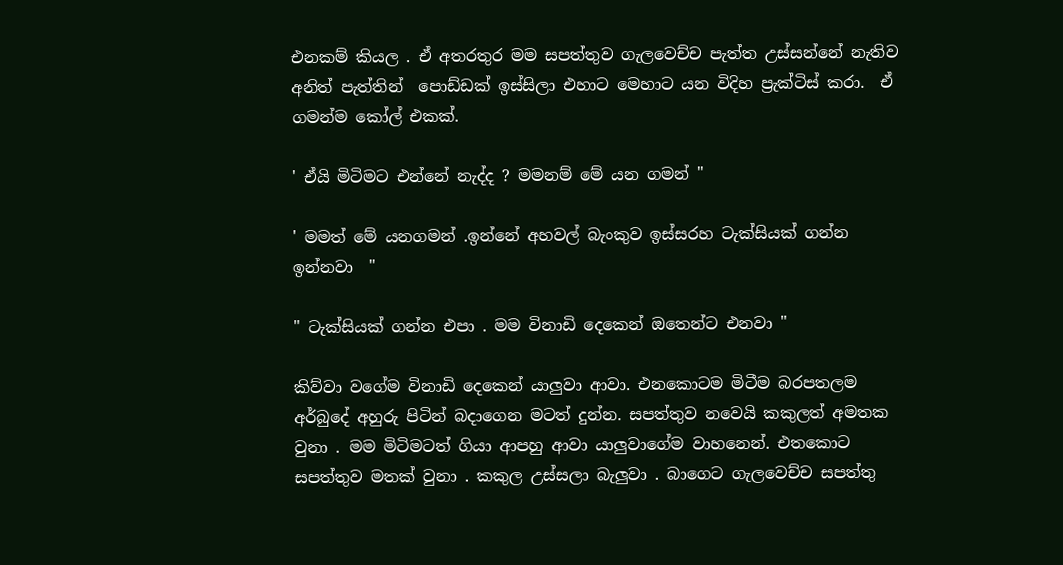එනකම් කියල . ඒ අතරතුර මම සපත්තුව ගැලවෙච්ච පැත්ත උස්සන්නේ නැතිව අනිත් පැත්තින්  පොඩ්ඩක් ඉස්සිලා එහාට මෙහාට යන විදිහ ප්‍රැක්ටිස් කරා.  ඒ ගමන්ම කෝල් එකක්.

' ඒයි මිටිමට එන්නේ නැද්ද ? මමනම් මේ යන ගමන් "

' මමත් මේ යනගමන් .ඉන්නේ අහවල් බැංකුව ඉස්සරහ ටැක්සියක් ගන්න ඉන්නවා  "

" ටැක්සියක් ගන්න එපා . මම විනාඩි දෙකෙන් ඔතෙන්ට එනවා "

කිව්වා වගේම විනාඩි දෙකෙන් යාලුවා ආවා. එනකොටම මිටීම බරපතලම අර්බුදේ අහුරු පිටින් බදාගෙන මටත් දුන්න. සපත්තුව නවෙයි කකුලත් අමතක වුනා . මම මිටිමටත් ගියා ආපහු ආවා යාලුවාගේම වාහනෙන්. එතකොට සපත්තුව මතක් වුනා . කකුල උස්සලා බැලුවා . බාගෙට ගැලවෙච්ච සපත්තු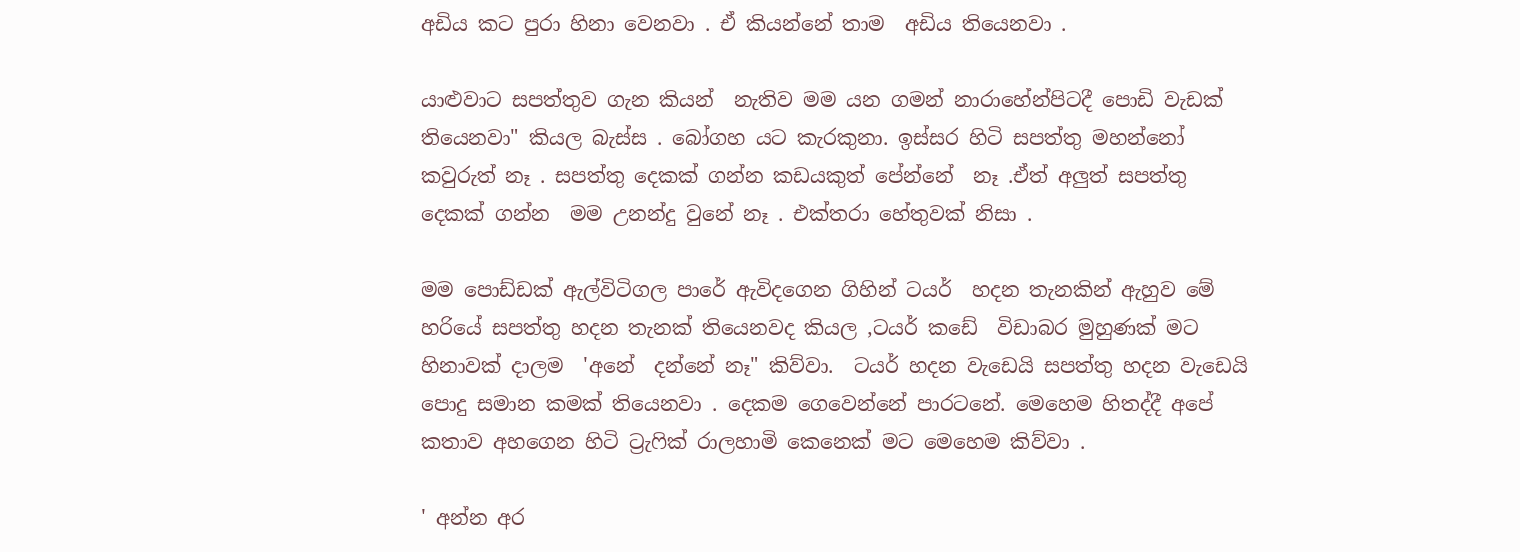අඩිය කට පුරා හිනා වෙනවා . ඒ කියන්නේ තාම  අඩිය තියෙනවා .

යාළුවාට සපත්තුව ගැන කියන්  නැතිව මම යන ගමන් නාරාහේන්පිටදී පොඩි වැඩක් තියෙනවා" කියල බැස්ස . බෝගහ යට කැරකුනා. ඉස්සර හිටි සපත්තු මහන්නෝ  කවුරුත් නෑ . සපත්තු දෙකක් ගන්න කඩයකුත් පේන්නේ  නෑ .ඒත් අලුත් සපත්තු දෙකක් ගන්න  මම උනන්දු වුනේ නෑ . එක්තරා හේතුවක් නිසා .

මම පොඩ්ඩක් ඇල්විටිගල පාරේ ඇවිදගෙන ගිහින් ටයර්  හදන තැනකින් ඇහුව මේ හරියේ සපත්තු හදන තැනක් තියෙනවද කියල ,ටයර් කඩේ  විඩාබර මුහුණක් මට හිනාවක් දාලම  'අනේ  දන්නේ නෑ" කිව්වා.  ටයර් හදන වැඩෙයි සපත්තු හදන වැඩෙයි පොදු සමාන කමක් තියෙනවා . දෙකම ගෙවෙන්නේ පාරටනේ. මෙහෙම හිතද්දී අපේ කතාව අහගෙන හිටි ට්‍රැෆික් රාලහාමි කෙනෙක් මට මෙහෙම කිව්වා .

' අන්න අර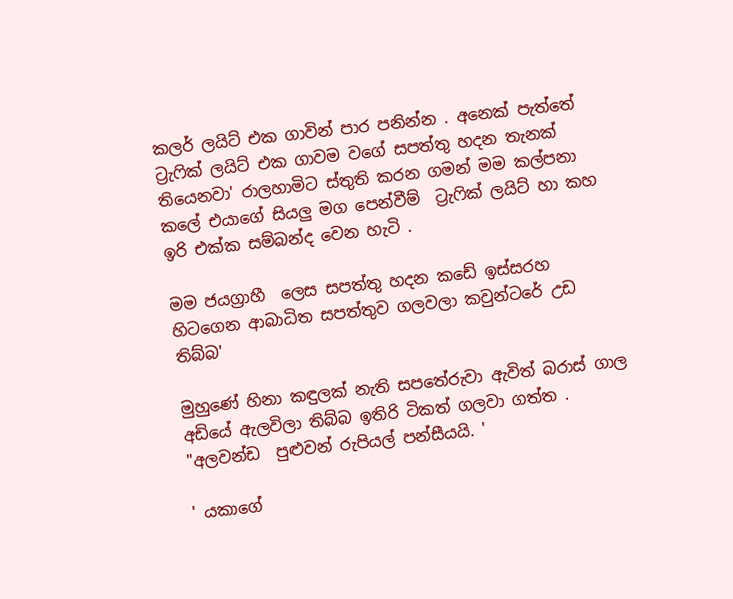කලර් ලයිට් එක ගාවින් පාර පනින්න . අනෙක් පැත්තේ ට්‍රැෆික් ලයිට් එක ගාවම වගේ සපත්තු හදන තැනක් තියෙනවා' රාලහාමිට ස්තුති කරන ගමන් මම කල්පනා කලේ එයාගේ සියලු මග පෙන්වීම්  ට්‍රැෆික් ලයිට් හා කහ ඉරි එක්ක සම්බන්ද වෙන හැටි .

මම ජයග්‍රාහී  ලෙස සපත්තු හදන කඩේ ඉස්සරහ හිටගෙන ආබාධිත සපත්තුව ගලවලා කවුන්ටරේ උඩ  තිබ්බ'

මුහුණේ හිනා කඳුලක් නැති සපතේරුවා ඇවිත් බරාස් ගාල අඩියේ ඇලවිලා තිබ්බ ඉතිරි ටිකත් ගලවා ගත්ත . "අලවන්ඩ  පුළුවන් රුපියල් පන්සීයයි. '

' යකාගේ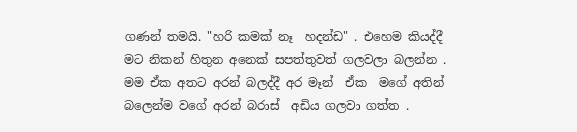ගණන් තමයි. "හරි කමක් නෑ  හදන්ඩ" . එහෙම කියද්දී මට නිකන් හිතුන අනෙක් සපත්තුවත් ගලවලා බලන්න . මම ඒක අතට අරන් බලද්දී අර මෑන්  ඒක  මගේ අතින් බලෙන්ම වගේ අරන් බරාස්  අඩිය ගලවා ගත්ත .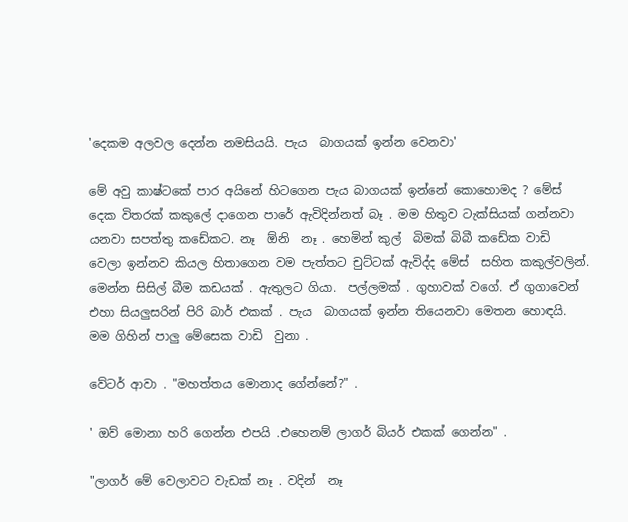'දෙකම අලවල දෙන්න නමසියයි. පැය  බාගයක් ඉන්න වෙනවා'

මේ අවු කාෂ්ටකේ පාර අයිනේ හිටගෙන පැය බාගයක් ඉන්නේ කොහොමද ? මේස්  දෙක විතරක් කකුලේ දාගෙන පාරේ ඇවිදින්නත් බෑ . මම හිතුව ටැක්සියක් ගන්නවා යනවා සපත්තු කඩේකට. නෑ  ඕනි  නෑ . හෙමින් කුල්  බිමක් බිබී කඩේක වාඩි  වෙලා ඉන්නව කියල හිතාගෙන වම පැත්තට චුට්ටක් ඇවිද්ද මේස්  සහිත කකුල්වලින්. මෙන්න සිසිල් බීම කඩයක් . ඇතුලට ගියා.  පල්ලමක් . ගුහාවක් වගේ. ඒ ගුගාවෙන් එහා සියලුසරින් පිරි බාර් එකක් . පැය  බාගයක් ඉන්න තියෙනවා මෙතන හොඳයි. මම ගිහින් පාලු මේසෙක වාඩි  වුනා .

වේටර් ආවා . "මහත්තය මොනාද ගේන්නේ?" .

' ඔව් මොනා හරි ගෙන්න එපයි .එහෙනම් ලාගර් බියර් එකක් ගෙන්න" .

"ලාගර් මේ වෙලාවට වැඩක් නෑ . වදින්  නෑ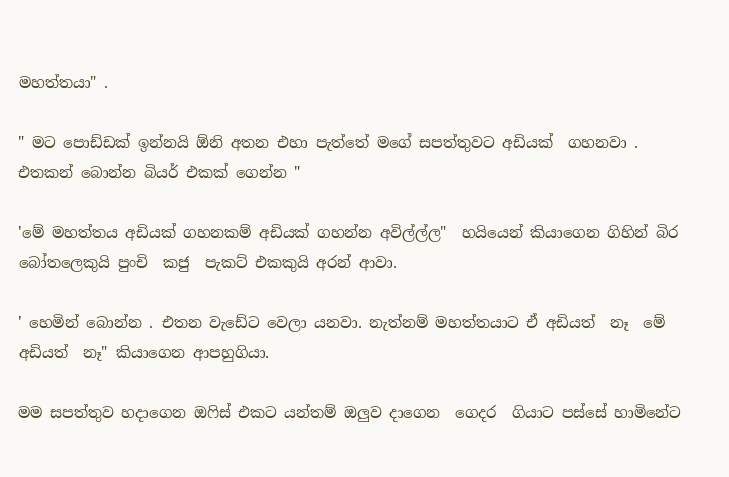මහත්තයා" .

" මට පොඩ්ඩක් ඉන්නයි ඕනි අතන එහා පැත්තේ මගේ සපත්තුවට අඩියක්  ගහනවා . එතකන් බොන්න බියර් එකක් ගෙන්න "

'මේ මහත්තය අඩියක් ගහනකම් අඩියක් ගහන්න අවිල්ල්ල"  හයියෙන් කියාගෙන ගිහින් බිර බෝතලෙකුයි පුංචි  කජු  පැකට් එකකුයි අරන් ආවා.

' හෙමින් බොන්න . එතන වැඩේට වෙලා යනවා. නැත්නම් මහත්තයාට ඒ අඩියත්  නෑ  මේ අඩියත්  නෑ" කියාගෙන ආපහුගියා.

මම සපත්තුව හදාගෙන ඔෆිස් එකට යන්තම් ඔලුව දාගෙන  ගෙදර  ගියාට පස්සේ හාමිනේට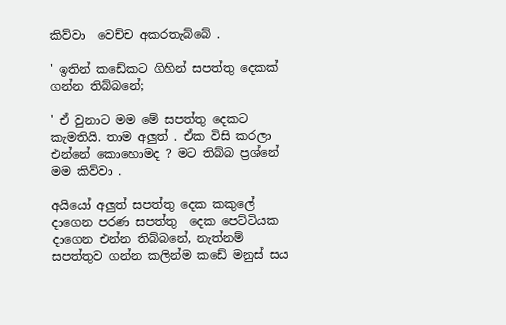කිව්වා  වෙච්ච අකරතැබ්බේ .

' ඉතින් කඩේකට ගිහින් සපත්තු දෙකක් ගන්න තිබ්බනේ;

' ඒ වුනාට මම මේ සපත්තු දෙකට කැමතියි. තාම අලුත් . ඒක විසි කරලා එන්නේ කොහොමද ? මට තිබ්බ ප්‍රශ්නේ මම කිව්වා .

අයියෝ අලුත් සපත්තු දෙක කකුලේ දාගෙන පරණ සපත්තු  දෙක පෙට්ටියක දාගෙන එන්න තිබ්බනේ, නැත්නම් සපත්තුව ගන්න කලින්ම කඩේ මනුස් සය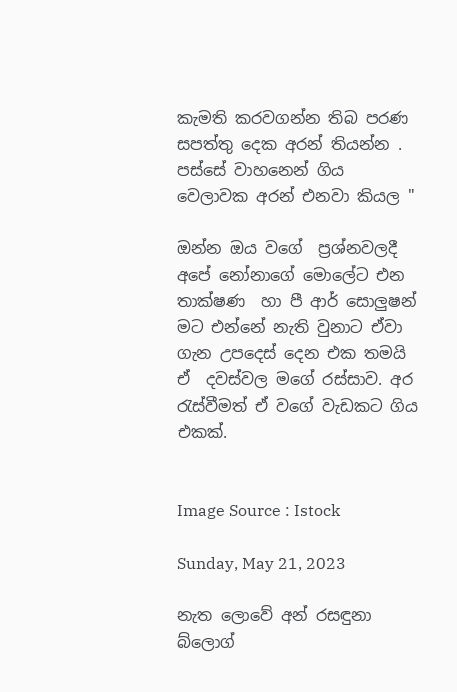කැමති කරවගන්න තිබ පරණ සපත්තු දෙක අරන් තියන්න . පස්සේ වාහනෙන් ගිය වෙලාවක අරන් එනවා කියල "

ඔන්න ඔය වගේ  ප්‍රශ්නවලදී අපේ නෝනාගේ මොලේට එන තාක්ෂණ  හා පී ආර් සොලුෂන් මට එන්නේ නැති වුනාට ඒවා ගැන උපදෙස් දෙන එක තමයි ඒ  දවස්වල මගේ රස්සාව. අර රැස්වීමත් ඒ වගේ වැඩකට ගිය එකක්.


Image Source : Istock

Sunday, May 21, 2023

නැත ලොවේ අන් රසඳුනා බ්ලොග්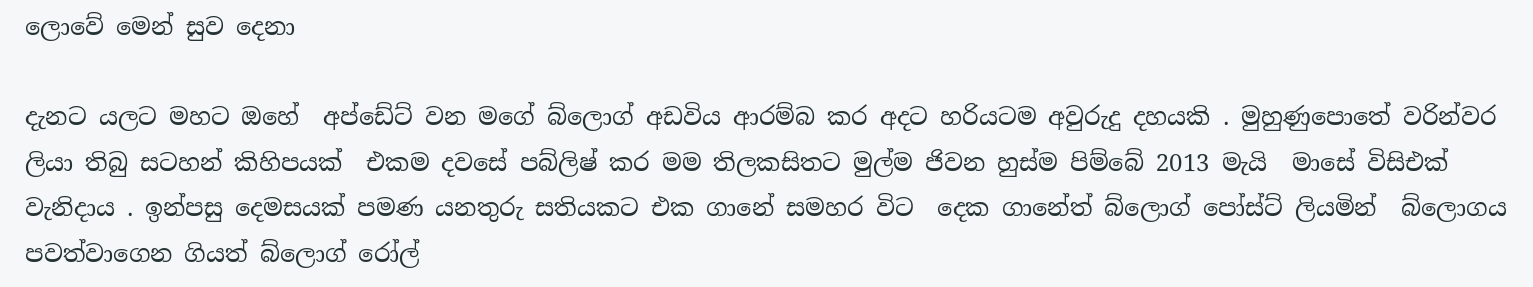ලොවේ මෙන් සුව දෙනා

දැනට යලට මහට ඔහේ  අප්ඩේට් වන මගේ බ්ලොග් අඩවිය ආරම්බ කර අදට හරියටම අවුරුදු දහයකි . මුහුණුපොතේ වරින්වර ලියා තිබු සටහන් කිහිපයක්  එකම දවසේ පබ්ලිෂ් කර මම තිලකසිතට මුල්ම ජිවන හුස්ම පිම්බේ 2013 මැයි  මාසේ විසිඑක්‌ වැනිදාය . ඉන්පසු දෙමසයක් පමණ යනතුරු සතියකට එක ගානේ සමහර විට  දෙක ගානේත් බ්ලොග් පෝස්ට් ලියමින්  බ්ලොගය පවත්වාගෙන ගියත් බ්ලොග් රෝල්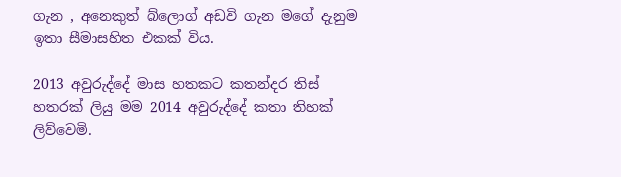ගැන , අනෙකුත් බ්ලොග් අඩවි ගැන මගේ දැනුම ඉතා සීමාසහිත එකක් විය.

2013 අවුරුද්දේ මාස හතකට කතන්දර තිස් හතරක් ලියු මම 2014 අවුරුද්දේ කතා තිහක් ලිව්වෙමි.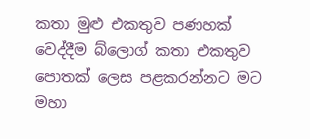කතා මුළු එකතුව පණහක්  වෙද්දීම බ්ලොග් කතා එකතුව පොතක් ලෙස පළකරන්නට මට මහා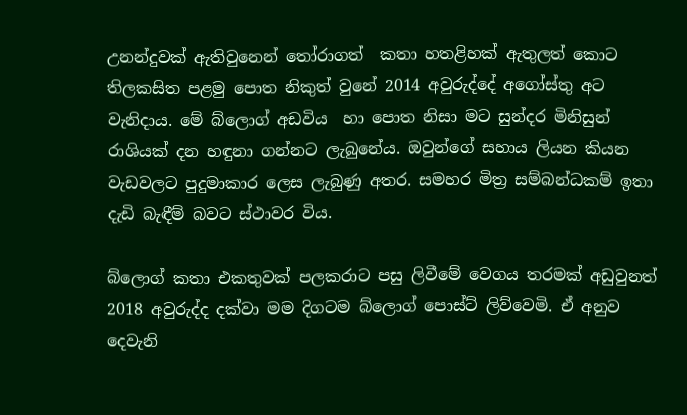උනන්දුවක් ඇතිවුනෙන් තෝරාගත්  කතා හතළිහක් ඇතුලත් කොට තිලකසිත පළමු පොත නිකුත් වුනේ 2014 අවුරුද්දේ අගෝස්තු අට වැනිදාය. මේ බ්ලොග් අඩවිය  හා පොත නිසා මට සුන්දර මිනිසුන් රාශියක් දන හඳුනා ගන්නට ලැබුනේය. ඔවුන්ගේ සහාය ලියන කියන වැඩවලට පුදුමාකාර ලෙස ලැබුණු අතර. සමහර මිත්‍ර සම්බන්ධකම් ඉතා දැඩි බැඳීම් බවට ස්ථාවර විය.

බ්ලොග් කතා එකතුවක් පලකරාට පසු ලිවීමේ වෙගය තරමක් අඩුවුනත් 2018 අවුරුද්ද දක්වා මම දිගටම බ්ලොග් පොස්ට් ලිව්වෙමි. ඒ අනුව දෙවැනි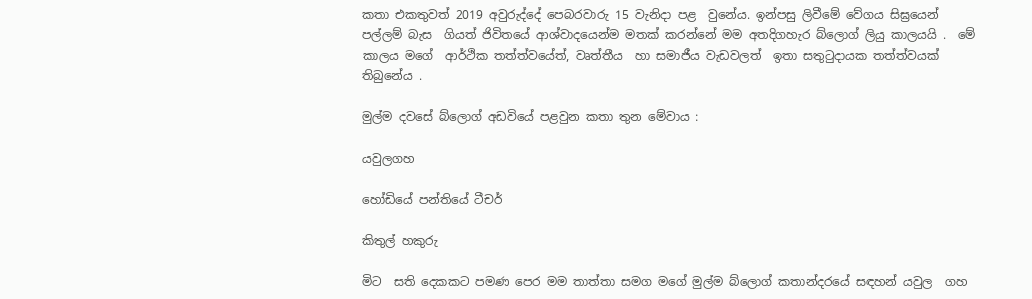කතා එකතුවත් 2019 අවුරුද්දේ පෙබරවාරු 15 වැනිදා පළ  වුනේය. ඉන්පසු ලිවීමේ වේගය සිඝ්‍රයෙන් පල්ලම් බැස  ගියත් ජිවිතයේ ආශ්වාදයෙන්ම මතක් කරන්නේ මම අතදිගහැර බ්ලොග් ලියු කාලයයි .  මේ කාලය මගේ  ආර්ථික තත්ත්වයේත්, වෘත්තීය  හා සමාජීය වැඩවලත්  ඉතා සතුටුදායක තත්ත්වයක් තිබුනේය .

මුල්ම දවසේ බ්ලොග් අඩවියේ පළවුන කතා තුන මේවාය :

යවුලගහ

හෝඩියේ පන්තියේ ටීචර්

කිතුල් හකුරු

මිට  සති දෙකකට පමණ පෙර මම තාත්තා සමග මගේ මුල්ම බ්ලොග් කතාන්දරයේ සඳහන් යවුල  ගහ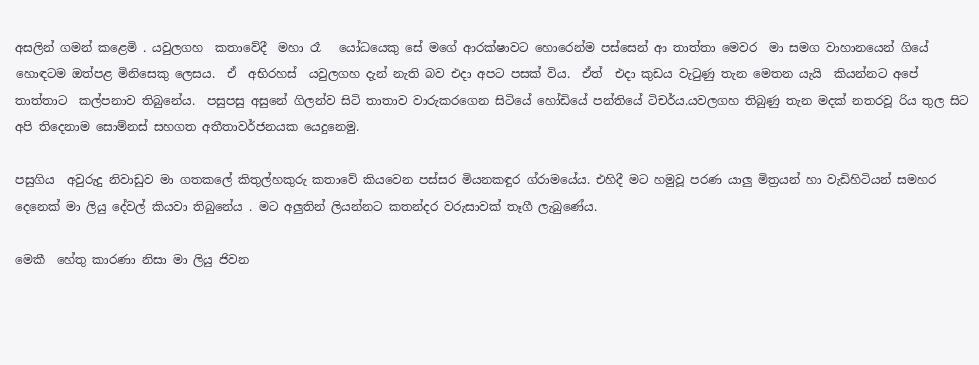අසලින් ගමන් කළෙමි . යවුලගහ  කතාවේදී  මහා රෑ   යෝධයෙකු සේ මගේ ආරක්ෂාවට හොරෙන්ම පස්සෙන් ආ තාත්තා මෙවර  මා සමග වාහානයෙන් ගියේ හොඳටම ඔත්පළ මිනිසෙකු ලෙසය.  ඒ  අභිරහස්  යවුලගහ දැන් නැති බව එදා අපට පසක් විය.  ඒත්  එදා කුඩය වැටුණු තැන මෙතන යැයි  කියන්නට අපේ තාත්තාට  කල්පනාව තිබුනේය.  පසුපසු අසුනේ ගිලන්ව සිටි තාතාව වාරුකරගෙන සිටියේ හෝඩියේ පන්තියේ ටිචර්ය.යවලගහ තිබුණු තැන මදක් නතරවූ රිය තුල සිට අපි තිදෙනාම සොම්නස් සහගත අතීතාවර්ජනයක යෙදුනෙමු.

පසුගිය  අවුරුදු නිවාඩුව මා ගතකලේ කිතුල්හකුරු කතාවේ කියවෙන පස්සර මියනකඳුර ග්රාමයේය. එහිදී මට හමුවූ පරණ යාලු මිත්‍රයන් හා වැඩිහිටියන් සමහර දෙනෙක් මා ලියු දේවල් කියවා තිබුනේය . මට අලුතින් ලියන්නට කතන්දර වරුසාවක් තෑගී ලැබුණේය.

මෙකී  හේතු කාරණා නිසා මා ලියු ජිවන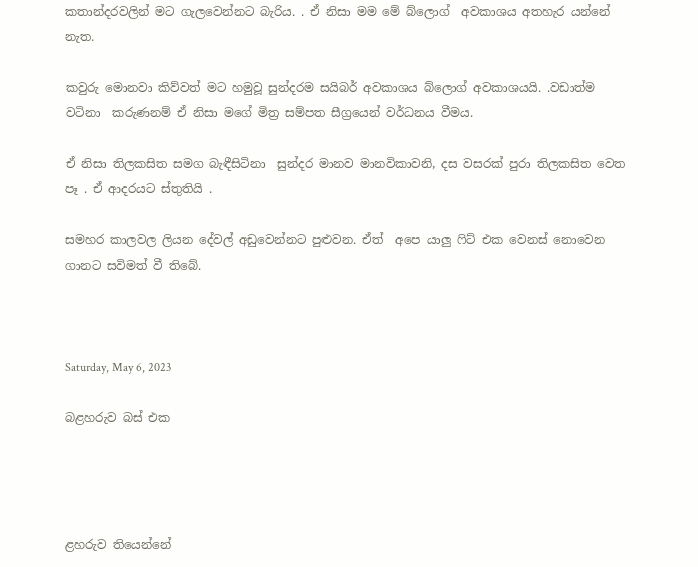කතාන්දරවලින් මට ගැලවෙන්නට බැරිය. . ඒ නිසා මම මේ බ්ලොග්  අවකාශය අතහැර යන්නේ නැත.

කවුරු මොනවා කිව්වත් මට හමුවූ සුන්දරම සයිබර් අවකාශය බ්ලොග් අවකාශයයි. .වඩාත්ම වටිනා  කරුණනම් ඒ නිසා මගේ මිත්‍ර සම්පත සීග්‍රයෙන් වර්ධනය වීමය.

ඒ නිසා තිලකසිත සමග බැඳීසිටිනා  සුන්දර මානව මානවිකාවනි, දස වසරක් පුරා තිලකසිත වෙත පෑ . ඒ ආදරයට ස්තුතියි .

සමහර කාලවල ලියන දේවල් අඩුවෙන්නට පුළුවන. ඒත්  අපෙ යාලු ෆිට් එක වෙනස් නොවෙන ගානට සවිමත් වී තිබේ.



Saturday, May 6, 2023

බළහරුව බස් එක




ළහරුව තියෙන්නේ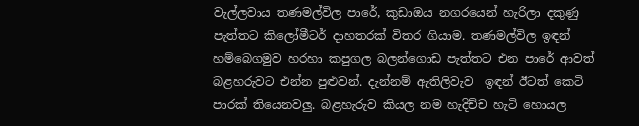වැල්ලවාය තණමල්විල පාරේ, කුඩාඔය නගරයෙන් හැරිලා දකුණු පැත්තට කිලෝමීටර් දාහතරක් විතර ගියාම. තණමල්විල ඉඳන් හම්බෙගමුව හරහා කපුගල බලන්ගොඩ පැත්තට එන පාරේ ආවත් බළහරුවට එන්න පුළුවන්. දැන්නම් ඇතිලිවැව  ඉඳන් ඊටත් කෙටි පාරක් තියෙනවලු. බළහැරුව කියල නම හැදිච්ච හැටි හොයල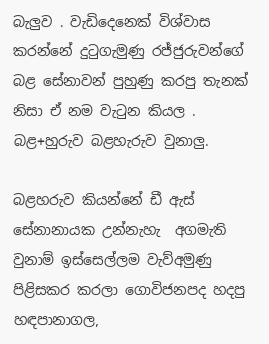බැලුව . වැඩිදෙනෙක් විශ්වාස කරන්නේ දුටුගැමුණු රජ්ජුරුවන්ගේ  බළ සේනාවන් පුහුණු කරපු තැනක් නිසා ඒ නම වැටුන කියල . බළ+හුරුව බළහැරුව වුනාලු.

බළහරුව කියන්නේ ඩී ඇස් සේනානායක උන්නැහැ  අගමැති වුනාම් ඉස්සෙල්ලම වැව්අමුණු පිළිසකර කරලා ගොවිජනපද හදපු හඳපානාගල,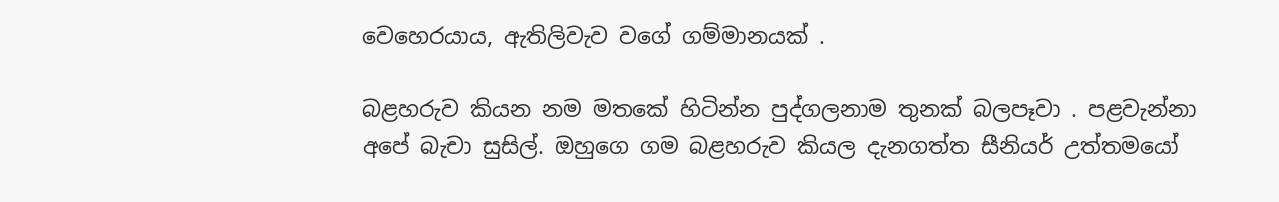වෙහෙරයාය, ඇතිලිවැව වගේ ගම්මානයක් .

බළහරුව කියන නම මතකේ හිටින්න පුද්ගලනාම තුනක් බලපෑවා . පළවැන්නා අපේ බැචා සුසිල්. ඔහුගෙ ගම බළහරුව කියල දැනගත්ත සීනියර් උත්තමයෝ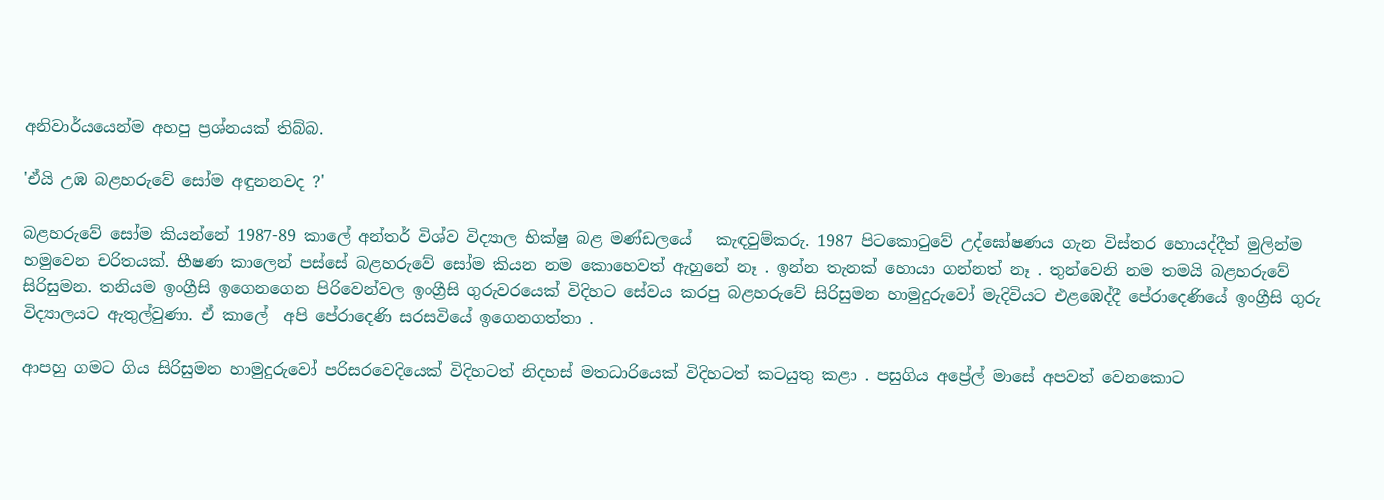අනිවාර්යයෙන්ම අහපු ප්‍රශ්නයක් තිබ්බ.

'ඒයි උඹ බළහරුවේ සෝම අඳුනනවද ?'

බළහරුවේ සෝම කියන්නේ 1987-89 කාලේ අන්තර් විශ්ව විද්‍යාල භික්ෂු බළ මණ්ඩලයේ   කැඳවුම්කරු. 1987 පිටකොටුවේ උද්ඝෝෂණය ගැන විස්තර හොයද්දීත් මුලින්ම හමුවෙන චරිතයක්. භීෂණ කාලෙන් පස්සේ බළහරුවේ සෝම කියන නම කොහෙවත් ඇහුනේ නෑ . ඉන්න තැනක් හොයා ගන්නත් නෑ . තුන්වෙනි නම තමයි බළහරුවේ සිරිසුමන. තනියම ඉංග්‍රීසි ඉගෙනගෙන පිරිවෙන්වල ඉංග්‍රීසි ගුරුවරයෙක් විදිහට සේවය කරපු බළහරුවේ සිරිසුමන හාමුදුරුවෝ මැදිවියට එළඹෙද්දී පේරාදෙණියේ ඉංග්‍රීසි ගුරු විද්‍යාලයට ඇතුල්වුණා. ඒ කාලේ  අපි පේරාදෙණි සරසවියේ ඉගෙනගත්තා .

ආපහු ගමට ගිය සිරිසුමන හාමුදුරුවෝ පරිසරවෙදියෙක් විදිහටත් නිදහස් මතධාරියෙක් විදිහටත් කටයුතු කළා . පසුගිය අප්‍රේල් මාසේ අපවත් වෙනකොට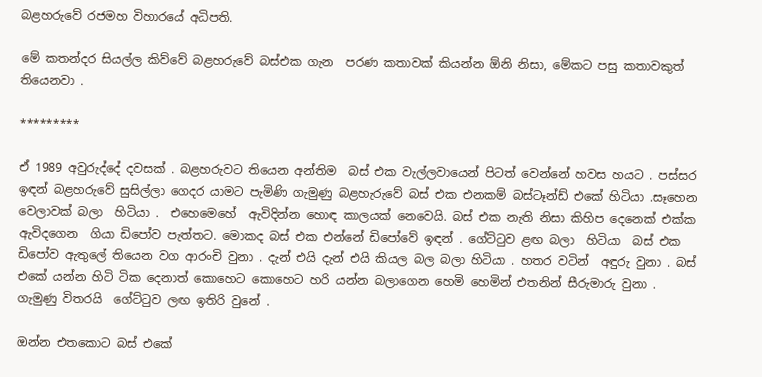බළහරුවේ රජමහ විහාරයේ අධිපති.

මේ කතන්දර සියල්ල කිව්වේ බළහරුවේ බස්එක ගැන  පරණ කතාවක් කියන්න ඕනි නිසා, මේකට පසු කතාවකුත් තියෙනවා .

*********

ඒ 1989 අවුරුද්දේ දවසක් . බළහරුවට තියෙන අන්තිම  බස් එක වැල්ලවායෙන් පිටත් වෙන්නේ හවස හයට . පස්සර  ඉඳන් බළහරුවේ සුසිල්ලා ගෙදර යාමට පැමිණි ගැමුණු බළහැරුවේ බස් එක එනකම් බස්ටෑන්ඩ් එකේ හිටියා .සෑහෙන වෙලාවක් බලා  හිටියා .  එහෙමෙහේ  ඇවිදින්න හොඳ කාලයක් නෙවෙයි. බස් එක නැති නිසා කිහිප දෙනෙක් එක්ක ඇවිදගෙන  ගියා ඩිපෝව පැත්තට. මොකද බස් එක එන්නේ ඩිපෝවේ ඉඳන් . ගේට්ටුව ළඟ බලා  හිටියා  බස් එක ඩිපෝව ඇතුලේ තියෙන වග ආරංචි වුනා . දැන් එයි දැන් එයි කියල බල බලා හිටියා . හතර වටින්  අඳුරු වුනා . බස් එකේ යන්න හිටි ටික දෙනාත් කොහෙට කොහෙට හරි යන්න බලාගෙන හෙමි හෙමින් එතනින් සීරුමාරු වුනා . ගැමුණු විතරයි  ගේට්ටුව ලඟ ඉතිරි වුනේ .

ඔන්න එතකොට බස් එකේ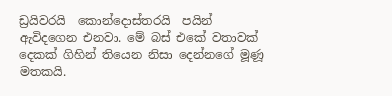ඩ්‍රයිවරයි  කොන්දොස්තරයි  පයින් ඇවිදගෙන එනවා. මේ බස් එකේ වතාවක් දෙකක් ගිහින් තියෙන නිසා දෙන්නගේ මූණූ  මතකයි.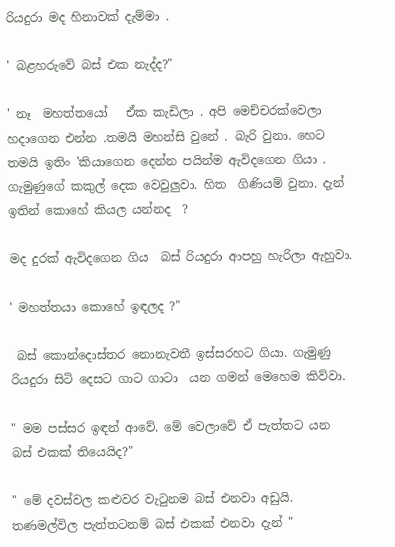රියදුරා මද හිනාවක් දැම්මා .

' බළහරුවේ බස් එක නැද්ද?"

' නෑ  මහත්තයෝ   ඒක කැඩිලා . අපි මෙච්චරක්වෙලා හදාගෙන එන්න .තමයි මහන්සි වුනේ . බැරි වුනා. හෙට තමයි ඉතිං 'කියාගෙන දෙන්න පයින්ම ඇවිදගෙන ගියා . ගැමුණුගේ කකුල් දෙක වෙවුලුවා. හිත  ගිණියම් වුනා. දැන් ඉතින් කොහේ කියල යන්නද  ?

මද දුරක් ඇවිදගෙන ගිය  බස් රියදුරා ආපහු හැරිලා ඇහුවා.

' මහත්තයා කොහේ ඉඳලද ?"

 බස් කොන්දොස්තර නොනැවතී ඉස්සරහට ගියා. ගැමුණු රියදුරා සිටි දෙසට ගාට ගාටා  යන ගමන් මෙහෙම කිව්වා.

" මම පස්සර ඉඳන් ආවේ. මේ වෙලාවේ ඒ පැත්තට යන  බස් එකක් තියෙයිද?"

" මේ දවස්වල කළුවර වැටුනම බස් එනවා අඩුයි. තණමල්විල පැත්තටනම් බස් එකක් එනවා දැන් "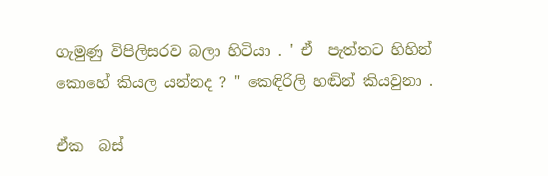ගැමුණු විපිලිසරව බලා හිටියා . ' ඒ  පැත්තට හිහින් කොහේ කියල යන්නද ? " කෙඳිරිලි හඬින් කියවුනා .

ඒක  බස්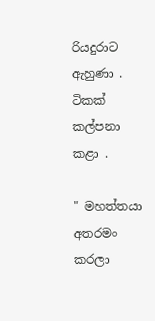රියදුරාට ඇහුණා . ටිකක්  කල්පනා කළා .

" මහත්තයා අතරමං කරලා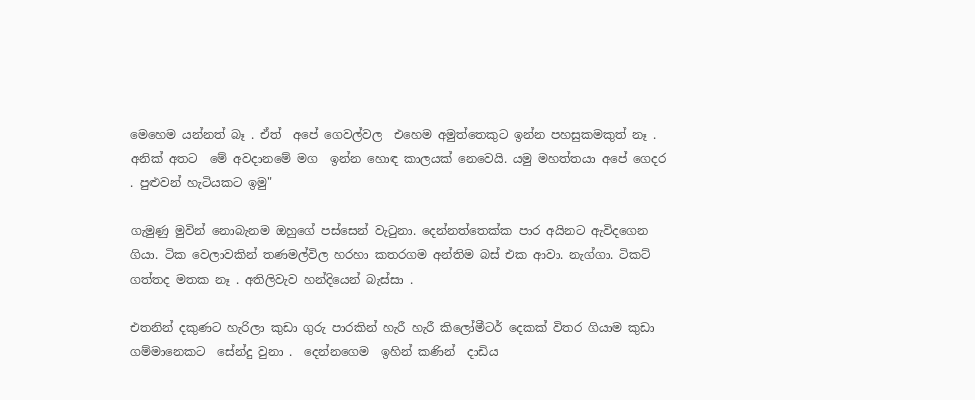මෙහෙම යන්නත් බෑ . ඒත්  අපේ ගෙවල්වල  එහෙම අමුත්තෙකුට ඉන්න පහසුකමකුත් නෑ . අනික් අතට  මේ අවදානමේ මග  ඉන්න හොඳ කාලයක් නෙවෙයි. යමු මහත්තයා අපේ ගෙදර . පුළුවන් හැටියකට ඉමු"

ගැමුණු මුවින් නොබැනම ඔහුගේ පස්සෙන් වැටුනා. දෙන්නත්තෙක්ක පාර අයිනට ඇවිදගෙන ගියා. ටික වෙලාවකින් තණමල්විල හරහා කතරගම අන්තිම බස් එක ආවා. නැග්ගා. ටිකට් ගත්තද මතක නෑ . අතිලිවැව හන්දියෙන් බැස්සා .

එතනින් දකුණට හැරිලා කුඩා ගුරු පාරකින් හැරී හැරී කිලෝමීටර් දෙකක් විතර ගියාම කුඩා ගම්මානෙකට  සේන්දු වුනා .  දෙන්නගෙම  ඉහින් කණින්  දාඩිය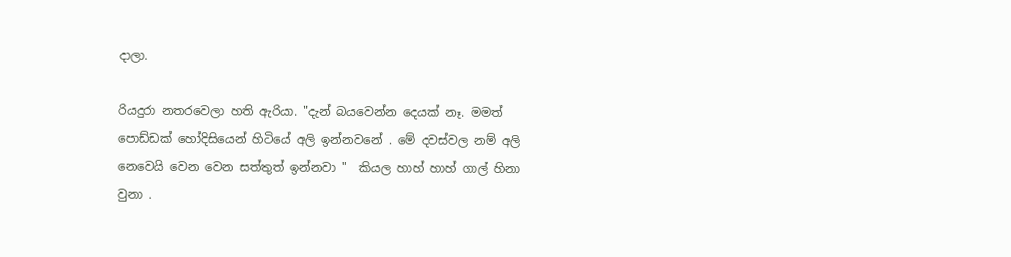දාලා.

රියදුරා නතරවෙලා හති ඇරියා. "දැන් බයවෙන්න දෙයක් නෑ. මමත් පොඩ්ඩක් හෝදිසියෙන් හිටියේ අලි ඉන්නවනේ . මේ දවස්වල නම් අලි නෙවෙයි වෙන වෙන සත්තුත් ඉන්නවා "  කියල හාහ් හාහ් ගාල් හිනා වුනා .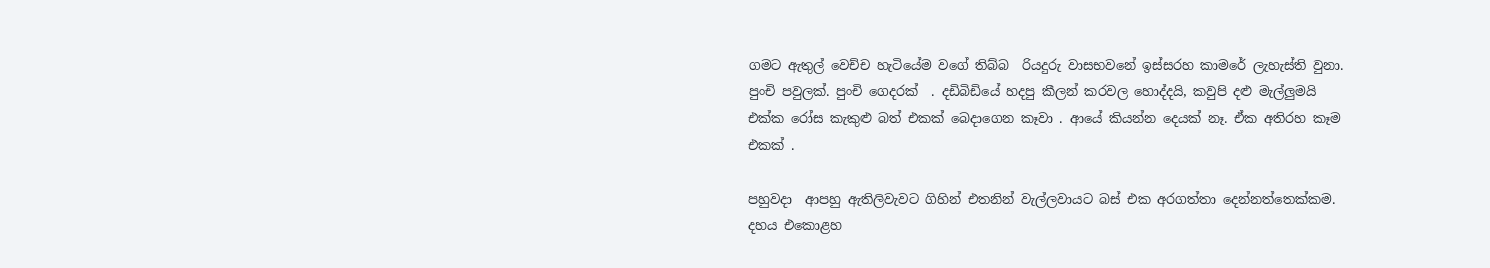ගමට ඇතුල් වෙච්ච හැටියේම වගේ තිබ්බ  රියදුරු වාසභවනේ ඉස්සරහ කාමරේ ලැහැස්ති වුනා.   පුංචි පවුලක්. පුංචි ගෙදරක්  . දඩිබිඩියේ හදපු කීලන් කරවල හොද්දයි, කවුපි දළු මැල්ලුමයි එක්ක රෝස කැකුළු බත් එකක් බෙදාගෙන කෑවා . ආයේ කියන්න දෙයක් නෑ. ඒක අතිරහ කෑම එකක් .

පහුවදා  ආපහු ඇතිලිවැවට ගිහින් එතනින් වැල්ලවායට බස් එක අරගත්තා දෙන්නත්තෙක්කම. දහය එකොළහ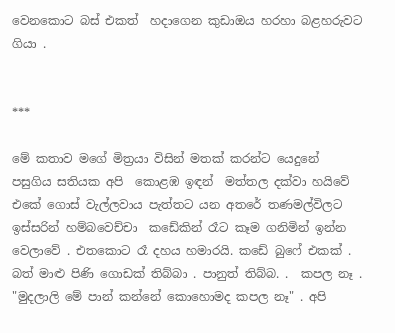වෙනකොට බස් එකත්  හදාගෙන කුඩාඔය හරහා බළහරුවට ගියා .


***

මේ කතාව මගේ මිත්‍රයා විසින් මතක් කරන්ට යෙදුනේ පසුගිය සතියක අපි  කොළඹ ඉඳන්  මත්තල දක්වා හයිවේ එකේ ගොස් වැල්ලවාය පැත්තට යන අතරේ තණමල්විලට ඉස්සරින් හම්බවෙච්චා  කඩේකින් රෑට කෑම ගනිමින් ඉන්න වෙලාවේ . එතකොට රෑ දහය හමාරයි. කඩේ බුෆේ එකක් . බත් මාළු පිණි ගොඩක් තිබ්බා . පානුත් තිබ්බ. .  කපල නෑ . "මුදලාලි මේ පාන් කන්නේ කොහොමද කපල නෑ" . අපි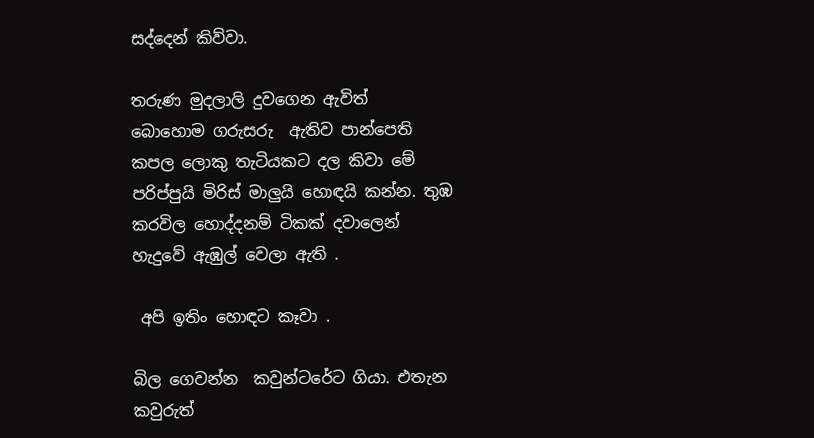සද්දෙන් කිව්වා.

තරුණ මුදලාලි දුවගෙන ඇවිත්  බොහොම ගරුසරු  ඇතිව පාන්පෙති  කපල ලොකු තැටියකට දල කිවා මේ පරිප්පුයි මිරිස් මාලුයි හොඳයි කන්න. තුඹ කරවිල හොද්දනම් ටිකක් දවාලෙන් හැදුවේ ඇඹුල් වෙලා ඇති .

 අපි ඉතිං හොඳට කෑවා .

බිල ගෙවන්න  කවුන්ටරේට ගියා. එතැන  කවුරුත්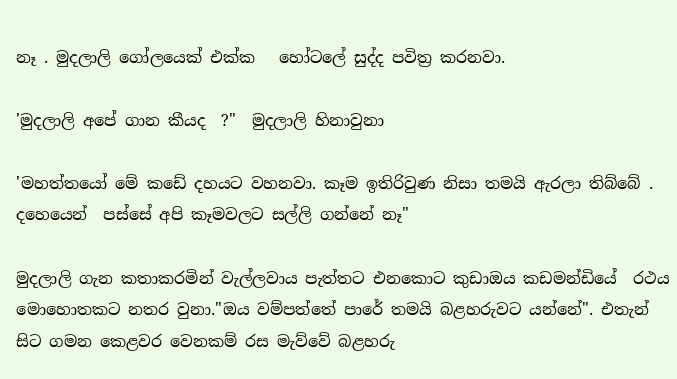නෑ . මුදලාලි ගෝලයෙක් එක්ක   හෝටලේ සුද්ද පවිත්‍ර කරනවා.

'මුදලාලි අපේ ගාන කීයද  ?"  මුදලාලි හිනාවුනා

'මහත්තයෝ මේ කඩේ දහයට වහනවා. කෑම ඉතිරිවුණ නිසා තමයි ඇරලා තිබ්බේ . දහෙයෙන්  පස්සේ අපි කෑමවලට සල්ලි ගන්නේ නෑ"

මුදලාලි ගැන කතාකරමින් වැල්ලවාය පැත්තට එනකොට කුඩාඔය කඩමන්ඩියේ  රථය මොහොතකට නතර වුනා."ඔය වම්පත්තේ පාරේ තමයි බළහරුවට යන්නේ". එතැන් සිට ගමන කෙළවර වෙනකම් රස මැව්වේ බළහරු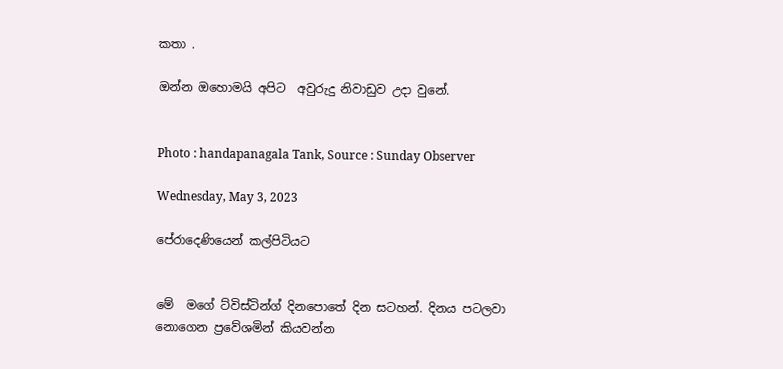කතා .

ඔන්න ඔහොමයි අපිට  අවුරුදු නිවාඩුව උදා වුනේ.


Photo : handapanagala Tank, Source : Sunday Observer

Wednesday, May 3, 2023

පේරාදෙණියෙන් කල්පිටියට


මේ  මගේ ට්විස්ටින්ග් දිනපොතේ දින සටහන්. දිනය පටලවා නොගෙන ප්‍රවේශමින් කියවන්න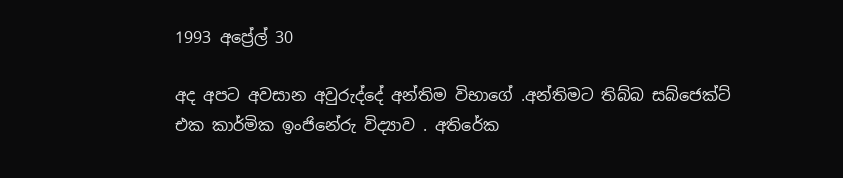1993 අප්‍රේල් 30

අද අපට අවසාන අවුරුද්දේ අන්තිම විභාගේ .අන්තිමට තිබ්බ සබ්ජෙක්ට් එක කාර්මික ඉංජිනේරු විද්‍යාව . අතිරේක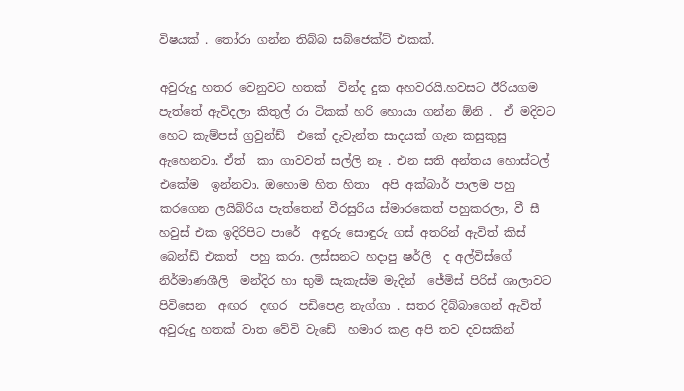විෂයක් . තෝරා ගන්න තිබ්බ සබ්ජෙක්ට් එකක්.

අවුරුදු හතර වෙනුවට හතක්  වින්ද දුක අහවරයි.හවසට ඊරියගම පැත්තේ ඇවිදලා කිතුල් රා ටිකක් හරි හොයා ගන්න ඕනි .  ඒ මදිවට  හෙට කැම්පස් ග්‍රවුන්ඩ්  එකේ දැවැන්ත සාදයක් ගැන කසුකුසු ඇහෙනවා. ඒත්  කා ගාවවත් සල්ලි නෑ . එන සති අන්තය හොස්ටල් එකේම  ඉන්නවා. ඔහොම හිත හිතා  අපි අක්බාර් පාලම පහු කර‍ගෙන ලයිබ්රිය පැත්තෙන් වීරසුරිය ස්මාරකෙත් පහුකරලා, වී සී හවුස් එක ඉදිරිපිට පාරේ  අඳුරු සොඳුරු ගස් අතරින් ඇවිත් කිස් බෙන්ඩ් එකත්  පහු කරා. ලස්සනට හදාපු ෂර්ලි  ද අල්විස්ගේ  නිර්මාණශීලි  මන්දිර හා භුමි සැකැස්ම මැදින්  ජේමිස් පිරිස් ශාලාවට පිවිසෙන  අඟර  දඟර  පඩිපෙළ නැග්ගා . සතර දිබ්බාගෙන් ඇවිත් අවුරුදු හතක් වාත වේවි වැඩේ  හමාර කළ අපි තව දවසකින්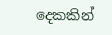දෙකකින්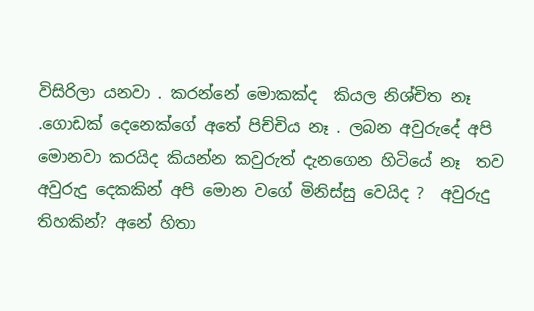විසිරිලා යනවා . කරන්නේ මොකක්ද  කියල නිශ්චිත නෑ .ගොඩක් දෙනෙක්ගේ අතේ පිච්චිය නෑ . ලබන අවුරුදේ අපි මොනවා කරයිද කියන්න කවුරුත් දැනගෙන හිටියේ නෑ  තව අවුරුදු දෙකකින් අපි මොන වගේ මිනිස්සු වෙයිද ?  අවුරුදු තිහකින්? අනේ හිතා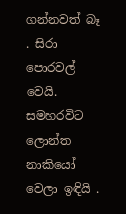ගන්නවත් බෑ . සිරා පොරවල් වෙයි. සමහරවිට ලොන්ත නාකියෝ වෙලා ඉඳියි .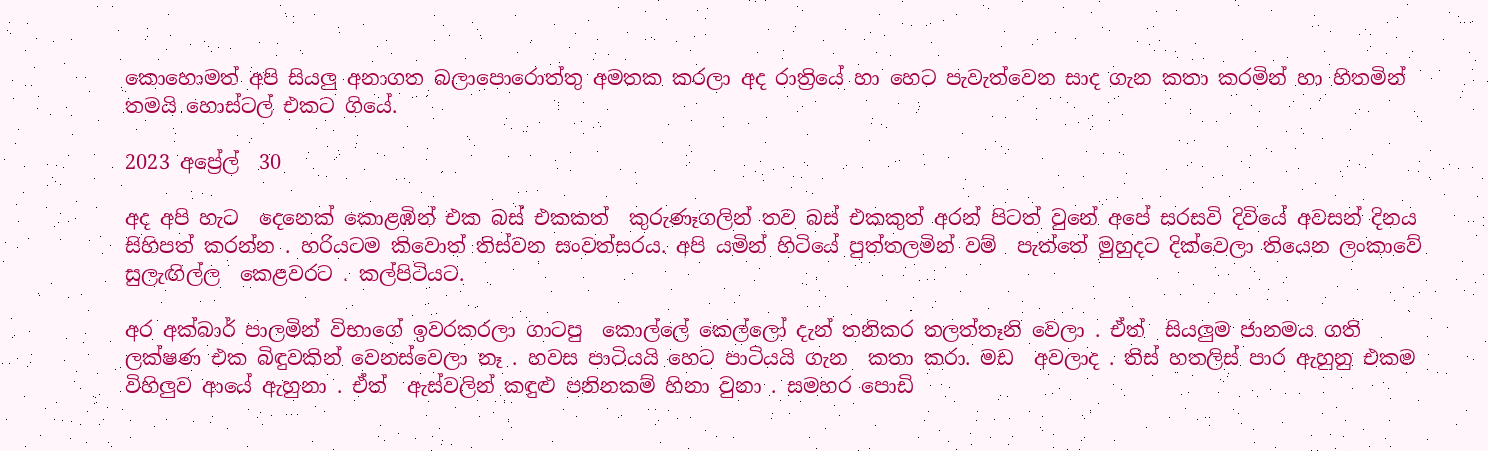කොහොමත් අපි සියලු අනාගත බලාපොරොත්තු අමතක කරලා අද රාත්‍රියේ හා හෙට පැවැත්වෙන සාද ගැන කතා කරමින් හා හිතමින් තමයි හොස්ටල් එකට ගියේ.

2023 අප්‍රේල්  30

අද අපි හැට  දෙනෙක් කොළඹින් එක බස් එකකත්  කුරුණෑගලින් තව බස් එකකුත් අරන් පිටත් වුනේ අපේ සරසවි දිවියේ අවසන් දිනය සිහිපත් කරන්න . හරියටම කිවොත් තිස්වන සංවත්සරය. අපි යමින් හිටියේ පුත්තලමින් වම්  පැත්තේ මුහුදට දික්වෙලා තියෙන ලංකාවේ සුලැඟිල්ල  කෙළවරට . කල්පිටියට.

අර අක්බාර් පාලමින් විභාගේ ඉවරකරලා ගාටපු  කොල්ලේ කෙල්ලෝ දැන් තනිකර තලත්තෑනි වෙලා . ඒත්  සියලුම ජානමය ගති ලක්ෂණ එක බිඳුවකින් වෙනස්වෙලා නෑ . හවස පාටියයි හෙට පාටියයි ගැන  කතා කරා. මඩ  අවලාද . තිස් හතලිස් පාර ඇහුනු එකම විහිලුව ආයේ ඇහුනා . ඒත්  ඇස්වලින් කඳුළු පනිනකම් හිනා වුනා . සමහර පොඩි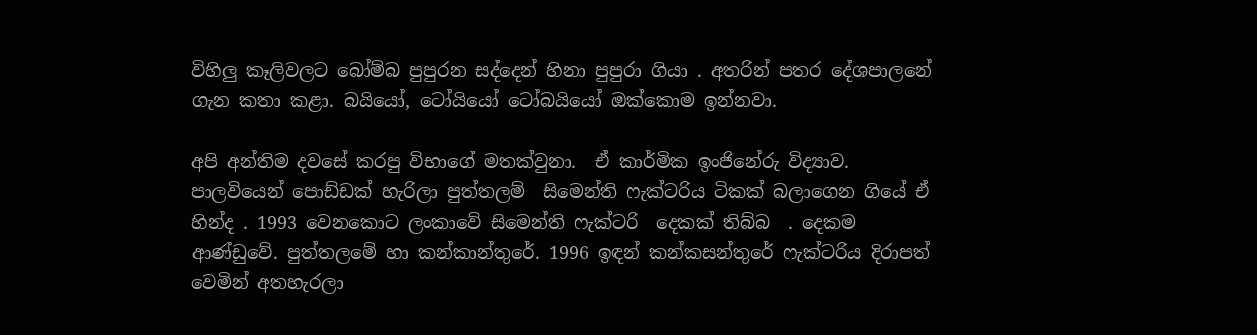විහිලු කෑලිවලට බෝම්බ පුපුරන සද්දෙන් හිනා පුපුරා ගියා . අතරින් පතර දේශපාලනේ ගැන කතා කළා. බයියෝ, ටෝයියෝ ටෝබයියෝ ඔක්කොම ඉන්නවා.

අපි අන්තිම දවසේ කරපු විභාගේ මතක්වුනා.  ඒ කාර්මික ඉංජිනේරු විද්‍යාව. පාලවියෙන් පොඩ්ඩක් හැරිලා පුත්තලම්  සිමෙන්ති ෆැක්ටරිය ටිකක් බලාගෙන ගියේ ඒ  හින්ද . 1993 වෙනකොට ලංකාවේ සිමෙන්ති ෆැක්ටරි  දෙකක් තිබ්බ  . දෙකම ආණ්ඩුවේ. පුත්තලමේ හා කන්කාන්තුරේ. 1996 ඉඳන් කන්කසන්තුරේ ෆැක්ටරිය දිරාපත් වෙමින් අතහැරලා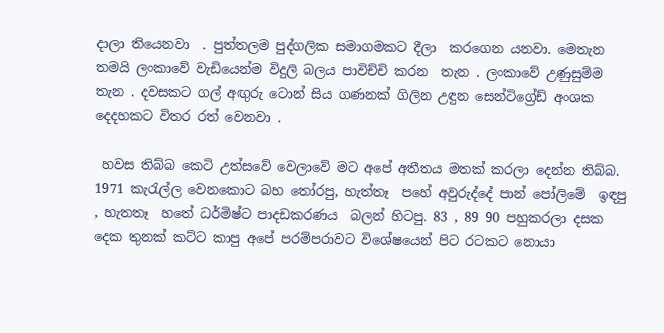දාලා තියෙනවා  . පුත්තලම පුද්ගලික සමාගමකට දීලා  කරගෙන යනවා. මෙතැන  තමයි ලංකාවේ වැඩියෙන්ම විදුලි බලය පාවිච්චි කරන  තැන . ලංකාවේ උණුසුම්ම  තැන . දවසකට ගල් අඟුරු ටොන් සිය ගණනක් ගිලින උඳුන සෙන්ටිග්‍රේඩ් අංශක දෙදහකට විතර රත් වෙනවා .

 හවස තිබ්බ කෙටි උත්සවේ වෙලාවේ මට අපේ අතීතය මතක් කරලා දෙන්න තිබ්බ. 1971 කැරැල්ල වෙනකොට බහ තෝරපු, හැත්තෑ  පහේ අවුරුද්දේ පාන් පෝලිමේ  ඉඳපු , හැතතෑ  හතේ ධර්මිෂ්ට පාදඩකරණය  බලන් හිටපු. 83 , 89 90 පහුකරලා දසක දෙක තුනක් කට්ට කාපු අපේ පරම්පරාවට විශේෂයෙන් පිට රටකට නොයා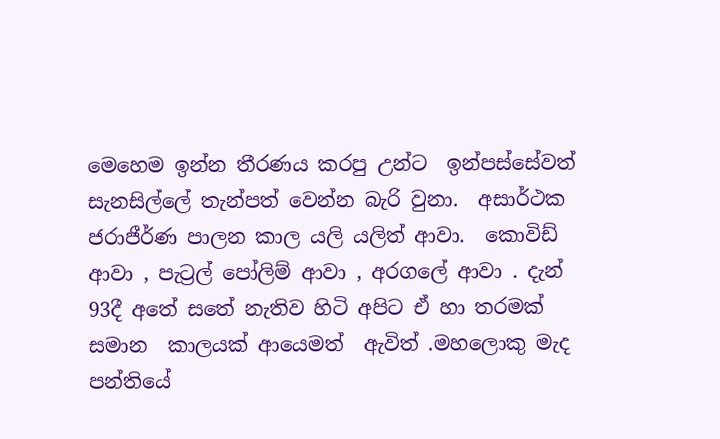මෙහෙම ඉන්න තීරණය කරපු උන්ට  ඉන්පස්සේවත්  සැනසිල්ලේ තැන්පත් වෙන්න බැරි වුනා.  අසාර්ථක ජරාජීර්ණ පාලන කාල යලි යලිත් ආවා.  කොවිඩ් ආවා , පැට්‍රල් පෝලිම් ආවා , අරගලේ ආවා . දැන් 93දී අතේ සතේ නැතිව හිටි අපිට ඒ හා තරමක් සමාන  කාලයක් ආයෙමත්  ඇවිත් .මහලොකු මැද  පන්තියේ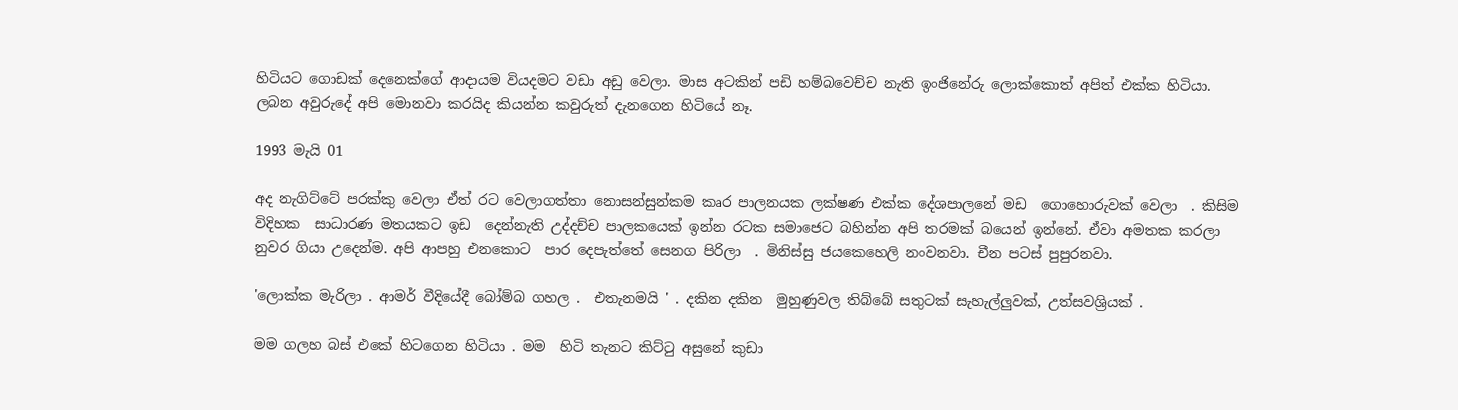හිටියට ගොඩක් දෙනෙක්ගේ ආදායම වියදමට වඩා අඩු වෙලා. මාස අටකින් පඩි හම්බවෙච්ච නැති ඉංජිනේරු ලොක්කොත් අපිත් එක්ක හිටියා. ලබන අවුරුදේ අපි මොනවා කරයිද කියන්න කවුරුත් දැනගෙන හිටියේ නෑ.

1993 මැයි 01

අද නැගිට්ටේ පරක්කු වෙලා ඒත් රට වෙලාගත්තා නොසන්සුන්කම කෘර පාලනයක ලක්ෂණ එක්ක දේශපාලනේ මඩ  ගොහොරුවක් වෙලා  . කිසිම විදිහක  සාධාරණ මතයකට ඉඩ  දෙන්නැති උද්දච්ච පාලකයෙක් ඉන්න රටක සමාජෙට බහින්න අපි තරමක් බයෙන් ඉන්නේ. ඒවා අමතක කරලා නුවර ගියා උදෙන්ම. අපි ආපහු එනකොට  පාර දෙපැත්තේ සෙනග පිරිලා  . මිනිස්සු ජයකෙහෙලි නංවනවා. චීන පටස් පුපුරනවා.

'ලොක්ක මැරිලා . ආමර් වීදියේදී බෝම්බ ගහල .  එතැනමයි ' . දකින දකින  මුහුණුවල තිබ්බේ සතුටක් සැහැල්ලුවක්, උත්සවශ්‍රියක් .

මම ගලහ බස් එකේ හිටගෙන හිටියා . මම  හිටි තැනට කිට්ටු අසුනේ කුඩා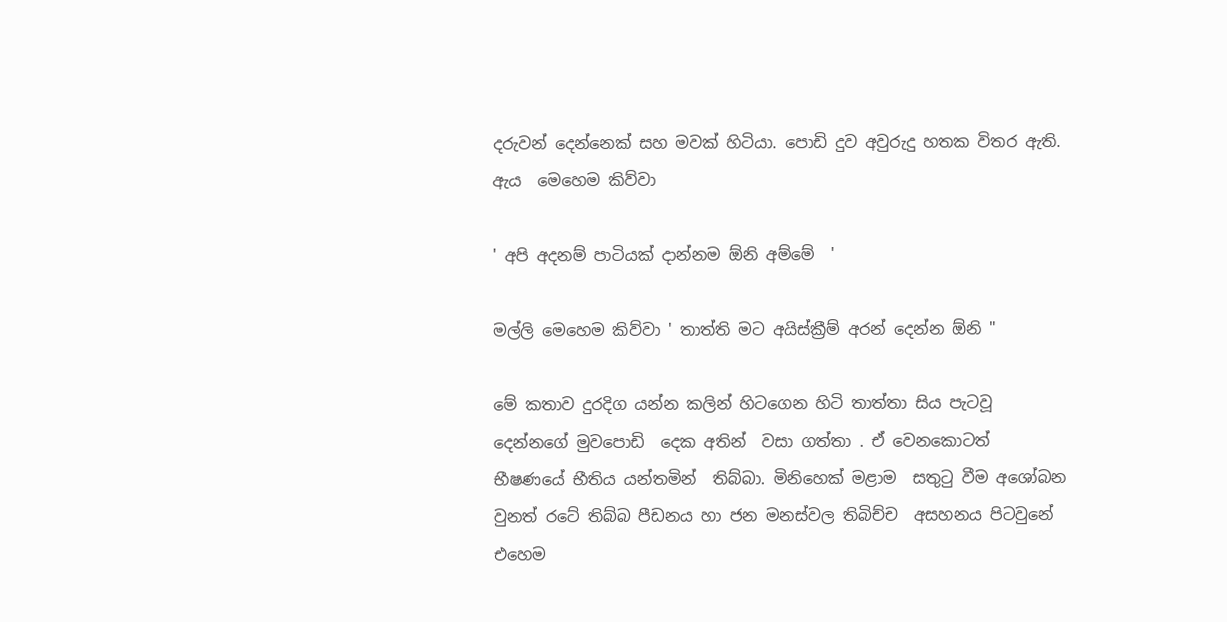දරුවන් දෙන්නෙක් සහ මවක් හිටියා. පොඩි දුව අවුරුදු හතක විතර ඇති. ඇය  මෙහෙම කිව්වා

' අපි අදනම් පාටියක් දාන්නම ඕනි අම්මේ  '

මල්ලි මෙහෙම කිව්වා ' තාත්ති මට අයිස්ක්‍රීම් අරන් දෙන්න ඕනි "

මේ කතාව දුරදිග යන්න කලින් හිටගෙන හිටි තාත්තා සිය පැටවූ  දෙන්නගේ මුවපොඩි  දෙක අතින්  වසා ගත්තා . ඒ වෙනකොටත් භීෂණයේ භීතිය යන්තමින්  තිබ්බා. මිනිහෙක් මළාම  සතුටු වීම අශෝබන වුනත් රටේ තිබ්බ පීඩනය හා ජන මනස්වල තිබිච්ච  අසහනය පිටවුනේ එහෙම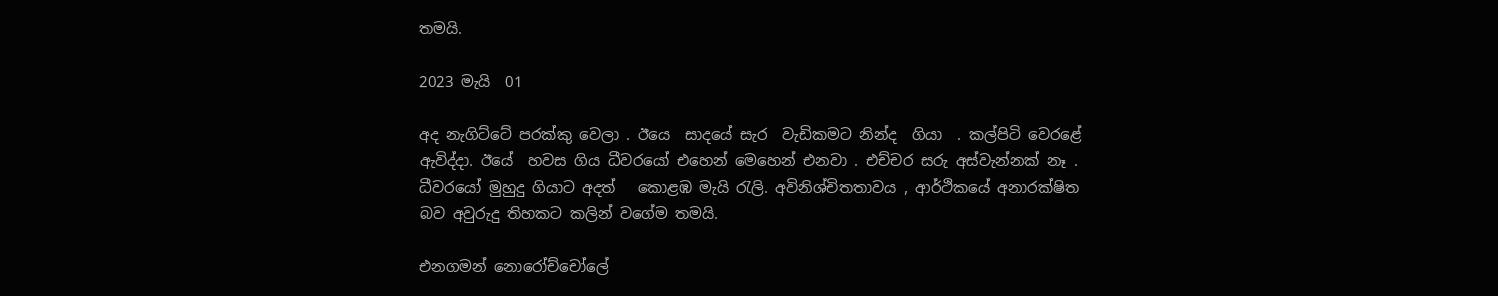තමයි.

2023 මැයි  01

අද නැගිට්ටේ පරක්කු වෙලා . ඊයෙ  සාදයේ සැර  වැඩිකමට නින්ද  ගියා  . කල්පිටි වෙරළේ ඇවිද්දා. ඊයේ  හවස ගිය ධීවරයෝ එහෙන් මෙහෙන් එනවා . එච්චර සරු අස්වැන්නක් නෑ . ධීවරයෝ මුහුදු ගියාට අදත්   කොළඹ මැයි රැලි. අවිනිශ්චිතතාවය , ආර්ථිකයේ අනාරක්ෂිත බව අවුරුදු තිහකට කලින් වගේම තමයි.

එනගමන් නොරෝච්චෝලේ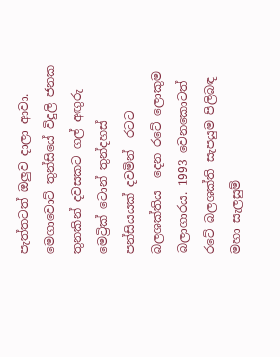පැත්තටත් ඔලුව දාලා ආවා. මෙගාවොට් තුන්සියේ විදුලි ජනක තුනකින් දවසකට ගල් අඟුරු මෙට්‍රික් ටොන් තුන්දහස් පන්සියයක් දවමින්  රටට බලශක්තිය  දෙන රටේ ලොකුම බලාගාරය. 1993 වෙනකොටත්  රටේ බලශක්ති සැපයුම පිලිබඳ මහා සැලසුම්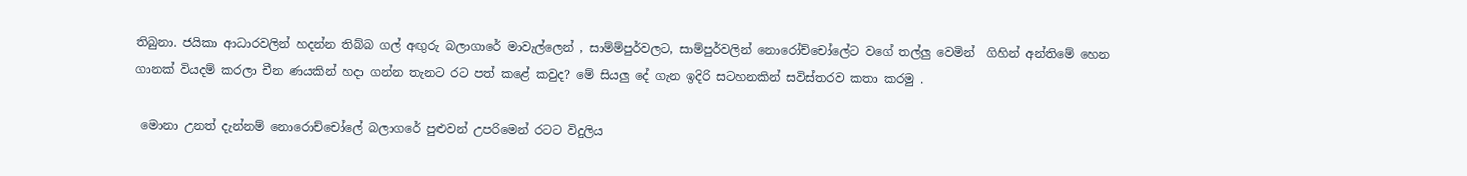තිබුනා. ජයිකා ආධාරවලින් හදන්න තිබ්බ ගල් අඟුරු බලාගාරේ මාවැල්ලෙන් , සාම්ම්පුර්වලට, සාම්පුර්වලින් නොරෝච්චෝලේට වගේ තල්ලු වෙමින්  ගිහින් අන්තිමේ හෙන ගානක් වියදම් කරලා චීන ණයකින් හදා ගන්න තැනට රට පත් කළේ කවුද? මේ සියලු දේ ගැන ඉදිරි සටහනකින් සවිස්තරව කතා කරමු .

 මොනා උනත් දැන්නම් නොරොච්චෝලේ බලාගරේ පුළුවන් උපරිමෙන් රටට විදුලිය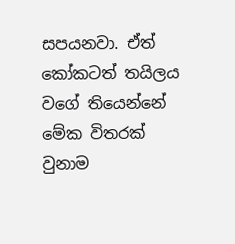සපයනවා. ඒත් කෝකටත් තයිලය වගේ තියෙන්නේ මේක විතරක් වුනාම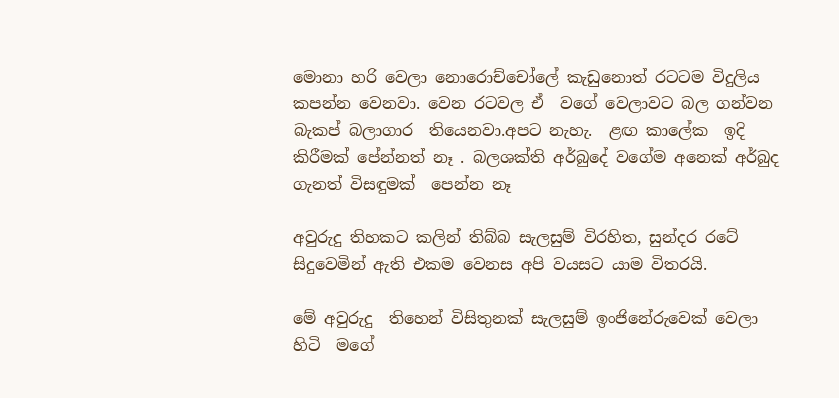මොනා හරි වෙලා නොරොච්චෝලේ කැඩුනොත් රටටම විදුලිය  කපන්න වෙනවා. වෙන රටවල ඒ  වගේ වෙලාවට බල ගන්වන බැකප් බලාගාර  තියෙනවා.අපට නැහැ.  ළඟ කාලේක  ඉදි කිරීමක් පේන්නත් නෑ . බලශක්ති අර්බුදේ වගේම අනෙක් අර්බුද ගැනත් විසඳුමක්  පෙන්න නෑ

අවුරුදු තිහකට කලින් තිබ්බ සැලසුම් විරහිත, සුන්දර රටේ සිදුවෙමින් ඇති එකම වෙනස අපි වයසට යාම විතරයි.

මේ අවුරුදු  තිහෙන් විසිතුනක් සැලසුම් ඉංජිනේරුවෙක් වෙලා හිටි  මගේ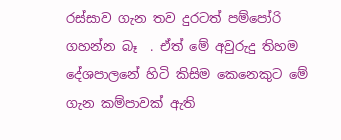රස්සාව ගැන තව දුරටත් පම්පෝරි ගහන්න බෑ  . ඒත් මේ අවුරුදු තිහම දේශපාලනේ හිටි කිසිම කෙනෙකුට මේ ගැන කම්පාවක් ඇති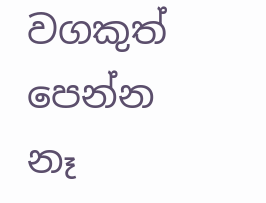වගකුත් පෙන්න නෑ